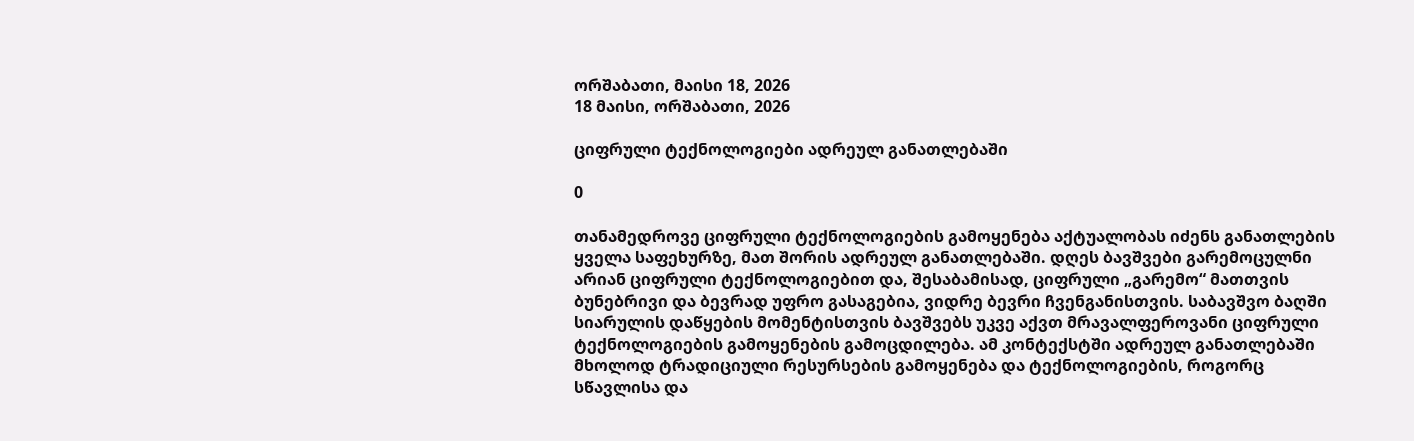ორშაბათი, მაისი 18, 2026
18 მაისი, ორშაბათი, 2026

ციფრული ტექნოლოგიები ადრეულ განათლებაში

0

თანამედროვე ციფრული ტექნოლოგიების გამოყენება აქტუალობას იძენს განათლების ყველა საფეხურზე, მათ შორის ადრეულ განათლებაში. დღეს ბავშვები გარემოცულნი არიან ციფრული ტექნოლოგიებით და, შესაბამისად, ციფრული „გარემო“ მათთვის ბუნებრივი და ბევრად უფრო გასაგებია, ვიდრე ბევრი ჩვენგანისთვის. საბავშვო ბაღში სიარულის დაწყების მომენტისთვის ბავშვებს უკვე აქვთ მრავალფეროვანი ციფრული ტექნოლოგიების გამოყენების გამოცდილება. ამ კონტექსტში ადრეულ განათლებაში მხოლოდ ტრადიციული რესურსების გამოყენება და ტექნოლოგიების, როგორც სწავლისა და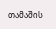თამაშის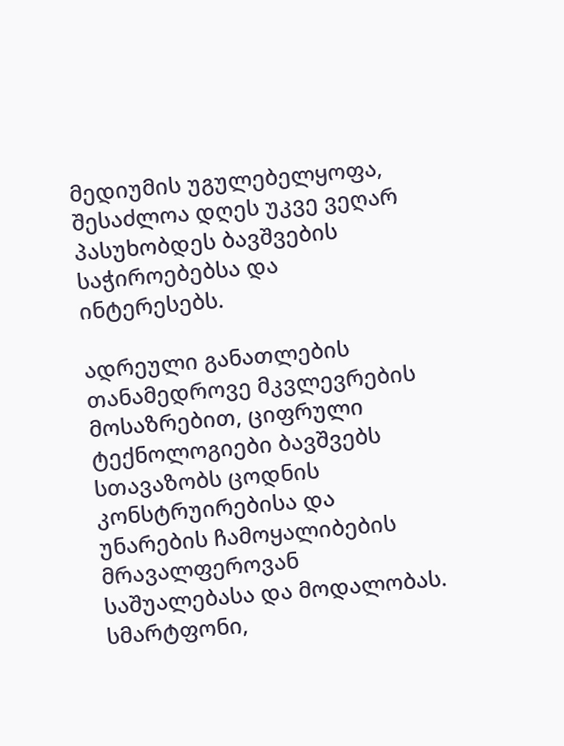მედიუმის უგულებელყოფა, შესაძლოა დღეს უკვე ვეღარ პასუხობდეს ბავშვების საჭიროებებსა და ინტერესებს.

ადრეული განათლების თანამედროვე მკვლევრების მოსაზრებით, ციფრული ტექნოლოგიები ბავშვებს სთავაზობს ცოდნის კონსტრუირებისა და უნარების ჩამოყალიბების მრავალფეროვან საშუალებასა და მოდალობას. სმარტფონი,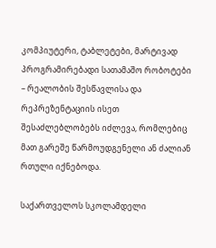კომპიუტერი, ტაბლეტები, მარტივად პროგრამირებადი სათამაშო რობოტები – რეალობის შესწავლისა და რეპრეზენტაციის ისეთ შესაძლებლობებს იძლევა, რომლებიც მათ გარეშე წარმოუდგენელი ან ძალიან რთული იქნებოდა.

საქართველოს სკოლამდელი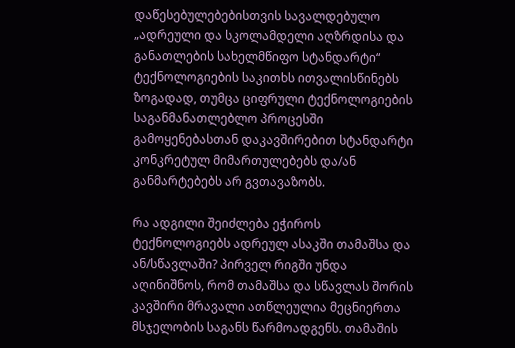დაწესებულებებისთვის სავალდებულო „ადრეული და სკოლამდელი აღზრდისა და განათლების სახელმწიფო სტანდარტი“ ტექნოლოგიების საკითხს ითვალისწინებს ზოგადად, თუმცა ციფრული ტექნოლოგიების საგანმანათლებლო პროცესში გამოყენებასთან დაკავშირებით სტანდარტი კონკრეტულ მიმართულებებს და/ან განმარტებებს არ გვთავაზობს.

რა ადგილი შეიძლება ეჭიროს ტექნოლოგიებს ადრეულ ასაკში თამაშსა და ან/სწავლაში? პირველ რიგში უნდა აღინიშნოს, რომ თამაშსა და სწავლას შორის კავშირი მრავალი ათწლეულია მეცნიერთა მსჯელობის საგანს წარმოადგენს. თამაშის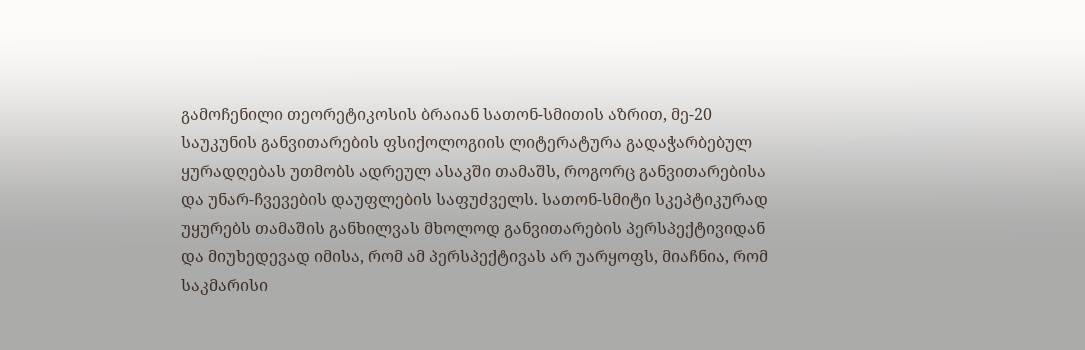გამოჩენილი თეორეტიკოსის ბრაიან სათონ-სმითის აზრით, მე-20 საუკუნის განვითარების ფსიქოლოგიის ლიტერატურა გადაჭარბებულ ყურადღებას უთმობს ადრეულ ასაკში თამაშს, როგორც განვითარებისა და უნარ-ჩვევების დაუფლების საფუძველს. სათონ-სმიტი სკეპტიკურად უყურებს თამაშის განხილვას მხოლოდ განვითარების პერსპექტივიდან და მიუხედევად იმისა, რომ ამ პერსპექტივას არ უარყოფს, მიაჩნია, რომ საკმარისი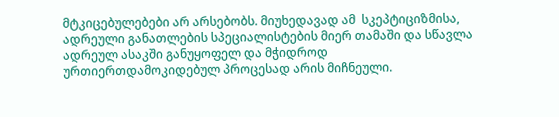მტკიცებულებები არ არსებობს. მიუხედავად ამ  სკეპტიციზმისა, ადრეული განათლების სპეციალისტების მიერ თამაში და სწავლა ადრეულ ასაკში განუყოფელ და მჭიდროდ ურთიერთდამოკიდებულ პროცესად არის მიჩნეული.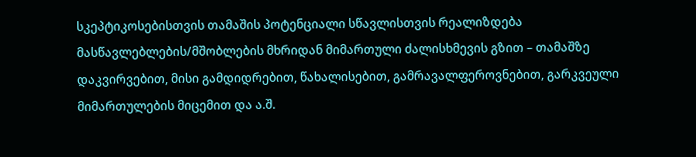სკეპტიკოსებისთვის თამაშის პოტენციალი სწავლისთვის რეალიზდება მასწავლებლების/მშობლების მხრიდან მიმართული ძალისხმევის გზით – თამაშზე დაკვირვებით, მისი გამდიდრებით, წახალისებით, გამრავალფეროვნებით, გარკვეული მიმართულების მიცემით და ა.შ.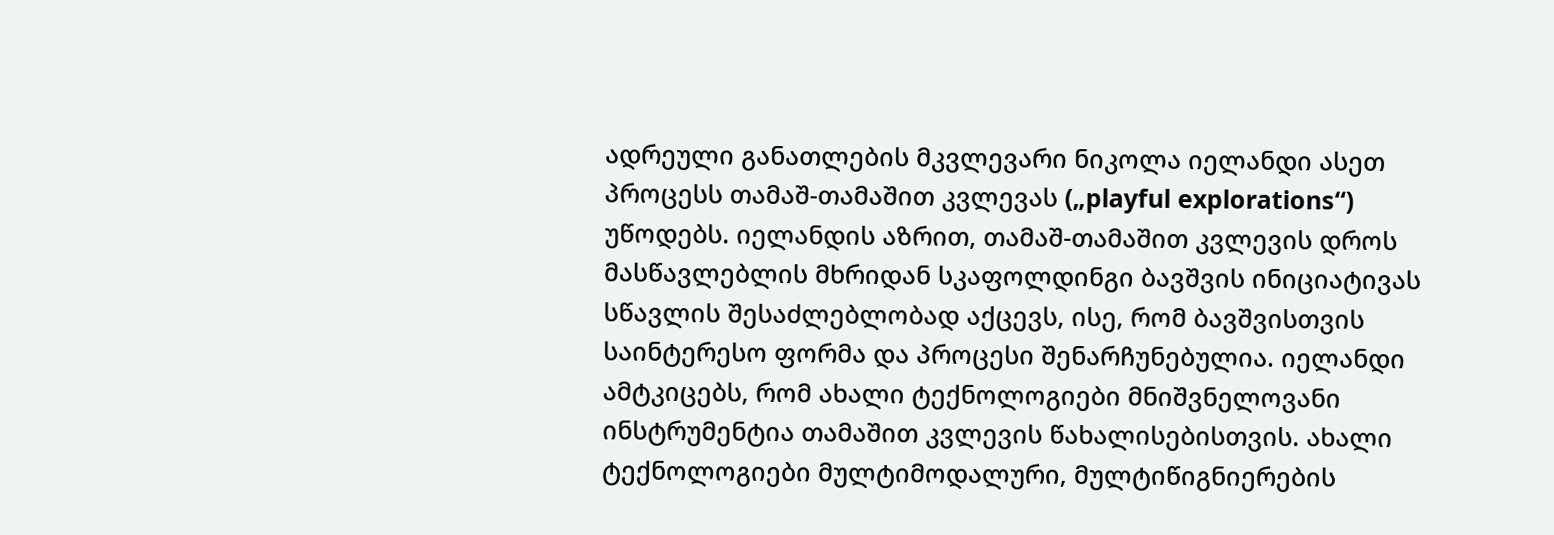ადრეული განათლების მკვლევარი ნიკოლა იელანდი ასეთ პროცესს თამაშ-თამაშით კვლევას („playful explorations“) უწოდებს. იელანდის აზრით, თამაშ-თამაშით კვლევის დროს მასწავლებლის მხრიდან სკაფოლდინგი ბავშვის ინიციატივას სწავლის შესაძლებლობად აქცევს, ისე, რომ ბავშვისთვის საინტერესო ფორმა და პროცესი შენარჩუნებულია. იელანდი ამტკიცებს, რომ ახალი ტექნოლოგიები მნიშვნელოვანი ინსტრუმენტია თამაშით კვლევის წახალისებისთვის. ახალი ტექნოლოგიები მულტიმოდალური, მულტიწიგნიერების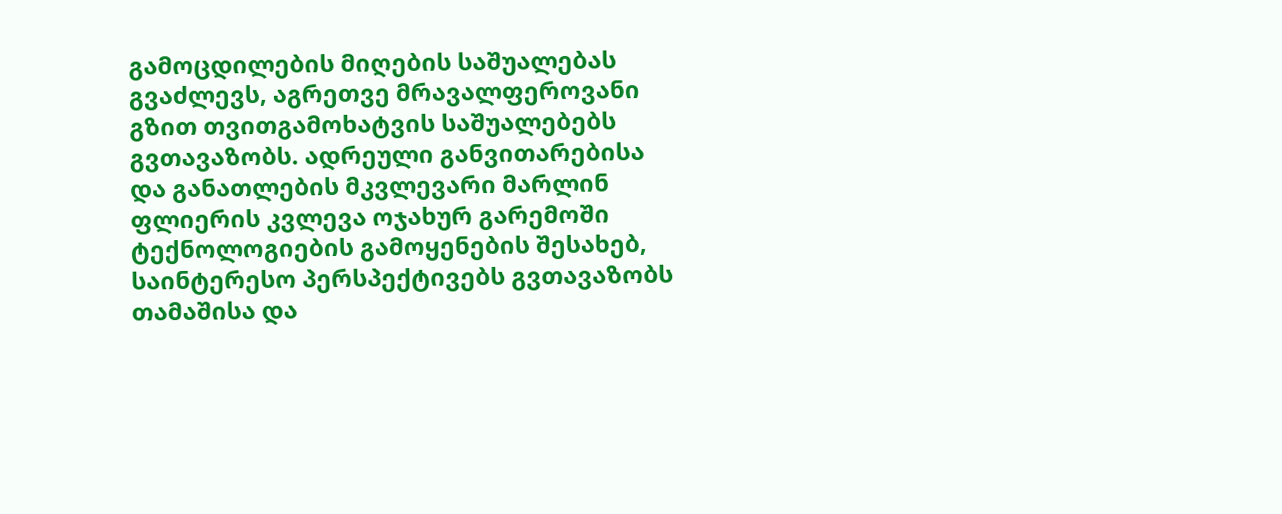გამოცდილების მიღების საშუალებას გვაძლევს, აგრეთვე მრავალფეროვანი გზით თვითგამოხატვის საშუალებებს გვთავაზობს. ადრეული განვითარებისა და განათლების მკვლევარი მარლინ ფლიერის კვლევა ოჯახურ გარემოში ტექნოლოგიების გამოყენების შესახებ, საინტერესო პერსპექტივებს გვთავაზობს თამაშისა და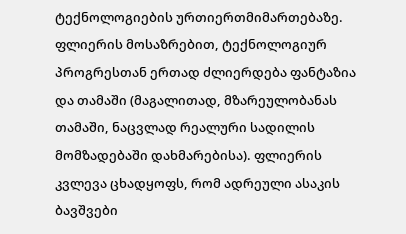ტექნოლოგიების ურთიერთმიმართებაზე. ფლიერის მოსაზრებით, ტექნოლოგიურ პროგრესთან ერთად ძლიერდება ფანტაზია და თამაში (მაგალითად, მზარეულობანას თამაში, ნაცვლად რეალური სადილის მომზადებაში დახმარებისა). ფლიერის კვლევა ცხადყოფს, რომ ადრეული ასაკის ბავშვები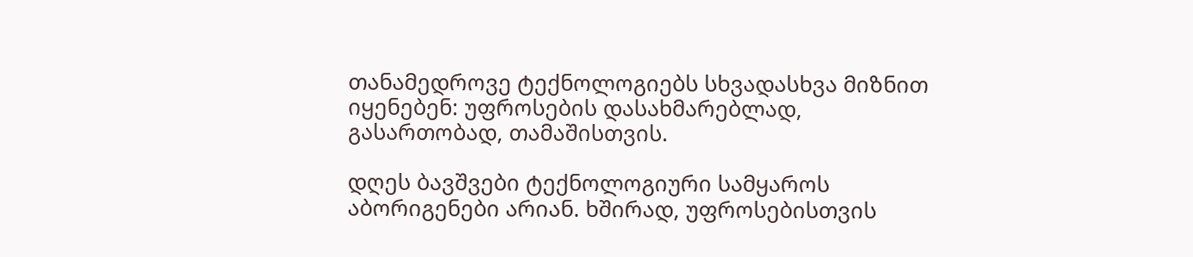თანამედროვე ტექნოლოგიებს სხვადასხვა მიზნით იყენებენ: უფროსების დასახმარებლად, გასართობად, თამაშისთვის.

დღეს ბავშვები ტექნოლოგიური სამყაროს აბორიგენები არიან. ხშირად, უფროსებისთვის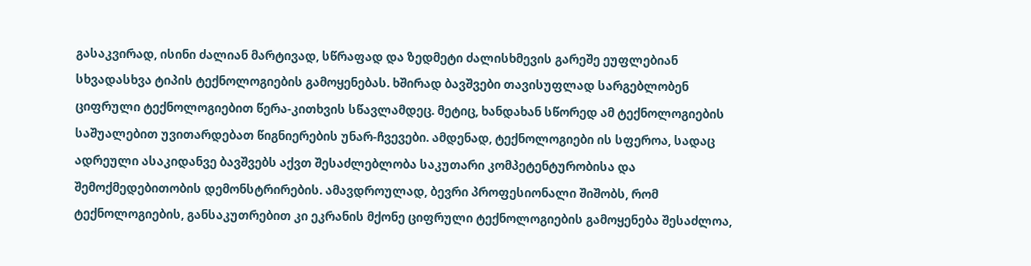გასაკვირად, ისინი ძალიან მარტივად, სწრაფად და ზედმეტი ძალისხმევის გარეშე ეუფლებიან სხვადასხვა ტიპის ტექნოლოგიების გამოყენებას. ხშირად ბავშვები თავისუფლად სარგებლობენ ციფრული ტექნოლოგიებით წერა-კითხვის სწავლამდეც. მეტიც, ხანდახან სწორედ ამ ტექნოლოგიების საშუალებით უვითარდებათ წიგნიერების უნარ-ჩვევები. ამდენად, ტექნოლოგიები ის სფეროა, სადაც ადრეული ასაკიდანვე ბავშვებს აქვთ შესაძლებლობა საკუთარი კომპეტენტურობისა და შემოქმედებითობის დემონსტრირების. ამავდროულად, ბევრი პროფესიონალი შიშობს, რომ ტექნოლოგიების, განსაკუთრებით კი ეკრანის მქონე ციფრული ტექნოლოგიების გამოყენება შესაძლოა,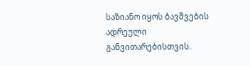საზიანო იყოს ბავშვების ადრეული განვითარებისთვის.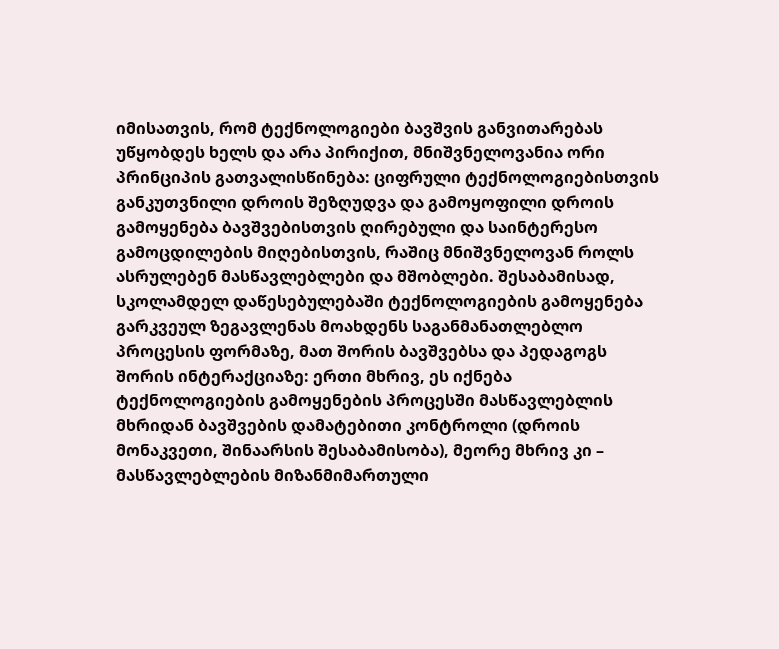იმისათვის, რომ ტექნოლოგიები ბავშვის განვითარებას უწყობდეს ხელს და არა პირიქით, მნიშვნელოვანია ორი პრინციპის გათვალისწინება: ციფრული ტექნოლოგიებისთვის განკუთვნილი დროის შეზღუდვა და გამოყოფილი დროის გამოყენება ბავშვებისთვის ღირებული და საინტერესო გამოცდილების მიღებისთვის, რაშიც მნიშვნელოვან როლს ასრულებენ მასწავლებლები და მშობლები. შესაბამისად, სკოლამდელ დაწესებულებაში ტექნოლოგიების გამოყენება გარკვეულ ზეგავლენას მოახდენს საგანმანათლებლო პროცესის ფორმაზე, მათ შორის ბავშვებსა და პედაგოგს შორის ინტერაქციაზე: ერთი მხრივ, ეს იქნება ტექნოლოგიების გამოყენების პროცესში მასწავლებლის მხრიდან ბავშვების დამატებითი კონტროლი (დროის მონაკვეთი, შინაარსის შესაბამისობა), მეორე მხრივ კი – მასწავლებლების მიზანმიმართული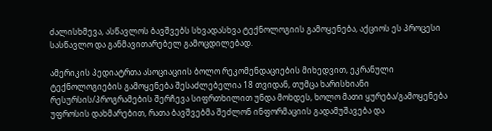ძალისხმევა, ასწავლოს ბავშვებს სხვადასხვა ტექნოლოგიის გამოყენება, აქციოს ეს პროცესი სასწავლო და განმავითარებელ გამოცდილებად.

ამერიკის პედიატრთა ასოციაციის ბოლო რეკომენდაციების მიხედვით, ეკრანული ტექნოლოგიების გამოყენება შესაძლებელია 18 თვიდან, თუმცა ხარისხიანი რესურსის/პროგრამების შერჩევა სიფრთხილით უნდა მოხდეს, ხოლო მათი ყურება/გამოყენება უფროსის დახმარებით, რათა ბავშვებმა შეძლონ ინფორმაციის გადამუშავება და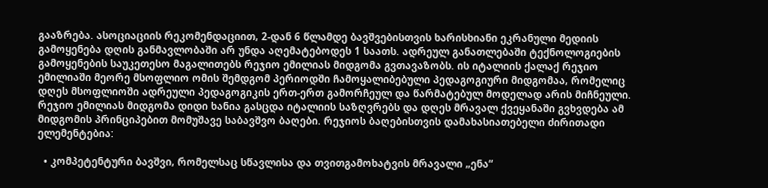გააზრება. ასოციაციის რეკომენდაციით, 2-დან 6 წლამდე ბავშვებისთვის ხარისხიანი ეკრანული მედიის გამოყენება დღის განმავლობაში არ უნდა აღემატებოდეს 1 საათს. ადრეულ განათლებაში ტექნოლოგიების გამოყენების საუკეთესო მაგალითებს რეჯიო ემილიას მიდგომა გვთავაზობს. ის იტალიის ქალაქ რეჯიო ემილიაში მეორე მსოფლიო ომის შემდგომ პერიოდში ჩამოყალიბებული პედაგოგიური მიდგომაა, რომელიც დღეს მსოფლიოში ადრეული პედაგოგიკის ერთ-ერთ გამორჩეულ და წარმატებულ მოდელად არის მიჩნეული. რეჯიო ემილიას მიდგომა დიდი ხანია გასცდა იტალიის საზღვრებს და დღეს მრავალ ქვეყანაში გვხვდება ამ მიდგომის პრინციპებით მომუშავე საბავშვო ბაღები. რეჯიოს ბაღებისთვის დამახასიათებელი ძირითადი ელემენტებია:

  • კომპეტენტური ბავშვი, რომელსაც სწავლისა და თვითგამოხატვის მრავალი „ენა“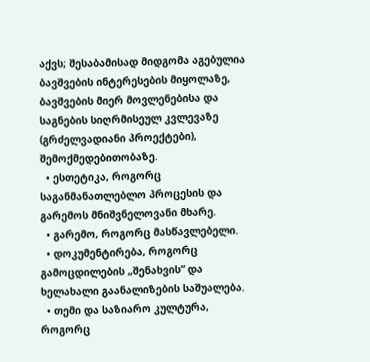აქვს; შესაბამისად მიდგომა აგებულია ბავშვების ინტერესების მიყოლაზე, ბავშვების მიერ მოვლენებისა და საგნების სიღრმისეულ კვლევაზე (გრძელვადიანი პროექტები), შემოქმედებითობაზე.
  • ესთეტიკა, როგორც საგანმანათლებლო პროცესის და გარემოს მნიშვნელოვანი მხარე.
  • გარემო, როგორც მასწავლებელი.
  • დოკუმენტირება, როგორც გამოცდილების „შენახვის“ და ხელახალი გაანალიზების საშუალება.
  • თემი და საზიარო კულტურა, როგორც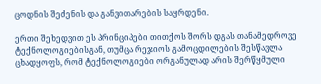ცოდნის შეძენის და განვითარების საყრდენი.

ერთი შეხედვით ეს პრინციპები თითქოს შორს დგას თანამედროვე ტექნოლოგიებისგან, თუმცა რეჯიოს გამოცდილების შესწავლა ცხადყოფს, რომ ტექნოლოგიები ორგანულად არის შერწყმული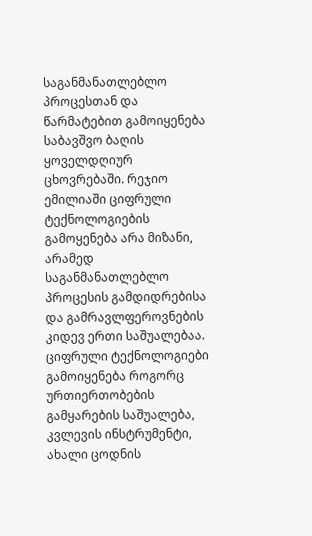საგანმანათლებლო პროცესთან და წარმატებით გამოიყენება საბავშვო ბაღის ყოველდღიურ ცხოვრებაში. რეჯიო ემილიაში ციფრული ტექნოლოგიების გამოყენება არა მიზანი, არამედ საგანმანათლებლო პროცესის გამდიდრებისა და გამრავლფეროვნების კიდევ ერთი საშუალებაა. ციფრული ტექნოლოგიები გამოიყენება როგორც ურთიერთობების გამყარების საშუალება, კვლევის ინსტრუმენტი, ახალი ცოდნის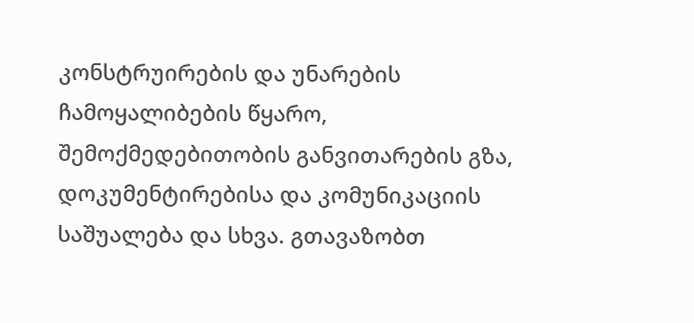კონსტრუირების და უნარების ჩამოყალიბების წყარო, შემოქმედებითობის განვითარების გზა, დოკუმენტირებისა და კომუნიკაციის საშუალება და სხვა. გთავაზობთ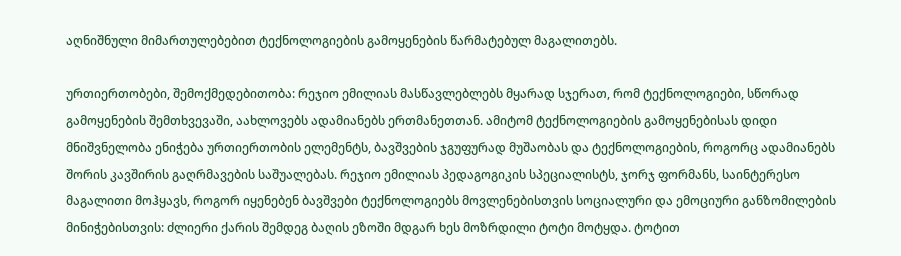აღნიშნული მიმართულებებით ტექნოლოგიების გამოყენების წარმატებულ მაგალითებს.

ურთიერთობები, შემოქმედებითობა: რეჯიო ემილიას მასწავლებლებს მყარად სჯერათ, რომ ტექნოლოგიები, სწორად გამოყენების შემთხვევაში, აახლოვებს ადამიანებს ერთმანეთთან. ამიტომ ტექნოლოგიების გამოყენებისას დიდი მნიშვნელობა ენიჭება ურთიერთობის ელემენტს, ბავშვების ჯგუფურად მუშაობას და ტექნოლოგიების, როგორც ადამიანებს შორის კავშირის გაღრმავების საშუალებას. რეჯიო ემილიას პედაგოგიკის სპეციალისტს, ჯორჯ ფორმანს, საინტერესო მაგალითი მოჰყავს, როგორ იყენებენ ბავშვები ტექნოლოგიებს მოვლენებისთვის სოციალური და ემოციური განზომილების მინიჭებისთვის: ძლიერი ქარის შემდეგ ბაღის ეზოში მდგარ ხეს მოზრდილი ტოტი მოტყდა. ტოტით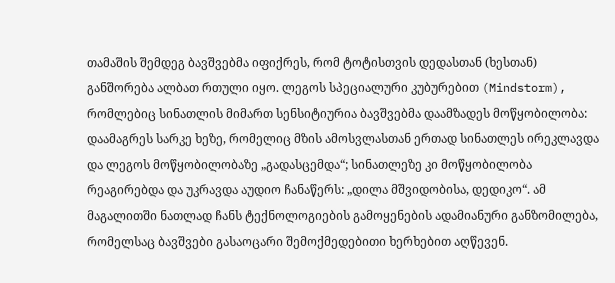თამაშის შემდეგ ბავშვებმა იფიქრეს, რომ ტოტისთვის დედასთან (ხესთან) განშორება ალბათ რთული იყო. ლეგოს სპეციალური კუბურებით (Mindstorm), რომლებიც სინათლის მიმართ სენსიტიურია ბავშვებმა დაამზადეს მოწყობილობა: დაამაგრეს სარკე ხეზე, რომელიც მზის ამოსვლასთან ერთად სინათლეს ირეკლავდა და ლეგოს მოწყობილობაზე „გადასცემდა“; სინათლეზე კი მოწყობილობა რეაგირებდა და უკრავდა აუდიო ჩანაწერს: „დილა მშვიდობისა, დედიკო“. ამ მაგალითში ნათლად ჩანს ტექნოლოგიების გამოყენების ადამიანური განზომილება, რომელსაც ბავშვები გასაოცარი შემოქმედებითი ხერხებით აღწევენ.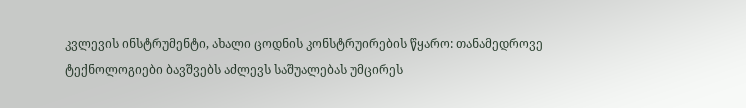კვლევის ინსტრუმენტი, ახალი ცოდნის კონსტრუირების წყარო: თანამედროვე ტექნოლოგიები ბავშვებს აძლევს საშუალებას უმცირეს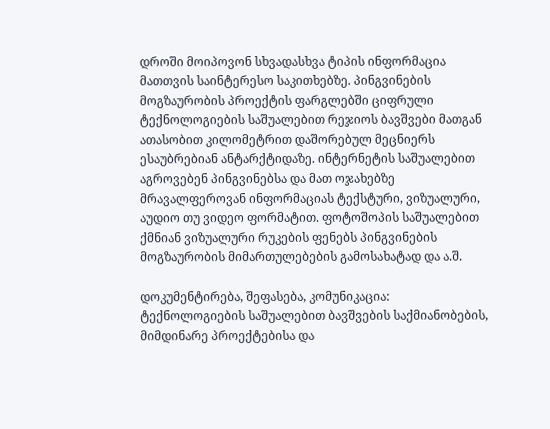დროში მოიპოვონ სხვადასხვა ტიპის ინფორმაცია მათთვის საინტერესო საკითხებზე. პინგვინების მოგზაურობის პროექტის ფარგლებში ციფრული ტექნოლოგიების საშუალებით რეჯიოს ბავშვები მათგან ათასობით კილომეტრით დაშორებულ მეცნიერს ესაუბრებიან ანტარქტიდაზე. ინტერნეტის საშუალებით აგროვებენ პინგვინებსა და მათ ოჯახებზე მრავალფეროვან ინფორმაციას ტექსტური, ვიზუალური, აუდიო თუ ვიდეო ფორმატით. ფოტოშოპის საშუალებით ქმნიან ვიზუალური რუკების ფენებს პინგვინების მოგზაურობის მიმართულებების გამოსახატად და ა.შ.

დოკუმენტირება, შეფასება, კომუნიკაცია: ტექნოლოგიების საშუალებით ბავშვების საქმიანობების, მიმდინარე პროექტებისა და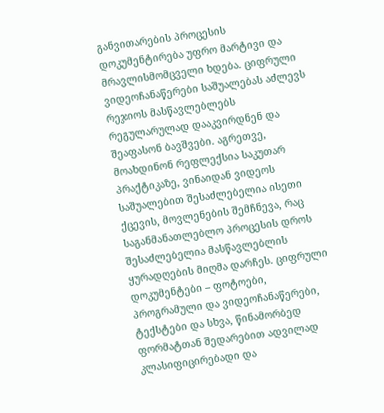განვითარების პროცესის დოკუმენტირება უფრო მარტივი და მრავლისმომცველი ხდება. ციფრული ვიდეოჩანაწერები საშუალებას აძლევს რეჯიოს მასწავლებლებს რეგულარულად დააკვირდნენ და შეაფასონ ბავშვები. აგრეთვე, მოახდინონ რეფლექსია საკუთარ პრაქტიკაზე, ვინაიდან ვიდეოს საშუალებით შესაძლებელია ისეთი ქცევის, მოვლენების შემჩნევა, რაც საგანმანათლებლო პროცესის დროს შესაძლებელია მასწავლებლის ყურადღების მიღმა დარჩეს. ციფრული დოკუმენტები – ფოტოები, პროგრამული და ვიდეოჩანაწერები, ტექსტები და სხვა, წინამორბედ ფორმატთან შედარებით ადვილად კლასიფიცირებადი და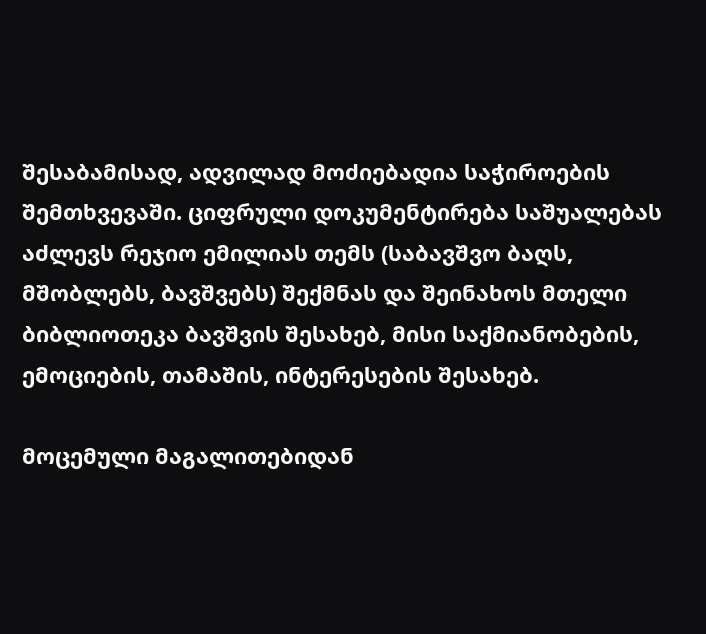შესაბამისად, ადვილად მოძიებადია საჭიროების შემთხვევაში. ციფრული დოკუმენტირება საშუალებას აძლევს რეჯიო ემილიას თემს (საბავშვო ბაღს, მშობლებს, ბავშვებს) შექმნას და შეინახოს მთელი ბიბლიოთეკა ბავშვის შესახებ, მისი საქმიანობების, ემოციების, თამაშის, ინტერესების შესახებ.

მოცემული მაგალითებიდან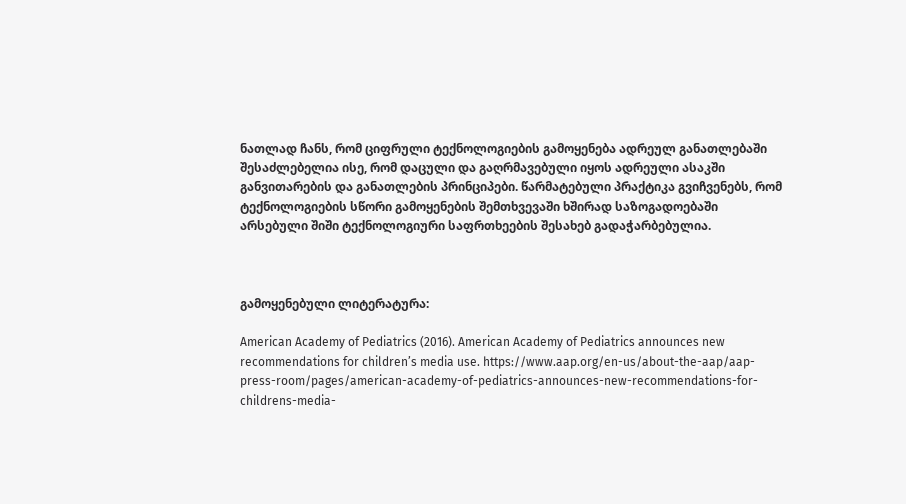ნათლად ჩანს, რომ ციფრული ტექნოლოგიების გამოყენება ადრეულ განათლებაში შესაძლებელია ისე, რომ დაცული და გაღრმავებული იყოს ადრეული ასაკში განვითარების და განათლების პრინციპები. წარმატებული პრაქტიკა გვიჩვენებს, რომ ტექნოლოგიების სწორი გამოყენების შემთხვევაში ხშირად საზოგადოებაში არსებული შიში ტექნოლოგიური საფრთხეების შესახებ გადაჭარბებულია.



გამოყენებული ლიტერატურა:

American Academy of Pediatrics (2016). American Academy of Pediatrics announces new recommendations for children’s media use. https://www.aap.org/en-us/about-the-aap/aap-press-room/pages/american-academy-of-pediatrics-announces-new-recommendations-for-childrens-media-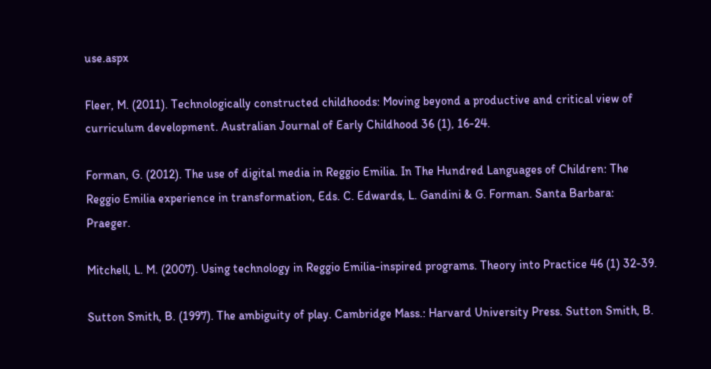use.aspx

Fleer, M. (2011). Technologically constructed childhoods: Moving beyond a productive and critical view of curriculum development. Australian Journal of Early Childhood 36 (1), 16-24.

Forman, G. (2012). The use of digital media in Reggio Emilia. In The Hundred Languages of Children: The Reggio Emilia experience in transformation, Eds. C. Edwards, L. Gandini & G. Forman. Santa Barbara: Praeger.

Mitchell, L. M. (2007). Using technology in Reggio Emilia-inspired programs. Theory into Practice 46 (1) 32-39.

Sutton Smith, B. (1997). The ambiguity of play. Cambridge Mass.: Harvard University Press. Sutton Smith, B.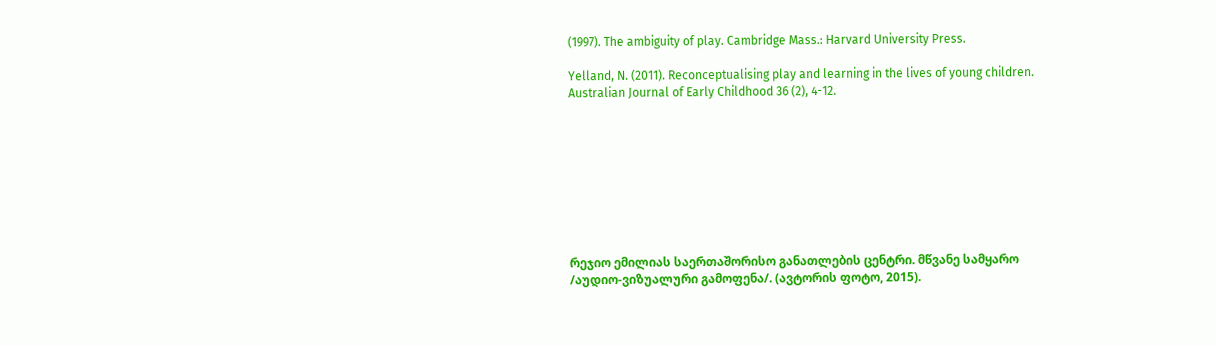(1997). The ambiguity of play. Cambridge Mass.: Harvard University Press.

Yelland, N. (2011). Reconceptualising play and learning in the lives of young children. Australian Journal of Early Childhood 36 (2), 4-12.









რეჯიო ემილიას საერთაშორისო განათლების ცენტრი. მწვანე სამყარო /აუდიო-ვიზუალური გამოფენა/. (ავტორის ფოტო, 2015).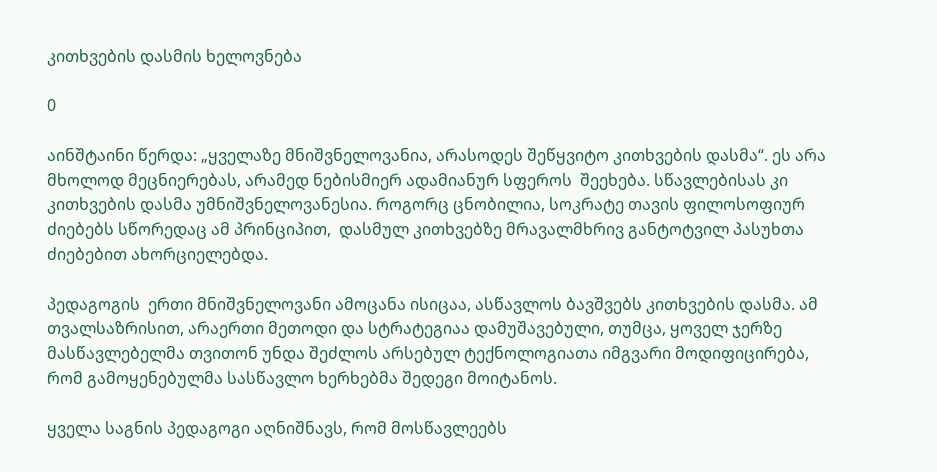კითხვების დასმის ხელოვნება

0

აინშტაინი წერდა: „ყველაზე მნიშვნელოვანია, არასოდეს შეწყვიტო კითხვების დასმა“. ეს არა მხოლოდ მეცნიერებას, არამედ ნებისმიერ ადამიანურ სფეროს  შეეხება. სწავლებისას კი კითხვების დასმა უმნიშვნელოვანესია. როგორც ცნობილია, სოკრატე თავის ფილოსოფიურ ძიებებს სწორედაც ამ პრინციპით,  დასმულ კითხვებზე მრავალმხრივ განტოტვილ პასუხთა ძიებებით ახორციელებდა.

პედაგოგის  ერთი მნიშვნელოვანი ამოცანა ისიცაა, ასწავლოს ბავშვებს კითხვების დასმა. ამ თვალსაზრისით, არაერთი მეთოდი და სტრატეგიაა დამუშავებული, თუმცა, ყოველ ჯერზე მასწავლებელმა თვითონ უნდა შეძლოს არსებულ ტექნოლოგიათა იმგვარი მოდიფიცირება, რომ გამოყენებულმა სასწავლო ხერხებმა შედეგი მოიტანოს.

ყველა საგნის პედაგოგი აღნიშნავს, რომ მოსწავლეებს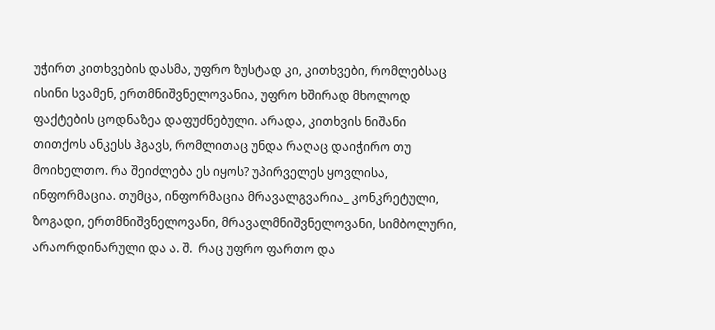უჭირთ კითხვების დასმა, უფრო ზუსტად კი, კითხვები, რომლებსაც ისინი სვამენ, ერთმნიშვნელოვანია, უფრო ხშირად მხოლოდ ფაქტების ცოდნაზეა დაფუძნებული. არადა, კითხვის ნიშანი თითქოს ანკესს ჰგავს, რომლითაც უნდა რაღაც დაიჭირო თუ მოიხელთო. რა შეიძლება ეს იყოს? უპირველეს ყოვლისა, ინფორმაცია. თუმცა, ინფორმაცია მრავალგვარია_ კონკრეტული, ზოგადი, ერთმნიშვნელოვანი, მრავალმნიშვნელოვანი, სიმბოლური, არაორდინარული და ა. შ.  რაც უფრო ფართო და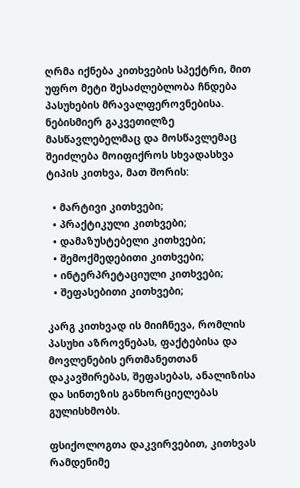ღრმა იქნება კითხვების სპექტრი, მით უფრო მეტი შესაძლებლობა ჩნდება პასუხების მრავალფეროვნებისა. ნებისმიერ გაკვეთილზე მასწავლებელმაც და მოსწავლემაც შეიძლება მოიფიქროს სხვადასხვა ტიპის კითხვა, მათ შორის:

  • მარტივი კითხვები;
  • პრაქტიკული კითხვები;
  • დამაზუსტებელი კითხვები;
  • შემოქმედებითი კითხვები;
  • ინტერპრეტაციული კითხვები;
  • შეფასებითი კითხვები;

კარგ კითხვად ის მიიჩნევა, რომლის პასუხი აზროვნებას, ფაქტებისა და მოვლენების ერთმანეთთან დაკავშირებას, შეფასებას, ანალიზისა და სინთეზის განხორციელებას გულისხმობს.

ფსიქოლოგთა დაკვირვებით, კითხვას რამდენიმე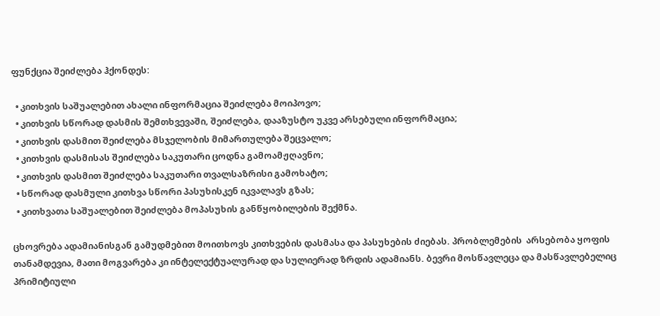ფუნქცია შეიძლება ჰქონდეს:

  • კითხვის საშუალებით ახალი ინფორმაცია შეიძლება მოიპოვო;
  • კითხვის სწორად დასმის შემთხვევაში, შეიძლება, დააზუსტო უკვე არსებული ინფორმაცია;
  • კითხვის დასმით შეიძლება მსჯელობის მიმართულება შეცვალო;
  • კითხვის დასმისას შეიძლება საკუთარი ცოდნა გამოამჟღავნო;
  • კითხვის დასმით შეიძლება საკუთარი თვალსაზრისი გამოხატო;
  • სწორად დასმული კითხვა სწორი პასუხისკენ იკვალავს გზას;
  • კითხვათა საშუალებით შეიძლება მოპასუხის განწყობილების შექმნა.

ცხოვრება ადამიანისგან გამუდმებით მოითხოვს კითხვების დასმასა და პასუხების ძიებას. პრობლემების  არსებობა ყოფის თანამდევია, მათი მოგვარება კი ინტელექტუალურად და სულიერად ზრდის ადამიანს. ბევრი მოსწავლეცა და მასწავლებელიც პრიმიტიული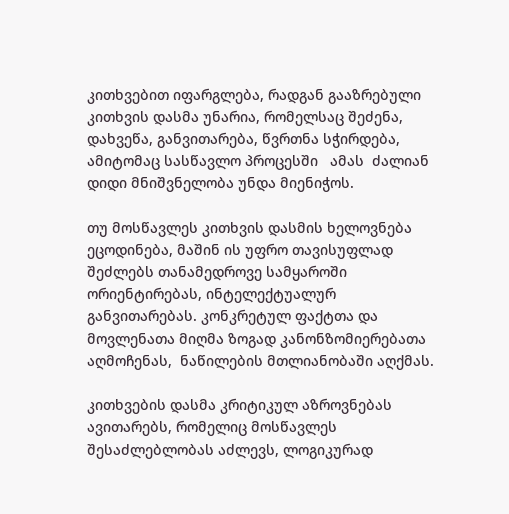კითხვებით იფარგლება, რადგან გააზრებული კითხვის დასმა უნარია, რომელსაც შეძენა, დახვეწა, განვითარება, წვრთნა სჭირდება, ამიტომაც სასწავლო პროცესში   ამას  ძალიან დიდი მნიშვნელობა უნდა მიენიჭოს.

თუ მოსწავლეს კითხვის დასმის ხელოვნება ეცოდინება, მაშინ ის უფრო თავისუფლად შეძლებს თანამედროვე სამყაროში ორიენტირებას, ინტელექტუალურ განვითარებას. კონკრეტულ ფაქტთა და მოვლენათა მიღმა ზოგად კანონზომიერებათა აღმოჩენას,  ნაწილების მთლიანობაში აღქმას.

კითხვების დასმა კრიტიკულ აზროვნებას ავითარებს, რომელიც მოსწავლეს შესაძლებლობას აძლევს, ლოგიკურად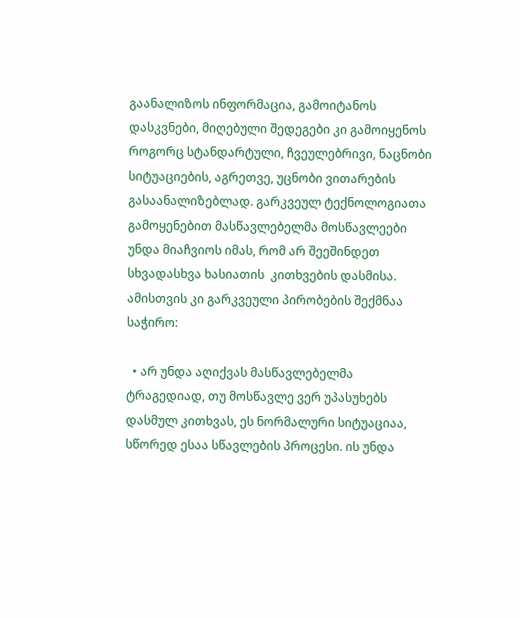გაანალიზოს ინფორმაცია, გამოიტანოს დასკვნები, მიღებული შედეგები კი გამოიყენოს როგორც სტანდარტული, ჩვეულებრივი, ნაცნობი სიტუაციების, აგრეთვე, უცნობი ვითარების გასაანალიზებლად. გარკვეულ ტექნოლოგიათა გამოყენებით მასწავლებელმა მოსწავლეები უნდა მიაჩვიოს იმას, რომ არ შეეშინდეთ სხვადასხვა ხასიათის  კითხვების დასმისა. ამისთვის კი გარკვეული პირობების შექმნაა საჭირო:

  • არ უნდა აღიქვას მასწავლებელმა ტრაგედიად, თუ მოსწავლე ვერ უპასუხებს დასმულ კითხვას, ეს ნორმალური სიტუაციაა, სწორედ ესაა სწავლების პროცესი. ის უნდა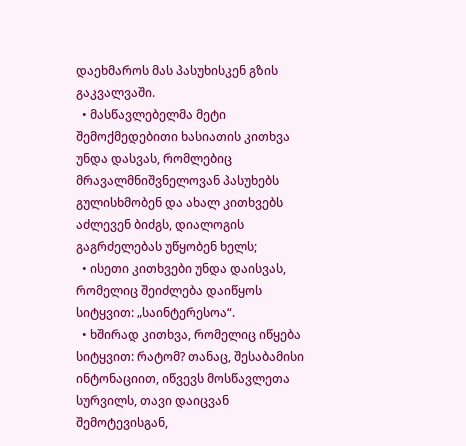დაეხმაროს მას პასუხისკენ გზის გაკვალვაში.
  • მასწავლებელმა მეტი შემოქმედებითი ხასიათის კითხვა უნდა დასვას, რომლებიც მრავალმნიშვნელოვან პასუხებს გულისხმობენ და ახალ კითხვებს აძლევენ ბიძგს, დიალოგის გაგრძელებას უწყობენ ხელს;
  • ისეთი კითხვები უნდა დაისვას, რომელიც შეიძლება დაიწყოს სიტყვით: „საინტერესოა“.
  • ხშირად კითხვა, რომელიც იწყება სიტყვით: რატომ? თანაც, შესაბამისი ინტონაციით, იწვევს მოსწავლეთა სურვილს, თავი დაიცვან შემოტევისგან,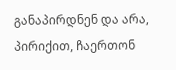განაპირდნენ და არა, პირიქით, ჩაერთონ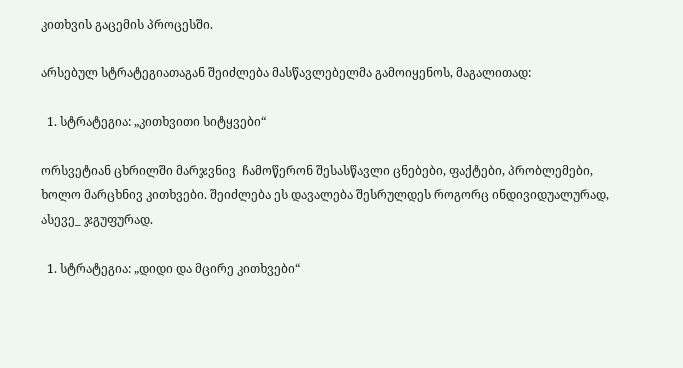კითხვის გაცემის პროცესში.

არსებულ სტრატეგიათაგან შეიძლება მასწავლებელმა გამოიყენოს, მაგალითად:

  1. სტრატეგია: „კითხვითი სიტყვები“

ორსვეტიან ცხრილში მარჯვნივ  ჩამოწერონ შესასწავლი ცნებები, ფაქტები, პრობლემები, ხოლო მარცხნივ კითხვები. შეიძლება ეს დავალება შესრულდეს როგორც ინდივიდუალურად, ასევე_ ჯგუფურად.

  1. სტრატეგია: „დიდი და მცირე კითხვები“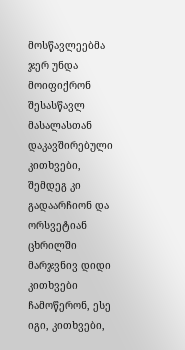მოსწავლეებმა ჯერ უნდა  მოიფიქრონ შესასწავლ მასალასთან დაკავშირებული კითხვები, შემდეგ კი  გადაარჩიონ და ორსვეტიან ცხრილში მარჯვნივ დიდი კითხვები ჩამოწერონ, ესე იგი, კითხვები,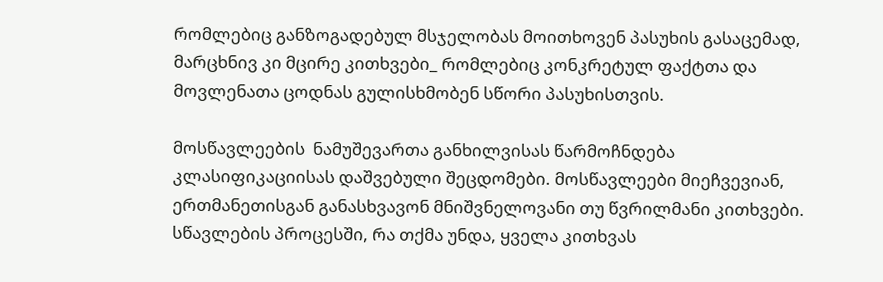რომლებიც განზოგადებულ მსჯელობას მოითხოვენ პასუხის გასაცემად, მარცხნივ კი მცირე კითხვები_ რომლებიც კონკრეტულ ფაქტთა და მოვლენათა ცოდნას გულისხმობენ სწორი პასუხისთვის.

მოსწავლეების  ნამუშევართა განხილვისას წარმოჩნდება კლასიფიკაციისას დაშვებული შეცდომები. მოსწავლეები მიეჩვევიან, ერთმანეთისგან განასხვავონ მნიშვნელოვანი თუ წვრილმანი კითხვები. სწავლების პროცესში, რა თქმა უნდა, ყველა კითხვას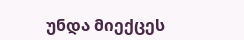უნდა მიექცეს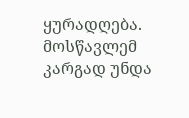ყურადღება. მოსწავლემ კარგად უნდა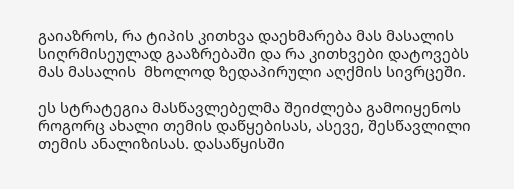გაიაზროს, რა ტიპის კითხვა დაეხმარება მას მასალის სიღრმისეულად გააზრებაში და რა კითხვები დატოვებს მას მასალის  მხოლოდ ზედაპირული აღქმის სივრცეში.

ეს სტრატეგია მასწავლებელმა შეიძლება გამოიყენოს როგორც ახალი თემის დაწყებისას, ასევე, შესწავლილი თემის ანალიზისას. დასაწყისში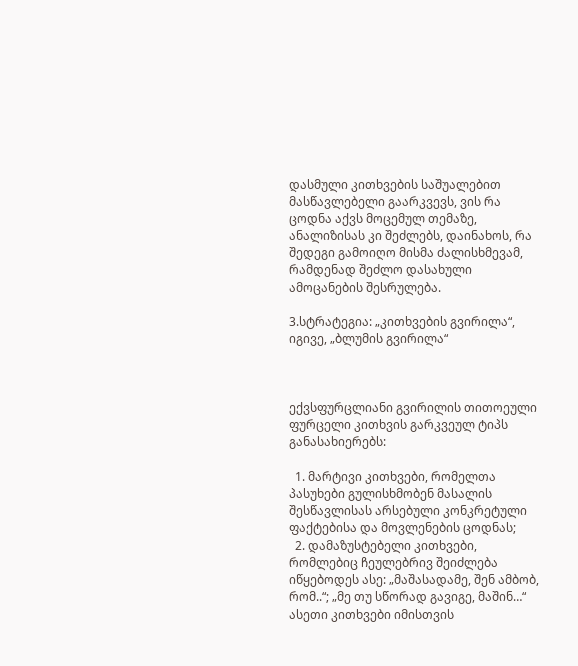დასმული კითხვების საშუალებით მასწავლებელი გაარკვევს, ვის რა ცოდნა აქვს მოცემულ თემაზე, ანალიზისას კი შეძლებს, დაინახოს, რა შედეგი გამოიღო მისმა ძალისხმევამ, რამდენად შეძლო დასახული ამოცანების შესრულება.

3.სტრატეგია: „კითხვების გვირილა“, იგივე, „ბლუმის გვირილა“



ექვსფურცლიანი გვირილის თითოეული ფურცელი კითხვის გარკვეულ ტიპს განასახიერებს:

  1. მარტივი კითხვები, რომელთა პასუხები გულისხმობენ მასალის შესწავლისას არსებული კონკრეტული ფაქტებისა და მოვლენების ცოდნას;
  2. დამაზუსტებელი კითხვები, რომლებიც ჩეულებრივ შეიძლება იწყებოდეს ასე: „მაშასადამე, შენ ამბობ, რომ..“; „მე თუ სწორად გავიგე, მაშინ…“ ასეთი კითხვები იმისთვის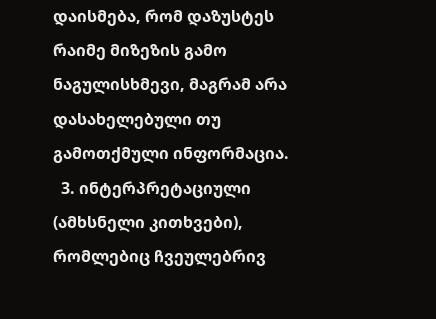დაისმება, რომ დაზუსტეს რაიმე მიზეზის გამო ნაგულისხმევი, მაგრამ არა დასახელებული თუ გამოთქმული ინფორმაცია.
  3. ინტერპრეტაციული (ამხსნელი კითხვები), რომლებიც ჩვეულებრივ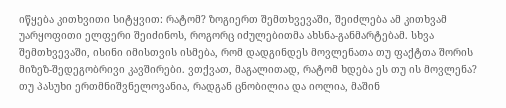იწყება კითხვითი სიტყვით: რატომ? ზოგიერთ შემთხვევაში, შეიძლება ამ კითხვამ უარყოფითი ელფერი შეიძინოს, როგორც იძულებითმა ახსნა-განმარტებამ. სხვა შემთხვევაში, ისინი იმისთვის ისმება, რომ დადგინდეს მოვლენათა თუ ფაქტთა შორის მიზეზ-შედეგობრივი კავშირები. ვთქვათ, მაგალითად, რატომ ხდება ეს თუ ის მოვლენა? თუ პასუხი ერთმნიშვნელოვანია, რადგან ცნობილია და იოლია, მაშინ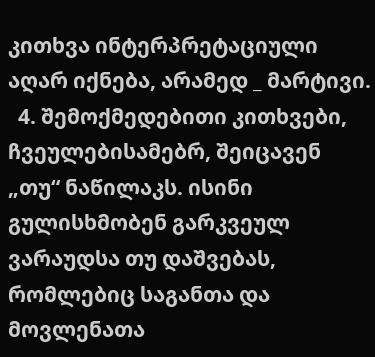კითხვა ინტერპრეტაციული აღარ იქნება, არამედ _ მარტივი.
  4. შემოქმედებითი კითხვები, ჩვეულებისამებრ, შეიცავენ „თუ“ ნაწილაკს. ისინი გულისხმობენ გარკვეულ ვარაუდსა თუ დაშვებას, რომლებიც საგანთა და მოვლენათა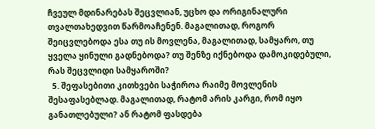ჩვეულ მდინარებას შეცვლიან, უცხო და ორიგინალური თვალთახედვით წარმოაჩენენ. მაგალითად, როგორ შეიცვლებოდა ესა თუ ის მოვლენა, მაგალითად, სამყარო, თუ ყველა ყინული გადნებოდა? თუ შენზე იქნებოდა დამოკიდებული, რას შეცვლიდი სამყაროში?
  5. შეფასებითი კითხვები საჭიროა რაიმე მოვლენის შესაფასებლად. მაგალითად, რატომ არის კარგი, რომ იყო განათლებული? ან რატომ ფასდება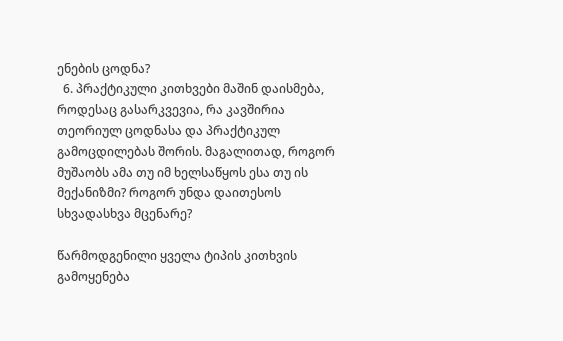ენების ცოდნა?
  6. პრაქტიკული კითხვები მაშინ დაისმება, როდესაც გასარკვევია, რა კავშირია თეორიულ ცოდნასა და პრაქტიკულ გამოცდილებას შორის. მაგალითად, როგორ მუშაობს ამა თუ იმ ხელსაწყოს ესა თუ ის მექანიზმი? როგორ უნდა დაითესოს სხვადასხვა მცენარე?

წარმოდგენილი ყველა ტიპის კითხვის გამოყენება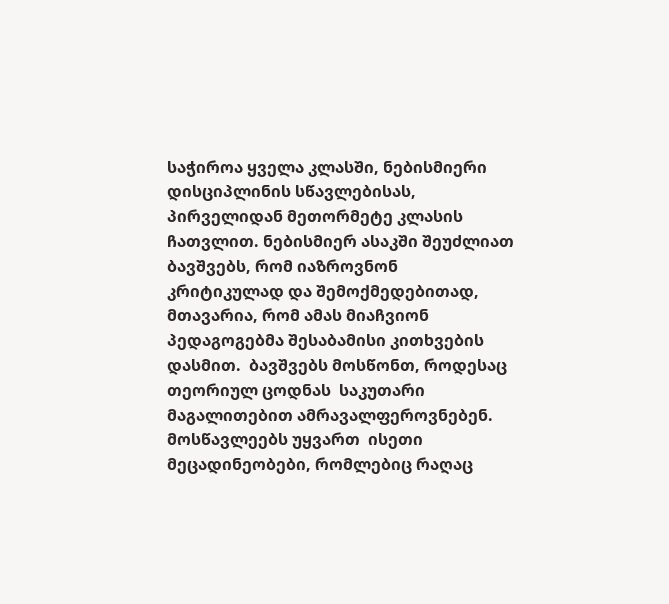საჭიროა ყველა კლასში, ნებისმიერი დისციპლინის სწავლებისას,  პირველიდან მეთორმეტე კლასის ჩათვლით. ნებისმიერ ასაკში შეუძლიათ ბავშვებს, რომ იაზროვნონ კრიტიკულად და შემოქმედებითად, მთავარია, რომ ამას მიაჩვიონ პედაგოგებმა შესაბამისი კითხვების დასმით.  ბავშვებს მოსწონთ, როდესაც თეორიულ ცოდნას  საკუთარი მაგალითებით ამრავალფეროვნებენ.  მოსწავლეებს უყვართ  ისეთი მეცადინეობები, რომლებიც რაღაც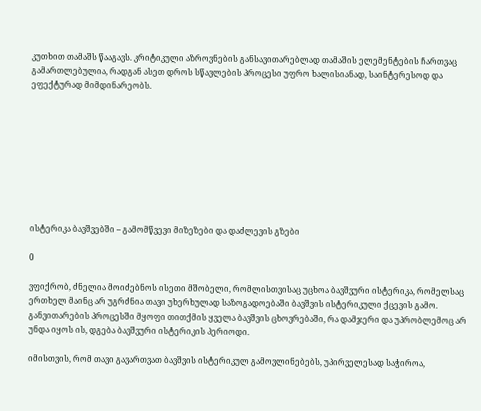კუთხით თამაშს წააგავს. კრიტიკული აზროვნების განსავითარებლად თამაშის ელემენტების ჩართვაც გამართლებულია, რადგან ასეთ დროს სწავლების პროცესი უფრო ხალისიანად, საინტერესოდ და ეფექტურად მიმდინარეობს.









ისტერიკა ბავშვებში – გამომწვევი მიზეზები და დაძლევის გზები

0

ვფიქრობ, ძნელია მოიძებნოს ისეთი მშობელი, რომლისთვისაც უცხოა ბავშვური ისტერიკა, რომელსაც ერთხელ მაინც არ უგრძნია თავი უხერხულად საზოგადოებაში ბავშვის ისტერიკული ქცევის გამო. განვითარების პროცესში მყოფი თითქმის ყველა ბავშვის ცხოვრებაში, რა დამჯერი და უპრობლემოც არ უნდა იყოს ის, დგება ბავშვური ისტერიკის პერიოდი.

იმისთვის, რომ თავი გავართვათ ბავშვის ისტერიკულ გამოვლინებებს, უპირველესად საჭიროა,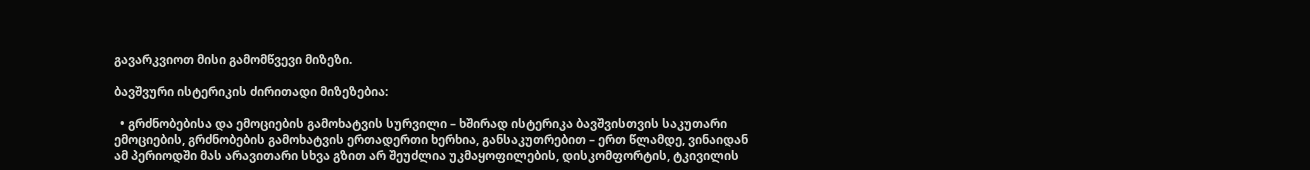გავარკვიოთ მისი გამომწვევი მიზეზი.

ბავშვური ისტერიკის ძირითადი მიზეზებია:

  • გრძნობებისა და ემოციების გამოხატვის სურვილი – ხშირად ისტერიკა ბავშვისთვის საკუთარი ემოციების, გრძნობების გამოხატვის ერთადერთი ხერხია, განსაკუთრებით – ერთ წლამდე, ვინაიდან ამ პერიოდში მას არავითარი სხვა გზით არ შეუძლია უკმაყოფილების, დისკომფორტის, ტკივილის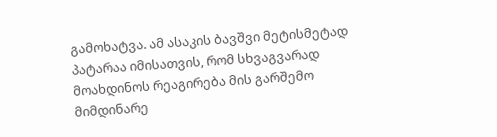გამოხატვა. ამ ასაკის ბავშვი მეტისმეტად პატარაა იმისათვის, რომ სხვაგვარად მოახდინოს რეაგირება მის გარშემო მიმდინარე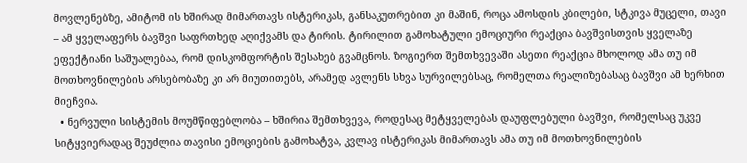მოვლენებზე, ამიტომ ის ხშირად მიმართავს ისტერიკას, განსაკუთრებით კი მაშინ, როცა ამოსდის კბილები, სტკივა მუცელი, თავი – ამ ყველაფერს ბავშვი საფრთხედ აღიქვამს და ტირის. ტირილით გამოხატული ემოციური რეაქცია ბავშვისთვის ყველაზე ეფექტიანი საშუალებაა, რომ დისკომფორტის შესახებ გვამცნოს. ზოგიერთ შემთხვევაში ასეთი რეაქცია მხოლოდ ამა თუ იმ მოთხოვნილების არსებობაზე კი არ მიუთითებს, არამედ ავლენს სხვა სურვილებსაც, რომელთა რეალიზებასაც ბავშვი ამ ხერხით მიეჩვია.
  • ნერვული სისტემის მოუმწიფებლობა – ხშირია შემთხვევა, როდესაც მეტყველებას დაუფლებული ბავშვი, რომელსაც უკვე სიტყვიერადაც შეუძლია თავისი ემოციების გამოხატვა, კვლავ ისტერიკას მიმართავს ამა თუ იმ მოთხოვნილების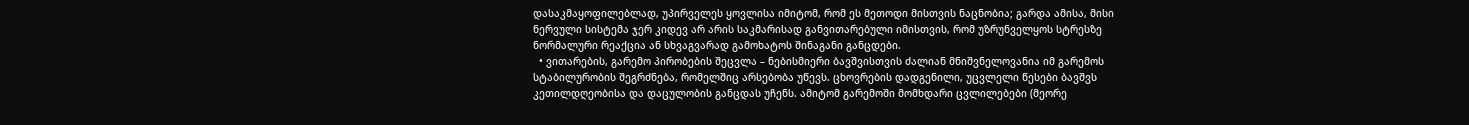დასაკმაყოფილებლად, უპირველეს ყოვლისა იმიტომ, რომ ეს მეთოდი მისთვის ნაცნობია; გარდა ამისა, მისი ნერვული სისტემა ჯერ კიდევ არ არის საკმარისად განვითარებული იმისთვის, რომ უზრუნველყოს სტრესზე ნორმალური რეაქცია ან სხვაგვარად გამოხატოს შინაგანი განცდები.
  • ვითარების, გარემო პირობების შეცვლა – ნებისმიერი ბავშვისთვის ძალიან მნიშვნელოვანია იმ გარემოს სტაბილურობის შეგრძნება, რომელშიც არსებობა უწევს. ცხოვრების დადგენილი, უცვლელი წესები ბავშვს კეთილდღეობისა და დაცულობის განცდას უჩენს. ამიტომ გარემოში მომხდარი ცვლილებები (მეორე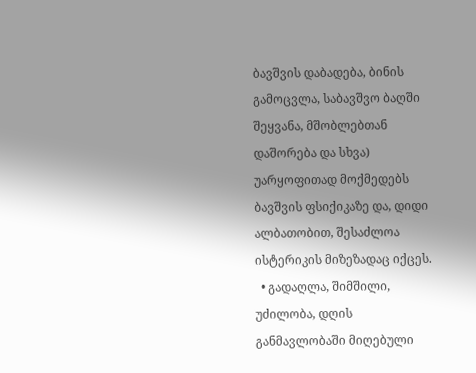ბავშვის დაბადება, ბინის გამოცვლა, საბავშვო ბაღში შეყვანა, მშობლებთან დაშორება და სხვა) უარყოფითად მოქმედებს ბავშვის ფსიქიკაზე და, დიდი ალბათობით, შესაძლოა ისტერიკის მიზეზადაც იქცეს.
  • გადაღლა, შიმშილი, უძილობა, დღის განმავლობაში მიღებული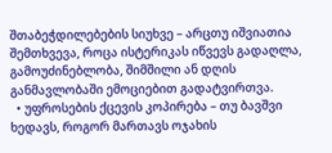შთაბეჭდილებების სიუხვე – არცთუ იშვიათია შემთხვევა, როცა ისტერიკას იწვევს გადაღლა, გამოუძინებლობა, შიმშილი ან დღის განმავლობაში ემოციებით გადატვირთვა.
  • უფროსების ქცევის კოპირება – თუ ბავშვი ხედავს, როგორ მართავს ოჯახის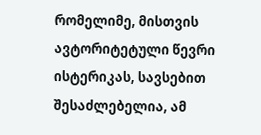რომელიმე, მისთვის ავტორიტეტული წევრი ისტერიკას, სავსებით შესაძლებელია, ამ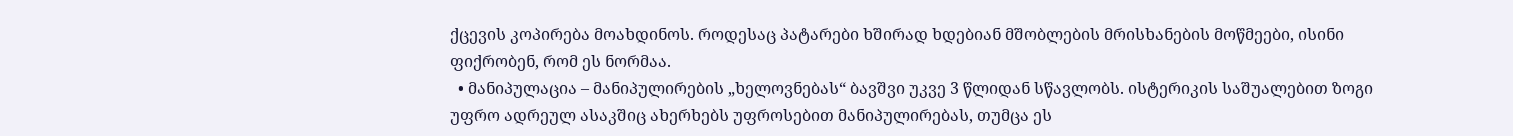ქცევის კოპირება მოახდინოს. როდესაც პატარები ხშირად ხდებიან მშობლების მრისხანების მოწმეები, ისინი ფიქრობენ, რომ ეს ნორმაა.
  • მანიპულაცია – მანიპულირების „ხელოვნებას“ ბავშვი უკვე 3 წლიდან სწავლობს. ისტერიკის საშუალებით ზოგი უფრო ადრეულ ასაკშიც ახერხებს უფროსებით მანიპულირებას, თუმცა ეს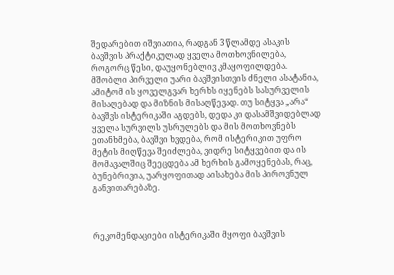შედარებით იშვიათია, რადგან 3 წლამდე ასაკის ბავშვის პრაქტიკულად ყველა მოთხოვნილება, როგორც წესი, დაუყონებლივ კმაყოფილდება. მშობლი პირველი უარი ბავშვისთვის ძნელი ასატანია, ამიტომ ის ყოველგვარ ხერხს იყენებს სასურველის მისაღებად და მიზნის მისაღწევად. თუ სიტყვა „არა“ ბავშვს ისტერიკაში აგდებს, დედა კი დასამშვიდებლად ყველა სურვილს უსრულებს და მის მოთხოვნებს ეთანხმება, ბავშვი ხვდება, რომ ისტერიკით უფრო მეტის მიღწევა შეიძლება, ვიდრე სიტყვებით და ის მომავალშიც შეეცდება ამ ხერხის გამოყენებას, რაც, ბუნებრივია, უარყოფითად აისახება მის პიროვნულ განვითარებაზე.



რეკომენდაციები ისტერიკაში მყოფი ბავშვის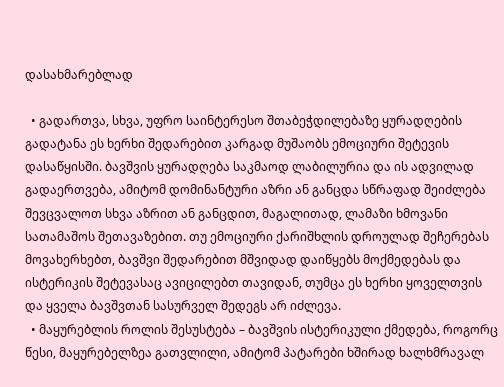დასახმარებლად

  • გადართვა, სხვა, უფრო საინტერესო შთაბეჭდილებაზე ყურადღების გადატანა ეს ხერხი შედარებით კარგად მუშაობს ემოციური შეტევის დასაწყისში. ბავშვის ყურადღება საკმაოდ ლაბილურია და ის ადვილად გადაერთვება, ამიტომ დომინანტური აზრი ან განცდა სწრაფად შეიძლება შევცვალოთ სხვა აზრით ან განცდით, მაგალითად, ლამაზი ხმოვანი სათამაშოს შეთავაზებით. თუ ემოციური ქარიშხლის დროულად შეჩერებას მოვახერხებთ, ბავშვი შედარებით მშვიდად დაიწყებს მოქმედებას და ისტერიკის შეტევასაც ავიცილებთ თავიდან, თუმცა ეს ხერხი ყოველთვის და ყველა ბავშვთან სასურველ შედეგს არ იძლევა.
  • მაყურებლის როლის შესუსტება – ბავშვის ისტერიკული ქმედება, როგორც წესი, მაყურებელზეა გათვლილი, ამიტომ პატარები ხშირად ხალხმრავალ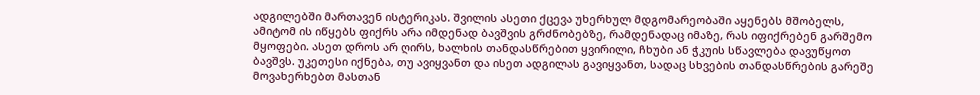ადგილებში მართავენ ისტერიკას. შვილის ასეთი ქცევა უხერხულ მდგომარეობაში აყენებს მშობელს, ამიტომ ის იწყებს ფიქრს არა იმდენად ბავშვის გრძნობებზე, რამდენადაც იმაზე, რას იფიქრებენ გარშემო მყოფები. ასეთ დროს არ ღირს, ხალხის თანდასწრებით ყვირილი, ჩხუბი ან ჭკუის სწავლება დავუწყოთ ბავშვს. უკეთესი იქნება, თუ ავიყვანთ და ისეთ ადგილას გავიყვანთ, სადაც სხვების თანდასწრების გარეშე მოვახერხებთ მასთან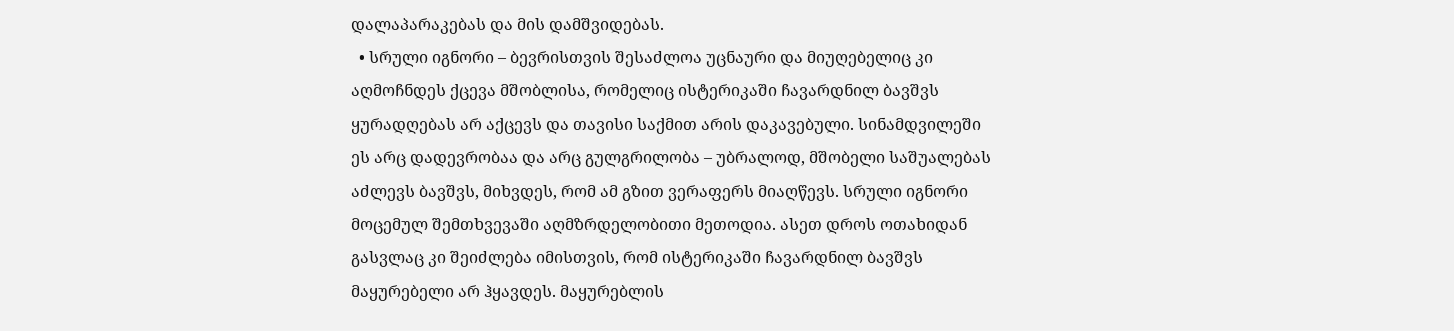დალაპარაკებას და მის დამშვიდებას.
  • სრული იგნორი – ბევრისთვის შესაძლოა უცნაური და მიუღებელიც კი აღმოჩნდეს ქცევა მშობლისა, რომელიც ისტერიკაში ჩავარდნილ ბავშვს ყურადღებას არ აქცევს და თავისი საქმით არის დაკავებული. სინამდვილეში ეს არც დადევრობაა და არც გულგრილობა – უბრალოდ, მშობელი საშუალებას აძლევს ბავშვს, მიხვდეს, რომ ამ გზით ვერაფერს მიაღწევს. სრული იგნორი მოცემულ შემთხვევაში აღმზრდელობითი მეთოდია. ასეთ დროს ოთახიდან გასვლაც კი შეიძლება იმისთვის, რომ ისტერიკაში ჩავარდნილ ბავშვს მაყურებელი არ ჰყავდეს. მაყურებლის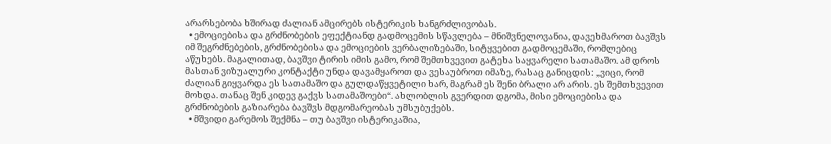არარსებობა ხშირად ძალიან ამცირებს ისტერიკის ხანგრძლივობას.
  • ემოციებისა და გრძნობების ეფექტიანდ გადმოცემის სწავლება – მნიშვნელოვანია, დავეხმაროთ ბავშვს იმ შეგრძნებების, გრძნობებისა და ემოციების ვერბალიზებაში, სიტყვებით გადმოცემაში, რომლებიც აწუხებს. მაგალითად, ბავშვი ტირის იმის გამო, რომ შემთხვევით გატეხა საყვარელი სათამაშო. ამ დროს მასთან ვიზუალური კონტაქტი უნდა დავამყაროთ და ვესაუბროთ იმაზე, რასაც განიცდის: „ვიცი, რომ ძალიან გიყვარდა ეს სათამაშო და გულდაწყვეტილი ხარ, მაგრამ ეს შენი ბრალი არ არის. ეს შემთხვევით მოხდა. თანაც შენ კიდევ გაქვს სათამაშოები“. ახლობლის გვერდით დგომა, მისი ემოციებისა და გრძნობების გაზიარება ბავშვს მდგომარეობას უმსუბუქებს.
  • მშვიდი გარემოს შექმნა – თუ ბავშვი ისტერიკაშია,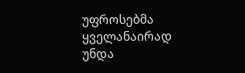უფროსებმა ყველანაირად უნდა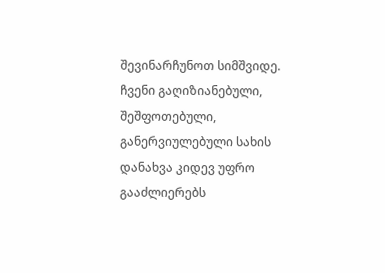შევინარჩუნოთ სიმშვიდე. ჩვენი გაღიზიანებული, შეშფოთებული, განერვიულებული სახის დანახვა კიდევ უფრო გააძლიერებს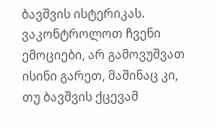ბავშვის ისტერიკას. ვაკონტროლოთ ჩვენი ემოციები, არ გამოვუშვათ ისინი გარეთ, მაშინაც კი, თუ ბავშვის ქცევამ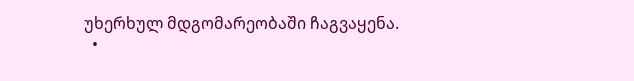უხერხულ მდგომარეობაში ჩაგვაყენა.
  •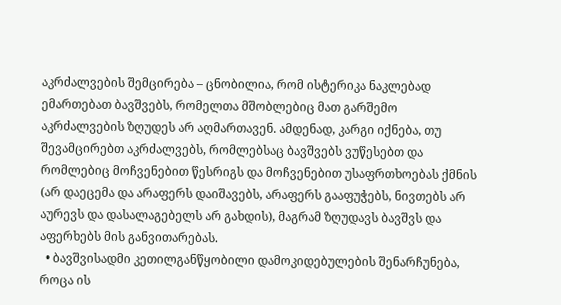აკრძალვების შემცირება – ცნობილია, რომ ისტერიკა ნაკლებად ემართებათ ბავშვებს, რომელთა მშობლებიც მათ გარშემო აკრძალვების ზღუდეს არ აღმართავენ. ამდენად, კარგი იქნება, თუ შევამცირებთ აკრძალვებს, რომლებსაც ბავშვებს ვუწესებთ და რომლებიც მოჩვენებით წესრიგს და მოჩვენებით უსაფრთხოებას ქმნის (არ დაეცემა და არაფერს დაიშავებს, არაფერს გააფუჭებს, ნივთებს არ აურევს და დასალაგებელს არ გახდის), მაგრამ ზღუდავს ბავშვს და აფერხებს მის განვითარებას.
  • ბავშვისადმი კეთილგანწყობილი დამოკიდებულების შენარჩუნება, როცა ის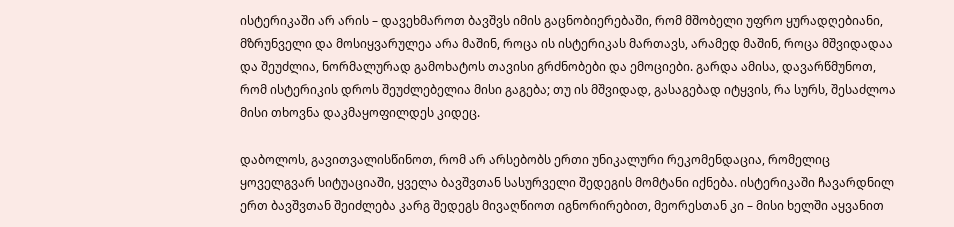ისტერიკაში არ არის – დავეხმაროთ ბავშვს იმის გაცნობიერებაში, რომ მშობელი უფრო ყურადღებიანი, მზრუნველი და მოსიყვარულეა არა მაშინ, როცა ის ისტერიკას მართავს, არამედ მაშინ, როცა მშვიდადაა და შეუძლია, ნორმალურად გამოხატოს თავისი გრძნობები და ემოციები. გარდა ამისა, დავარწმუნოთ, რომ ისტერიკის დროს შეუძლებელია მისი გაგება; თუ ის მშვიდად, გასაგებად იტყვის, რა სურს, შესაძლოა მისი თხოვნა დაკმაყოფილდეს კიდეც.

დაბოლოს, გავითვალისწინოთ, რომ არ არსებობს ერთი უნიკალური რეკომენდაცია, რომელიც ყოველგვარ სიტუაციაში, ყველა ბავშვთან სასურველი შედეგის მომტანი იქნება. ისტერიკაში ჩავარდნილ ერთ ბავშვთან შეიძლება კარგ შედეგს მივაღწიოთ იგნორირებით, მეორესთან კი – მისი ხელში აყვანით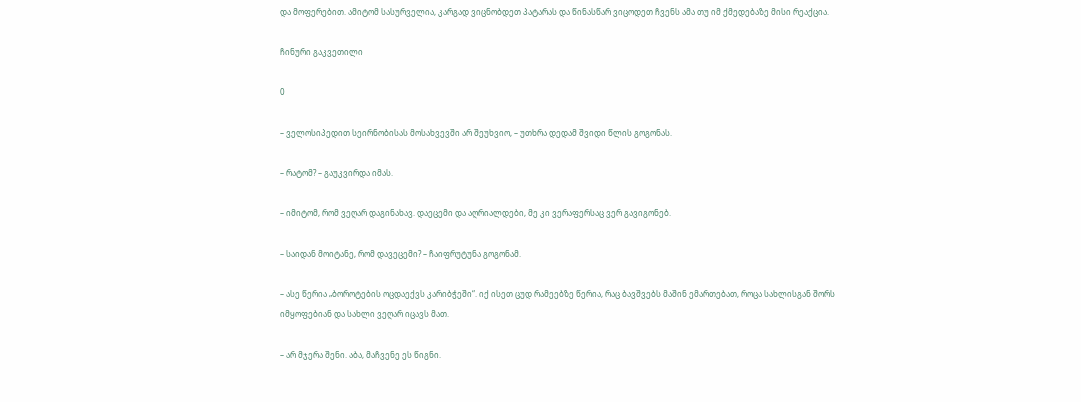და მოფერებით. ამიტომ სასურველია, კარგად ვიცნობდეთ პატარას და წინასწარ ვიცოდეთ ჩვენს ამა თუ იმ ქმედებაზე მისი რეაქცია.

ჩინური გაკვეთილი

0

– ველოსიპედით სეირნობისას მოსახვევში არ შეუხვიო, – უთხრა დედამ შვიდი წლის გოგონას.

– რატომ? – გაუკვირდა იმას.

– იმიტომ, რომ ვეღარ დაგინახავ. დაეცემი და აღრიალდები, მე კი ვერაფერსაც ვერ გავიგონებ.

– საიდან მოიტანე, რომ დავეცემი? – ჩაიფრუტუნა გოგონამ.

– ასე წერია „ბოროტების ოცდაექვს კარიბჭეში“. იქ ისეთ ცუდ რამეებზე წერია, რაც ბავშვებს მაშინ ემართებათ, როცა სახლისგან შორს იმყოფებიან და სახლი ვეღარ იცავს მათ.

– არ მჯერა შენი. აბა, მაჩვენე ეს წიგნი.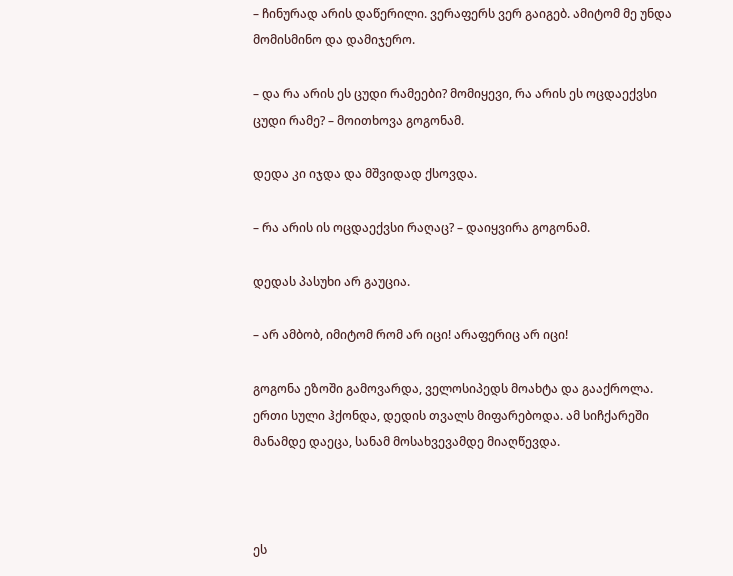– ჩინურად არის დაწერილი. ვერაფერს ვერ გაიგებ. ამიტომ მე უნდა მომისმინო და დამიჯერო.

– და რა არის ეს ცუდი რამეები? მომიყევი, რა არის ეს ოცდაექვსი ცუდი რამე? – მოითხოვა გოგონამ.

დედა კი იჯდა და მშვიდად ქსოვდა.

– რა არის ის ოცდაექვსი რაღაც? – დაიყვირა გოგონამ.

დედას პასუხი არ გაუცია.

– არ ამბობ, იმიტომ რომ არ იცი! არაფერიც არ იცი!

გოგონა ეზოში გამოვარდა, ველოსიპედს მოახტა და გააქროლა. ერთი სული ჰქონდა, დედის თვალს მიფარებოდა. ამ სიჩქარეში მანამდე დაეცა, სანამ მოსახვევამდე მიაღწევდა.



ეს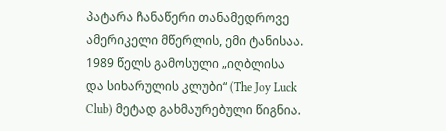პატარა ჩანაწერი თანამედროვე ამერიკელი მწერლის, ემი ტანისაა. 1989 წელს გამოსული „იღბლისა და სიხარულის კლუბი“ (The Joy Luck Club) მეტად გახმაურებული წიგნია.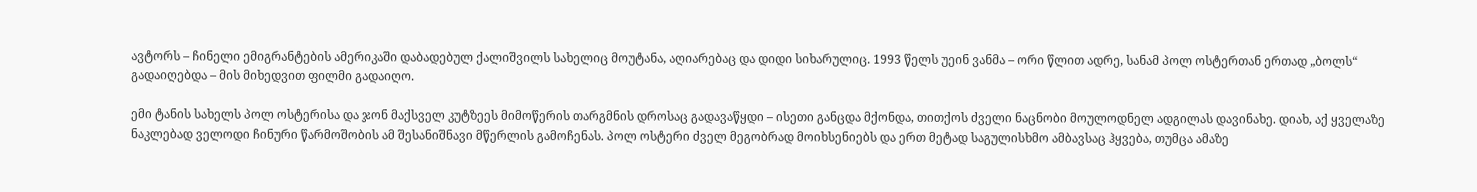ავტორს – ჩინელი ემიგრანტების ამერიკაში დაბადებულ ქალიშვილს სახელიც მოუტანა, აღიარებაც და დიდი სიხარულიც. 1993 წელს უეინ ვანმა – ორი წლით ადრე, სანამ პოლ ოსტერთან ერთად „ბოლს“ გადაიღებდა – მის მიხედვით ფილმი გადაიღო.

ემი ტანის სახელს პოლ ოსტერისა და ჯონ მაქსველ კუტზეეს მიმოწერის თარგმნის დროსაც გადავაწყდი – ისეთი განცდა მქონდა, თითქოს ძველი ნაცნობი მოულოდნელ ადგილას დავინახე. დიახ, აქ ყველაზე ნაკლებად ველოდი ჩინური წარმოშობის ამ შესანიშნავი მწერლის გამოჩენას. პოლ ოსტერი ძველ მეგობრად მოიხსენიებს და ერთ მეტად საგულისხმო ამბავსაც ჰყვება, თუმცა ამაზე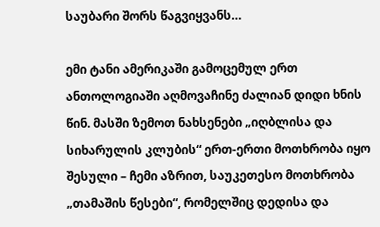საუბარი შორს წაგვიყვანს…

ემი ტანი ამერიკაში გამოცემულ ერთ ანთოლოგიაში აღმოვაჩინე ძალიან დიდი ხნის წინ. მასში ზემოთ ნახსენები „იღბლისა და სიხარულის კლუბის“ ერთ-ერთი მოთხრობა იყო შესული – ჩემი აზრით, საუკეთესო მოთხრობა „თამაშის წესები“, რომელშიც დედისა და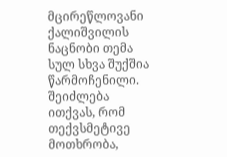მცირეწლოვანი ქალიშვილის ნაცნობი თემა  სულ სხვა შუქშია წარმოჩენილი. შეიძლება ითქვას, რომ თექვსმეტივე მოთხრობა,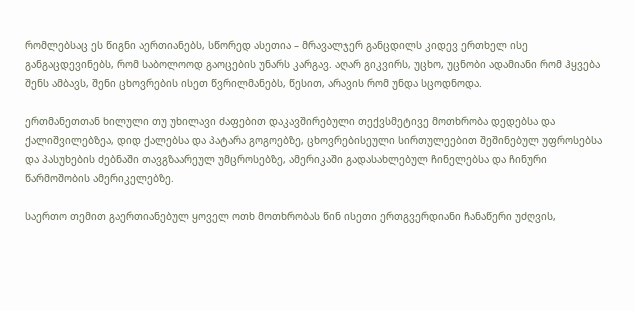რომლებსაც ეს წიგნი აერთიანებს, სწორედ ასეთია – მრავალჯერ განცდილს კიდევ ერთხელ ისე განგაცდევინებს, რომ საბოლოოდ გაოცების უნარს კარგავ. აღარ გიკვირს, უცხო, უცნობი ადამიანი რომ ჰყვება შენს ამბავს, შენი ცხოვრების ისეთ წვრილმანებს, წესით, არავის რომ უნდა სცოდნოდა.

ერთმანეთთან ხილული თუ უხილავი ძაფებით დაკავშირებული თექვსმეტივე მოთხრობა დედებსა და ქალიშვილებზეა, დიდ ქალებსა და პატარა გოგოებზე, ცხოვრებისეული სირთულეებით შეშინებულ უფროსებსა და პასუხების ძებნაში თავგზაარეულ უმცროსებზე, ამერიკაში გადასახლებულ ჩინელებსა და ჩინური წარმოშობის ამერიკელებზე.

საერთო თემით გაერთიანებულ ყოველ ოთხ მოთხრობას წინ ისეთი ერთგვერდიანი ჩანაწერი უძღვის,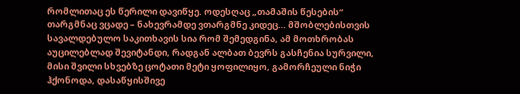რომლითაც ეს წერილი დავიწყე. ოდესღაც „თამაშის წესების“ თარგმნაც ვცადე – ნახევრამდე ვთარგმნე კიდეც… მშობლებისთვის სავალდებულო საკითხავის სია რომ შემედგინა, ამ მოთხრობას აუცილებლად შევიტანდი, რადგან ალბათ ბევრს გასჩენია სურვილი, მისი შვილი სხვებზე ცოტათი მეტი ყოფილიყო, გამორჩეული ნიჭი ჰქონოდა, დასაწყისშივე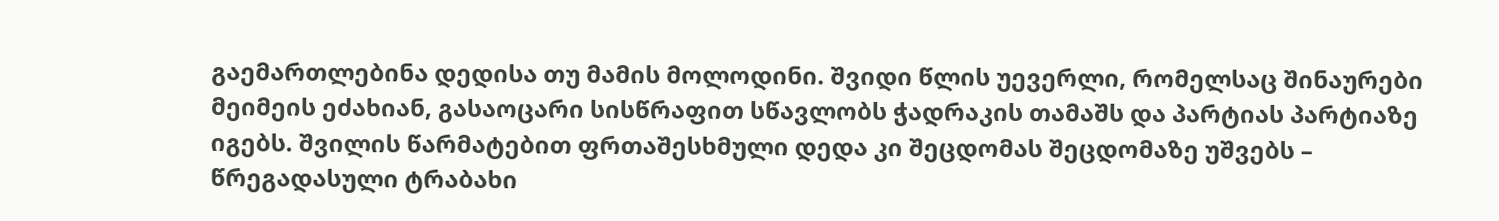გაემართლებინა დედისა თუ მამის მოლოდინი. შვიდი წლის უევერლი, რომელსაც შინაურები მეიმეის ეძახიან, გასაოცარი სისწრაფით სწავლობს ჭადრაკის თამაშს და პარტიას პარტიაზე იგებს. შვილის წარმატებით ფრთაშესხმული დედა კი შეცდომას შეცდომაზე უშვებს – წრეგადასული ტრაბახი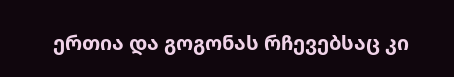ერთია და გოგონას რჩევებსაც კი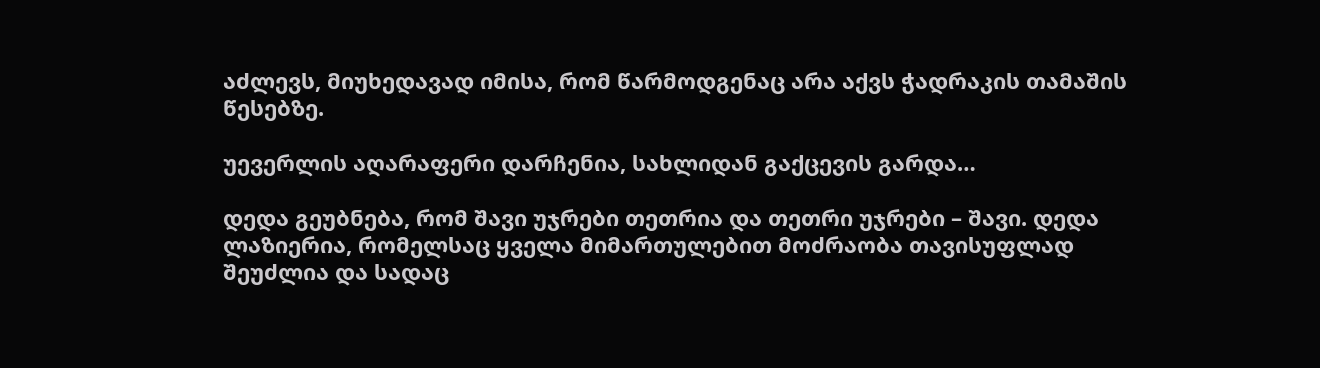აძლევს, მიუხედავად იმისა, რომ წარმოდგენაც არა აქვს ჭადრაკის თამაშის წესებზე.

უევერლის აღარაფერი დარჩენია, სახლიდან გაქცევის გარდა…

დედა გეუბნება, რომ შავი უჯრები თეთრია და თეთრი უჯრები – შავი. დედა ლაზიერია, რომელსაც ყველა მიმართულებით მოძრაობა თავისუფლად შეუძლია და სადაც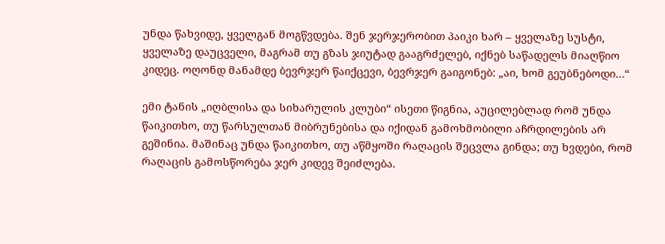უნდა წახვიდე, ყველგან მოგწვდება. შენ ჯერჯერობით პაიკი ხარ – ყველაზე სუსტი, ყველაზე დაუცველი, მაგრამ თუ გზას ჯიუტად გააგრძელებ, იქნებ საწადელს მიაღწიო კიდეც. ოღონდ მანამდე ბევრჯერ წაიქცევი, ბევრჯერ გაიგონებ: „აი, ხომ გეუბნებოდი…“

ემი ტანის „იღბლისა და სიხარულის კლუბი“ ისეთი წიგნია, აუცილებლად რომ უნდა წაიკითხო, თუ წარსულთან მიბრუნებისა და იქიდან გამოხმობილი აჩრდილების არ გეშინია. მაშინაც უნდა წაიკითხო, თუ აწმყოში რაღაცის შეცვლა გინდა; თუ ხვდები, რომ რაღაცის გამოსწორება ჯერ კიდევ შეიძლება.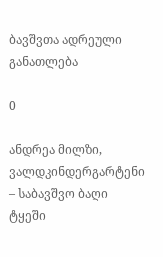ბავშვთა ადრეული განათლება

0

ანდრეა მილზი, ვალდკინდერგარტენი – საბავშვო ბაღი ტყეში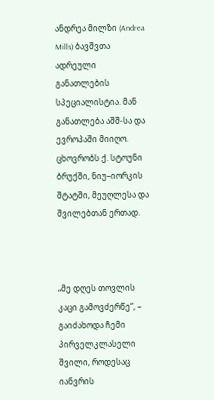ანდრეა მილზი (Andrea Mills) ბავშვთა ადრეული განათლების სპეციალისტია. მან განათლება აშშ-სა და ევროპაში მიიღო. ცხოვრობს ქ. სტოუნი ბრუქში, ნიუ–იორკის შტატში, მეუღლესა და შვილებთან ერთად.



„მე დღეს თოვლის კაცი გამოვძერწე“, – გაიძახოდა ჩემი პირველკლასელი შვილი, როდესაც იანვრის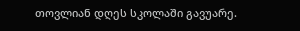თოვლიან დღეს სკოლაში გავუარე.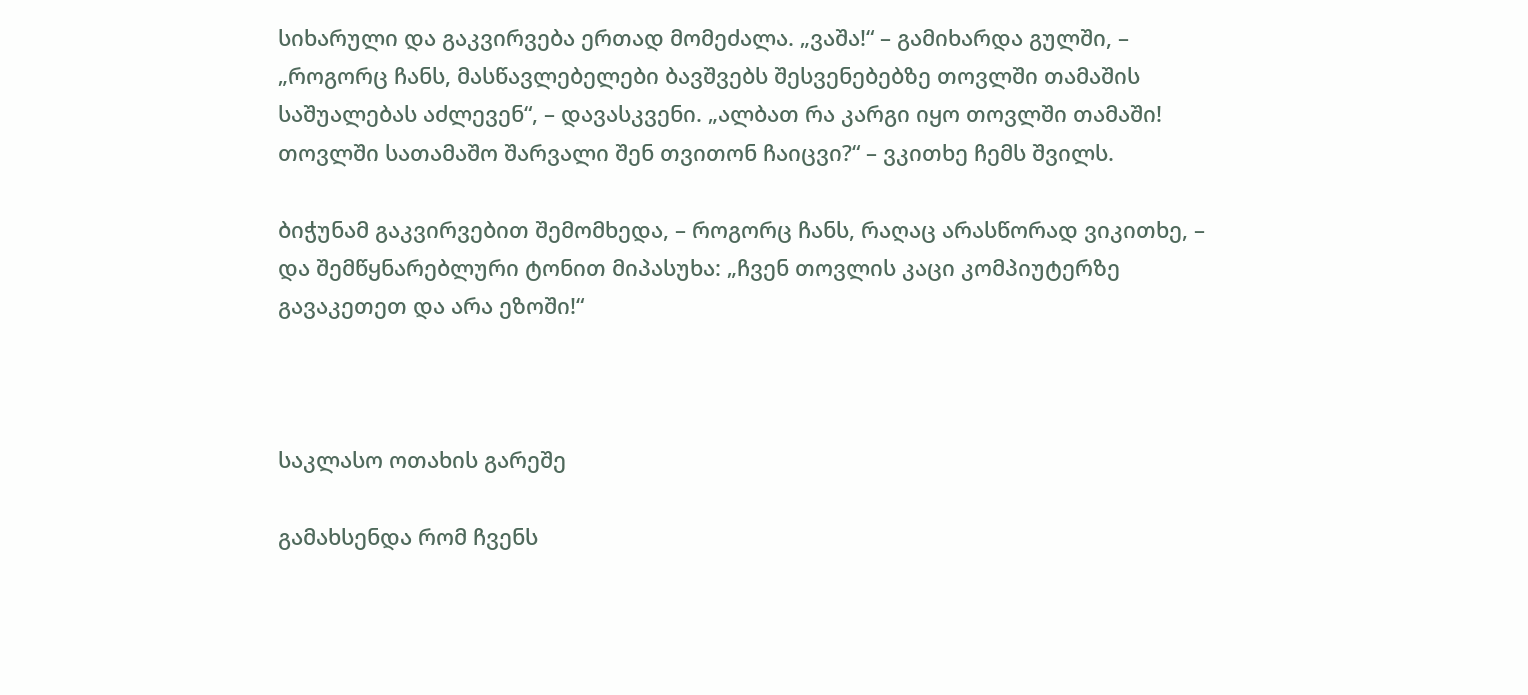სიხარული და გაკვირვება ერთად მომეძალა. „ვაშა!“ – გამიხარდა გულში, – „როგორც ჩანს, მასწავლებელები ბავშვებს შესვენებებზე თოვლში თამაშის საშუალებას აძლევენ“, – დავასკვენი. „ალბათ რა კარგი იყო თოვლში თამაში! თოვლში სათამაშო შარვალი შენ თვითონ ჩაიცვი?“ – ვკითხე ჩემს შვილს.

ბიჭუნამ გაკვირვებით შემომხედა, – როგორც ჩანს, რაღაც არასწორად ვიკითხე, – და შემწყნარებლური ტონით მიპასუხა: „ჩვენ თოვლის კაცი კომპიუტერზე გავაკეთეთ და არა ეზოში!“



საკლასო ოთახის გარეშე

გამახსენდა რომ ჩვენს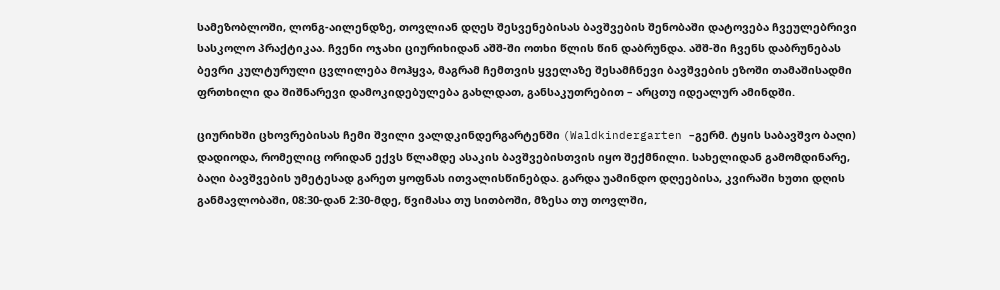სამეზობლოში, ლონგ-აილენდზე, თოვლიან დღეს შესვენებისას ბავშვების შენობაში დატოვება ჩვეულებრივი სასკოლო პრაქტიკაა. ჩვენი ოჯახი ციურიხიდან აშშ-ში ოთხი წლის წინ დაბრუნდა. აშშ-ში ჩვენს დაბრუნებას ბევრი კულტურული ცვლილება მოჰყვა, მაგრამ ჩემთვის ყველაზე შესამჩნევი ბავშვების ეზოში თამაშისადმი ფრთხილი და შიშნარევი დამოკიდებულება გახლდათ, განსაკუთრებით – არცთუ იდეალურ ამინდში.

ციურიხში ცხოვრებისას ჩემი შვილი ვალდკინდერგარტენში (Waldkindergarten –გერმ. ტყის საბავშვო ბაღი) დადიოდა, რომელიც ორიდან ექვს წლამდე ასაკის ბავშვებისთვის იყო შექმნილი. სახელიდან გამომდინარე, ბაღი ბავშვების უმეტესად გარეთ ყოფნას ითვალისწინებდა. გარდა უამინდო დღეებისა, კვირაში ხუთი დღის განმავლობაში, 08:30-დან 2:30-მდე, წვიმასა თუ სითბოში, მზესა თუ თოვლში,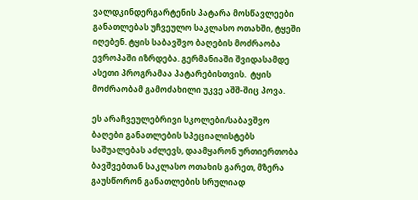ვალდკინდერგარტენის პატარა მოსწავლეები განათლებას უჩვეულო საკლასო ოთახში, ტყეში იღებენ. ტყის საბავშვო ბაღების მოძრაობა ევროპაში იზრდება. გერმანიაში შვიდასამდე ასეთი პროგრამაა პატარებისთვის.  ტყის მოძრაობამ გამოძახილი უკვე აშშ-შიც პოვა.

ეს არაჩვეულებრივი სკოლები/საბავშვო ბაღები განათლების სპეციალისტებს საშუალებას აძლევს, დაამყარონ ურთიერთობა ბავშვებთან საკლასო ოთახის გარეთ, მზერა გაუსწორონ განათლების სრულიად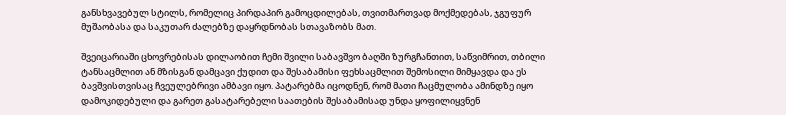განსხვავებულ სტილს, რომელიც პირდაპირ გამოცდილებას, თვითმართვად მოქმედებას, ჯგუფურ მუშაობასა და საკუთარ ძალებზე დაყრდნობას სთავაზობს მათ.

შვეიცარიაში ცხოვრებისას დილაობით ჩემი შვილი საბავშვო ბაღში ზურგჩანთით, საწვიმრით, თბილი ტანსაცმლით ან მზისგან დამცავი ქუდით და შესაბამისი ფეხსაცმლით შემოსილი მიმყავდა და ეს ბავშვისთვისაც ჩვეულებრივი ამბავი იყო. პატარებმა იცოდნენ, რომ მათი ჩაცმულობა ამინდზე იყო დამოკიდებული და გარეთ გასატარებელი საათების შესაბამისად უნდა ყოფილიყვნენ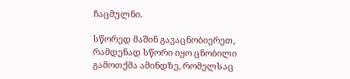ჩაცმულნი.

სწორედ მაშინ გავაცნობიერეთ, რამდენად სწორი იყო ცნობილი გამოთქმა ამინდზე, რომელსაც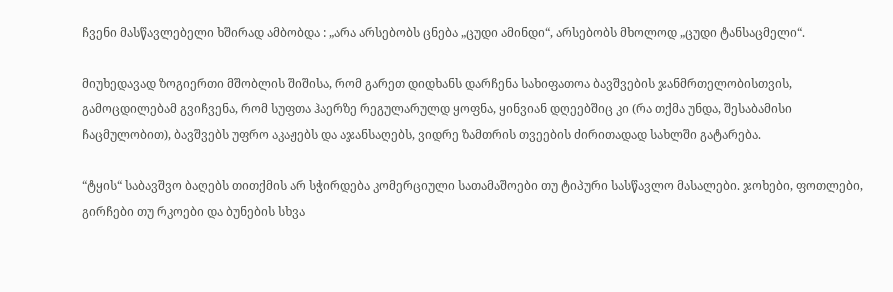ჩვენი მასწავლებელი ხშირად ამბობდა : „არა არსებობს ცნება „ცუდი ამინდი“, არსებობს მხოლოდ „ცუდი ტანსაცმელი“.

მიუხედავად ზოგიერთი მშობლის შიშისა, რომ გარეთ დიდხანს დარჩენა სახიფათოა ბავშვების ჯანმრთელობისთვის, გამოცდილებამ გვიჩვენა, რომ სუფთა ჰაერზე რეგულარულდ ყოფნა, ყინვიან დღეებშიც კი (რა თქმა უნდა, შესაბამისი ჩაცმულობით), ბავშვებს უფრო აკაჟებს და აჯანსაღებს, ვიდრე ზამთრის თვეების ძირითადად სახლში გატარება.

“ტყის“ საბავშვო ბაღებს თითქმის არ სჭირდება კომერციული სათამაშოები თუ ტიპური სასწავლო მასალები. ჯოხები, ფოთლები, გირჩები თუ რკოები და ბუნების სხვა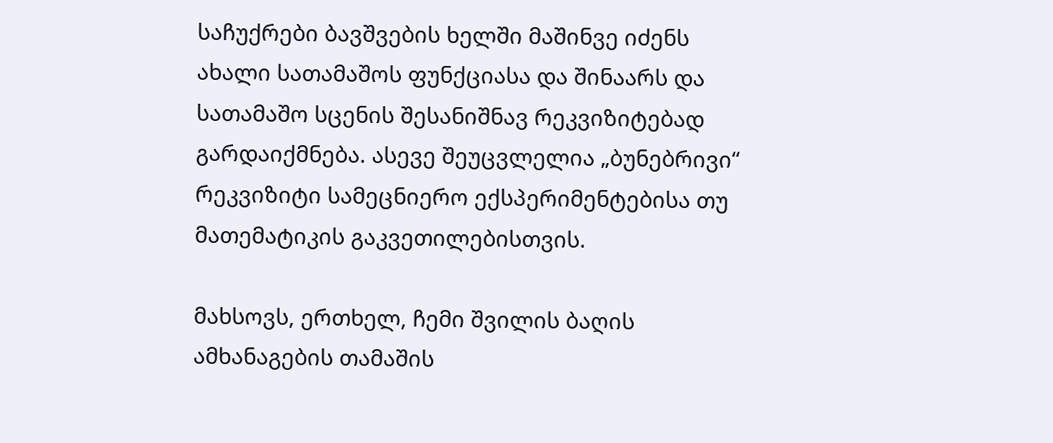საჩუქრები ბავშვების ხელში მაშინვე იძენს ახალი სათამაშოს ფუნქციასა და შინაარს და სათამაშო სცენის შესანიშნავ რეკვიზიტებად გარდაიქმნება. ასევე შეუცვლელია „ბუნებრივი“ რეკვიზიტი სამეცნიერო ექსპერიმენტებისა თუ მათემატიკის გაკვეთილებისთვის.

მახსოვს, ერთხელ, ჩემი შვილის ბაღის ამხანაგების თამაშის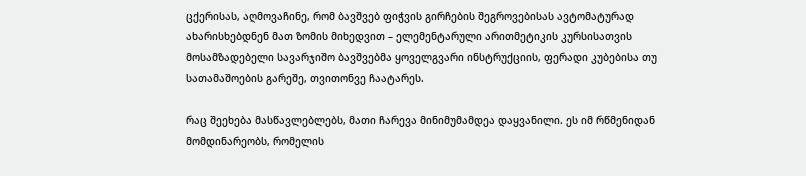ცქერისას, აღმოვაჩინე, რომ ბავშვებ ფიჭვის გირჩების შეგროვებისას ავტომატურად ახარისხებდნენ მათ ზომის მიხედვით – ელემენტარული არითმეტიკის კურსისათვის მოსამზადებელი სავარჯიშო ბავშვებმა ყოველგვარი ინსტრუქციის, ფერადი კუბებისა თუ სათამაშოების გარეშე, თვითონვე ჩაატარეს.

რაც შეეხება მასწავლებლებს, მათი ჩარევა მინიმუმამდეა დაყვანილი. ეს იმ რწმენიდან მომდინარეობს, რომელის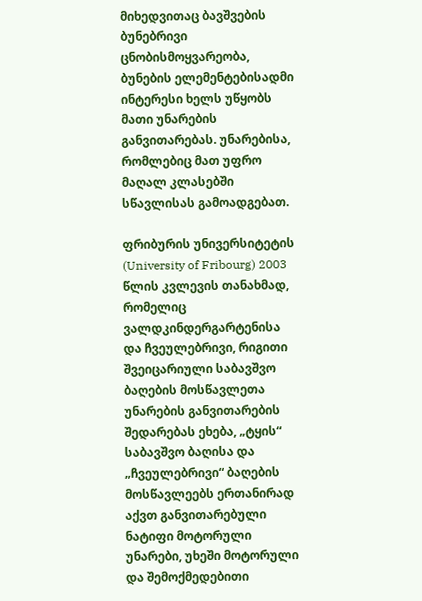მიხედვითაც ბავშვების ბუნებრივი ცნობისმოყვარეობა, ბუნების ელემენტებისადმი ინტერესი ხელს უწყობს მათი უნარების განვითარებას. უნარებისა, რომლებიც მათ უფრო მაღალ კლასებში სწავლისას გამოადგებათ.

ფრიბურის უნივერსიტეტის (University of Fribourg) 2003 წლის კვლევის თანახმად, რომელიც ვალდკინდერგარტენისა და ჩვეულებრივი, რიგითი შვეიცარიული საბავშვო ბაღების მოსწავლეთა უნარების განვითარების შედარებას ეხება, „ტყის“ საბავშვო ბაღისა და „ჩვეულებრივი“ ბაღების მოსწავლეებს ერთანირად აქვთ განვითარებული ნატიფი მოტორული უნარები, უხეში მოტორული და შემოქმედებითი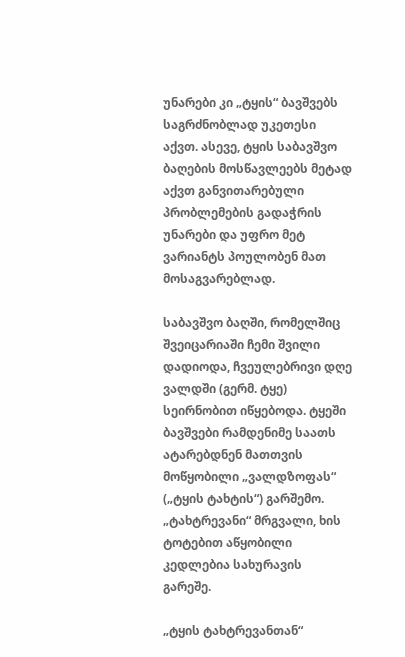უნარები კი „ტყის“ ბავშვებს საგრძნობლად უკეთესი აქვთ. ასევე, ტყის საბავშვო ბაღების მოსწავლეებს მეტად აქვთ განვითარებული პრობლემების გადაჭრის უნარები და უფრო მეტ ვარიანტს პოულობენ მათ მოსაგვარებლად.

საბავშვო ბაღში, რომელშიც შვეიცარიაში ჩემი შვილი დადიოდა, ჩვეულებრივი დღე ვალდში (გერმ. ტყე) სეირნობით იწყებოდა. ტყეში ბავშვები რამდენიმე საათს ატარებდნენ მათთვის მოწყობილი „ვალდზოფას“ („ტყის ტახტის“) გარშემო. „ტახტრევანი“ მრგვალი, ხის ტოტებით აწყობილი კედლებია სახურავის გარეშე.

„ტყის ტახტრევანთან“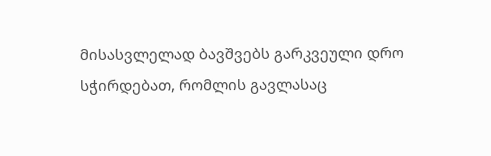მისასვლელად ბავშვებს გარკვეული დრო სჭირდებათ, რომლის გავლასაც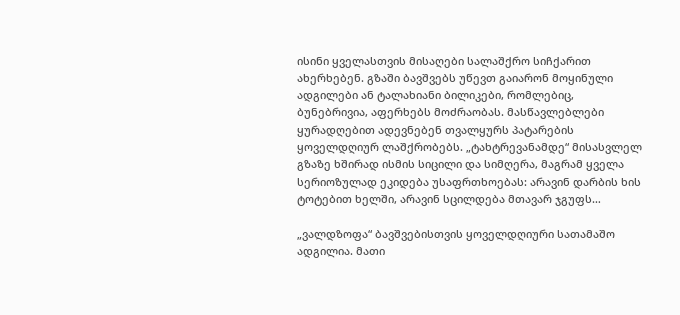ისინი ყველასთვის მისაღები სალაშქრო სიჩქარით ახერხებენ. გზაში ბავშვებს უწევთ გაიარონ მოყინული ადგილები ან ტალახიანი ბილიკები, რომლებიც, ბუნებრივია, აფერხებს მოძრაობას. მასწავლებლები ყურადღებით ადევნებენ თვალყურს პატარების ყოველდღიურ ლაშქრობებს. „ტახტრევანამდე“ მისასვლელ გზაზე ხშირად ისმის სიცილი და სიმღერა, მაგრამ ყველა სერიოზულად ეკიდება უსაფრთხოებას: არავინ დარბის ხის ტოტებით ხელში, არავინ სცილდება მთავარ ჯგუფს…

„ვალდზოფა“ ბავშვებისთვის ყოველდღიური სათამაშო ადგილია. მათი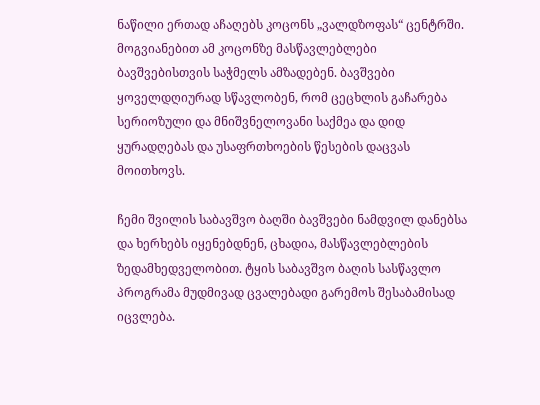ნაწილი ერთად აჩაღებს კოცონს „ვალდზოფას“ ცენტრში. მოგვიანებით ამ კოცონზე მასწავლებლები ბავშვებისთვის საჭმელს ამზადებენ. ბავშვები ყოველდღიურად სწავლობენ, რომ ცეცხლის გაჩარება სერიოზული და მნიშვნელოვანი საქმეა და დიდ ყურადღებას და უსაფრთხოების წესების დაცვას მოითხოვს.

ჩემი შვილის საბავშვო ბაღში ბავშვები ნამდვილ დანებსა და ხერხებს იყენებდნენ, ცხადია, მასწავლებლების ზედამხედველობით. ტყის საბავშვო ბაღის სასწავლო პროგრამა მუდმივად ცვალებადი გარემოს შესაბამისად იცვლება.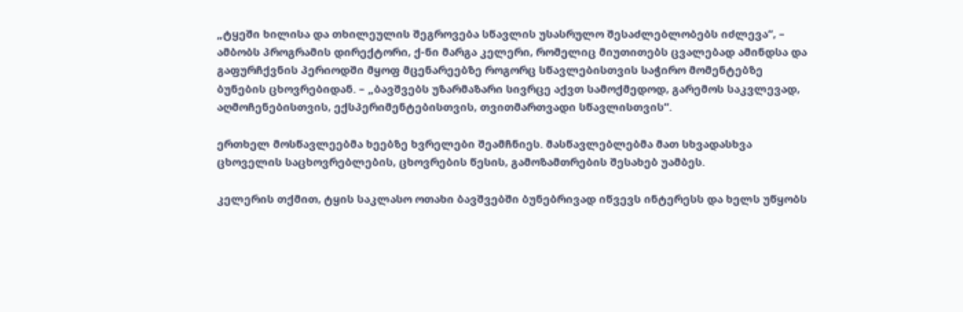„ტყეში ხილისა და თხილეულის შეგროვება სწავლის უსასრულო შესაძლებლობებს იძლევა“, – ამბობს პროგრამის დირექტორი, ქ-ნი მარგა კელერი, რომელიც მიუთითებს ცვალებად ამინდსა და გაფურჩქვნის პერიოდში მყოფ მცენარეებზე როგორც სწავლებისთვის საჭირო მომენტებზე ბუნების ცხოვრებიდან. – „ბავშვებს უზარმაზარი სივრცე აქვთ სამოქმედოდ, გარემოს საკვლევად, აღმოჩენებისთვის, ექსპერიმენტებისთვის, თვითმართვადი სწავლისთვის“.

ერთხელ მოსწავლეებმა ხეებზე ხვრელები შეამჩნიეს. მასწავლებლებმა მათ სხვადასხვა ცხოველის საცხოვრებლების, ცხოვრების წესის, გამოზამთრების შესახებ უამბეს.

კელერის თქმით, ტყის საკლასო ოთახი ბავშვებში ბუნებრივად იწვევს ინტერესს და ხელს უწყობს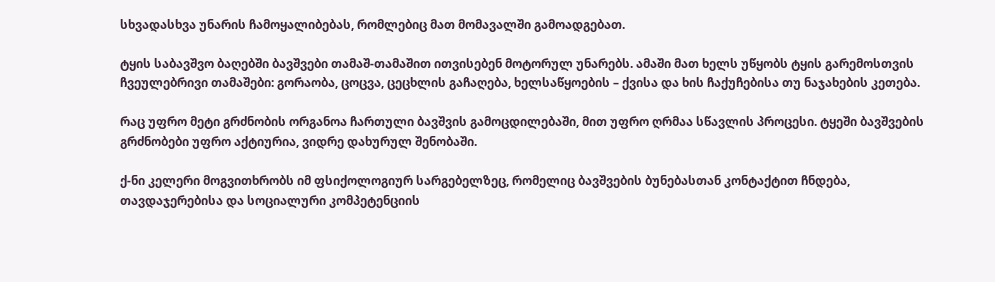სხვადასხვა უნარის ჩამოყალიბებას, რომლებიც მათ მომავალში გამოადგებათ.

ტყის საბავშვო ბაღებში ბავშვები თამაშ-თამაშით ითვისებენ მოტორულ უნარებს. ამაში მათ ხელს უწყობს ტყის გარემოსთვის ჩვეულებრივი თამაშები: გორაობა, ცოცვა, ცეცხლის გაჩაღება, ხელსაწყოების – ქვისა და ხის ჩაქუჩებისა თუ ნაჯახების კეთება.

რაც უფრო მეტი გრძნობის ორგანოა ჩართული ბავშვის გამოცდილებაში, მით უფრო ღრმაა სწავლის პროცესი. ტყეში ბავშვების გრძნობები უფრო აქტიურია, ვიდრე დახურულ შენობაში.

ქ-ნი კელერი მოგვითხრობს იმ ფსიქოლოგიურ სარგებელზეც, რომელიც ბავშვების ბუნებასთან კონტაქტით ჩნდება, თავდაჯერებისა და სოციალური კომპეტენციის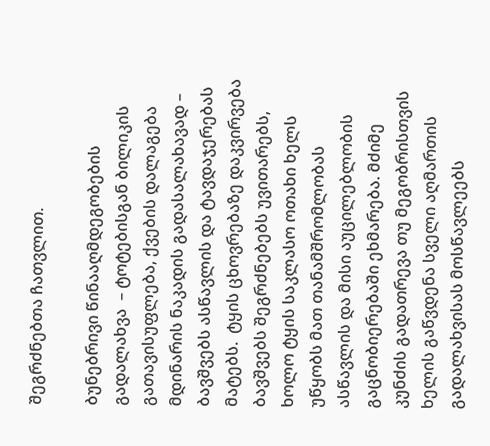შეგრძნებთა ჩათვლით.

ბუნებრივი წინააღმდეგობების გადალახვა  – ტოტებისგან ბილიკის გათავისუფლება, ქვების დალაგება მდინარის ნაკადის გადასალახავად – ბავშვებს ასწავლის და ტავდაჯერებას მატებს.  ტყის ცხოვრებაზე დაკვირვება ბავშვებს შეგრძნებებს უვითარებს, ხოლო ტყის საკლასო ოთახი ხელს უწყობს მათ თანამშრომლობას ასწავლის და მისი აუცილებლობის გაცნობიერებაში ეხმარება. მძიმე კუნძის გადათრევა თუ მეგობრისთვის ხელის გაწვდენა სველი აღმართის გადალახვისას მოსწავლეებს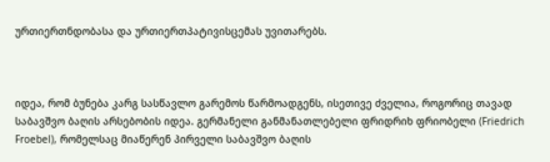ურთიერთნდობასა და ურთიერთპატივისცემას უვითარებს.



იდეა, რომ ბუნება კარგ სასწავლო გარემოს წარმოადგენს, ისეთივე ძველია, როგორიც თავად საბავშვო ბაღის არსებობის იდეა. გერმანელი განმანათლებელი ფრიდრიხ ფრიობელი (Friedrich Froebel), რომელსაც მიაწერენ პირველი საბავშვო ბაღის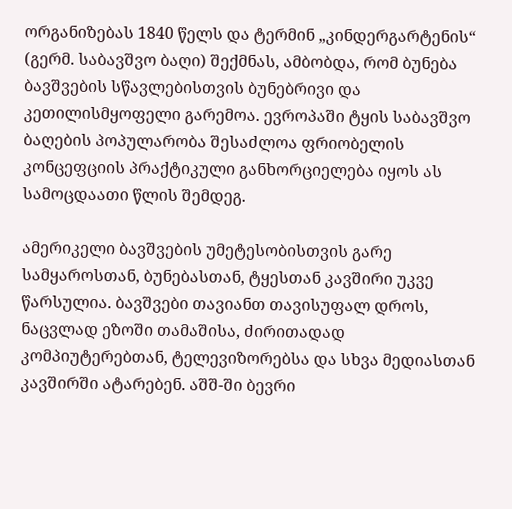ორგანიზებას 1840 წელს და ტერმინ „კინდერგარტენის“ (გერმ. საბავშვო ბაღი) შექმნას, ამბობდა, რომ ბუნება ბავშვების სწავლებისთვის ბუნებრივი და კეთილისმყოფელი გარემოა. ევროპაში ტყის საბავშვო ბაღების პოპულარობა შესაძლოა ფრიობელის კონცეფციის პრაქტიკული განხორციელება იყოს ას სამოცდაათი წლის შემდეგ.

ამერიკელი ბავშვების უმეტესობისთვის გარე სამყაროსთან, ბუნებასთან, ტყესთან კავშირი უკვე წარსულია. ბავშვები თავიანთ თავისუფალ დროს, ნაცვლად ეზოში თამაშისა, ძირითადად კომპიუტერებთან, ტელევიზორებსა და სხვა მედიასთან კავშირში ატარებენ. აშშ-ში ბევრი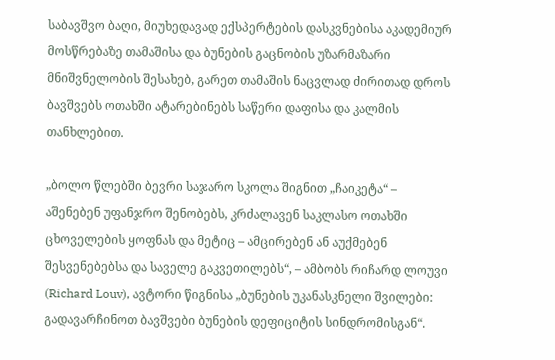საბავშვო ბაღი, მიუხედავად ექსპერტების დასკვნებისა აკადემიურ მოსწრებაზე თამაშისა და ბუნების გაცნობის უზარმაზარი მნიშვნელობის შესახებ, გარეთ თამაშის ნაცვლად ძირითად დროს ბავშვებს ოთახში ატარებინებს საწერი დაფისა და კალმის თანხლებით.

„ბოლო წლებში ბევრი საჯარო სკოლა შიგნით „ჩაიკეტა“ – აშენებენ უფანჯრო შენობებს, კრძალავენ საკლასო ოთახში ცხოველების ყოფნას და მეტიც – ამცირებენ ან აუქმებენ შესვენებებსა და საველე გაკვეთილებს“, – ამბობს რიჩარდ ლოუვი (Richard Louv), ავტორი წიგნისა „ბუნების უკანასკნელი შვილები: გადავარჩინოთ ბავშვები ბუნების დეფიციტის სინდრომისგან“.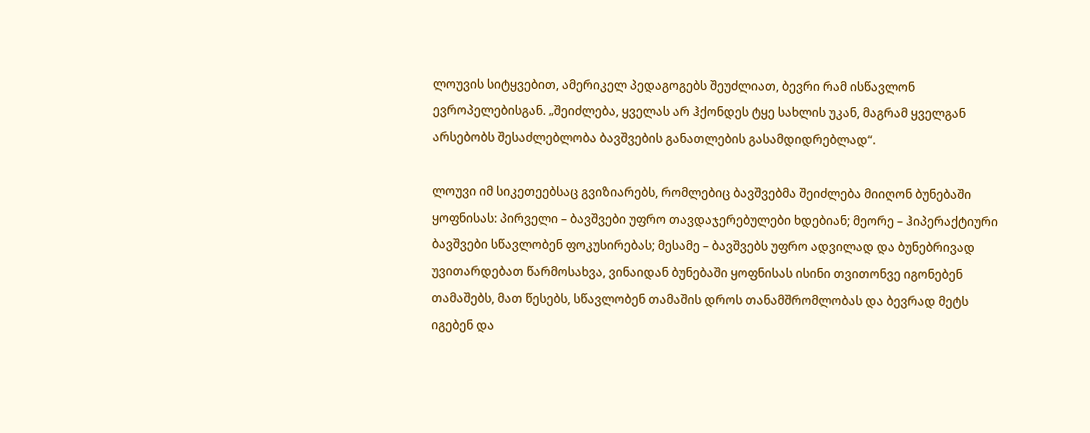ლოუვის სიტყვებით, ამერიკელ პედაგოგებს შეუძლიათ, ბევრი რამ ისწავლონ ევროპელებისგან. „შეიძლება, ყველას არ ჰქონდეს ტყე სახლის უკან, მაგრამ ყველგან არსებობს შესაძლებლობა ბავშვების განათლების გასამდიდრებლად“.

ლოუვი იმ სიკეთეებსაც გვიზიარებს, რომლებიც ბავშვებმა შეიძლება მიიღონ ბუნებაში ყოფნისას: პირველი – ბავშვები უფრო თავდაჯერებულები ხდებიან; მეორე – ჰიპერაქტიური ბავშვები სწავლობენ ფოკუსირებას; მესამე – ბავშვებს უფრო ადვილად და ბუნებრივად უვითარდებათ წარმოსახვა, ვინაიდან ბუნებაში ყოფნისას ისინი თვითონვე იგონებენ თამაშებს, მათ წესებს, სწავლობენ თამაშის დროს თანამშრომლობას და ბევრად მეტს იგებენ და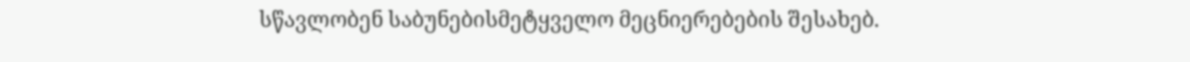სწავლობენ საბუნებისმეტყველო მეცნიერებების შესახებ.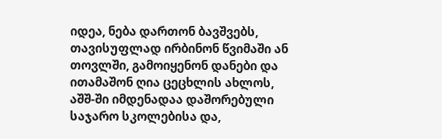იდეა, ნება დართონ ბავშვებს, თავისუფლად ირბინონ წვიმაში ან თოვლში, გამოიყენონ დანები და ითამაშონ ღია ცეცხლის ახლოს, აშშ-ში იმდენადაა დაშორებული საჯარო სკოლებისა და,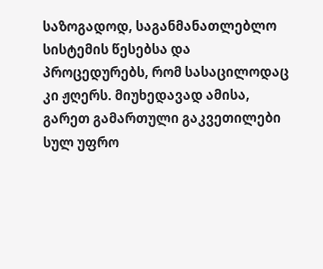საზოგადოდ, საგანმანათლებლო სისტემის წესებსა და პროცედურებს, რომ სასაცილოდაც კი ჟღერს. მიუხედავად ამისა, გარეთ გამართული გაკვეთილები სულ უფრო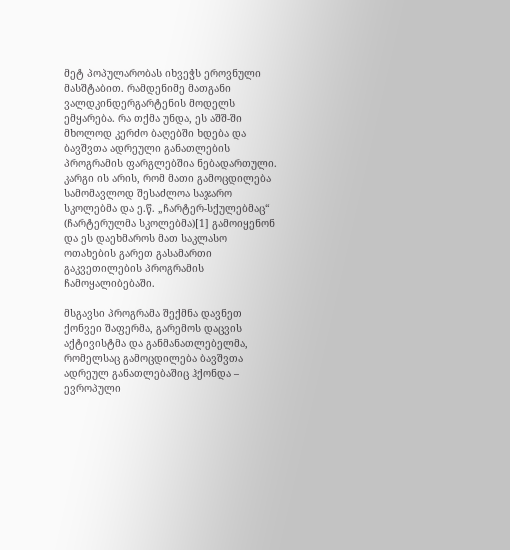მეტ პოპულარობას იხვეჭს ეროვნული მასშტაბით. რამდენიმე მათგანი ვალდკინდერგარტენის მოდელს ემყარება. რა თქმა უნდა, ეს აშშ-ში მხოლოდ კერძო ბაღებში ხდება და ბავშვთა ადრეული განათლების პროგრამის ფარგლებშია ნებადართული. კარგი ის არის, რომ მათი გამოცდილება სამომავლოდ შესაძლოა საჯარო სკოლებმა და ე.წ. „ჩარტერ-სქულებმაც“ (ჩარტერულმა სკოლებმა)[1] გამოიყენონ და ეს დაეხმაროს მათ საკლასო ოთახების გარეთ გასამართი გაკვეთილების პროგრამის ჩამოყალიბებაში.

მსგავსი პროგრამა შექმნა დავნეთ ქონვეი შაფერმა, გარემოს დაცვის აქტივისტმა და განმანათლებელმა, რომელსაც გამოცდილება ბავშვთა ადრეულ განათლებაშიც ჰქონდა – ევროპული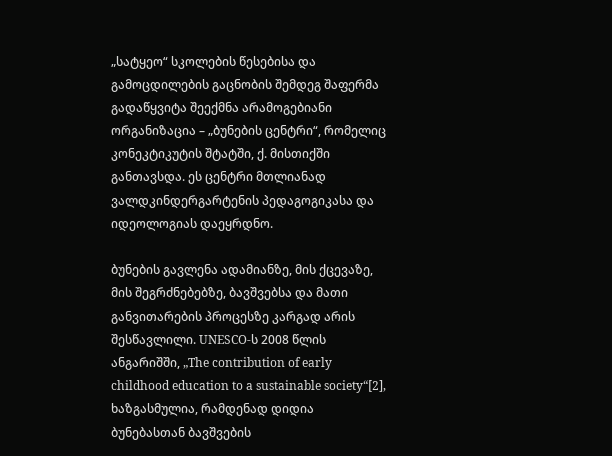„სატყეო“ სკოლების წესებისა და გამოცდილების გაცნობის შემდეგ შაფერმა გადაწყვიტა შეექმნა არამოგებიანი ორგანიზაცია – „ბუნების ცენტრი“, რომელიც კონეკტიკუტის შტატში, ქ. მისთიქში განთავსდა. ეს ცენტრი მთლიანად ვალდკინდერგარტენის პედაგოგიკასა და იდეოლოგიას დაეყრდნო.

ბუნების გავლენა ადამიანზე, მის ქცევაზე, მის შეგრძნებებზე, ბავშვებსა და მათი განვითარების პროცესზე კარგად არის შესწავლილი. UNESCO-ს 2008 წლის ანგარიშში, „The contribution of early childhood education to a sustainable society“[2], ხაზგასმულია, რამდენად დიდია ბუნებასთან ბავშვების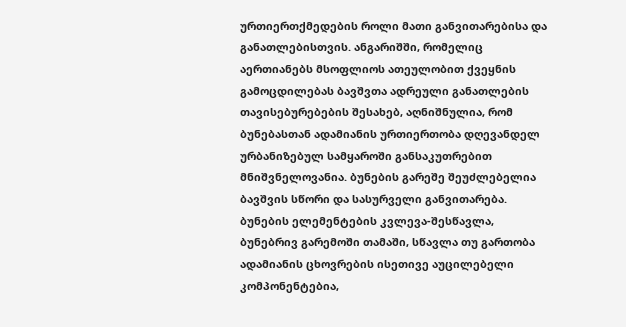ურთიერთქმედების როლი მათი განვითარებისა და განათლებისთვის. ანგარიშში, რომელიც აერთიანებს მსოფლიოს ათეულობით ქვეყნის გამოცდილებას ბავშვთა ადრეული განათლების თავისებურებების შესახებ, აღნიშნულია, რომ ბუნებასთან ადამიანის ურთიერთობა დღევანდელ ურბანიზებულ სამყაროში განსაკუთრებით მნიშვნელოვანია. ბუნების გარეშე შეუძლებელია ბავშვის სწორი და სასურველი განვითარება. ბუნების ელემენტების კვლევა-შესწავლა, ბუნებრივ გარემოში თამაში, სწავლა თუ გართობა ადამიანის ცხოვრების ისეთივე აუცილებელი კომპონენტებია,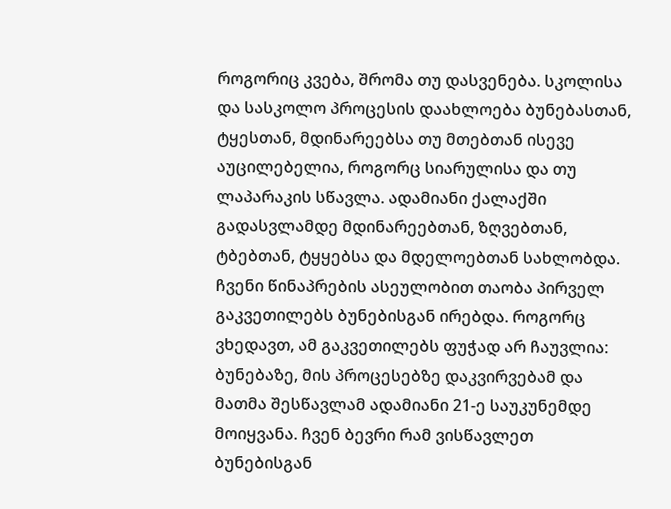როგორიც კვება, შრომა თუ დასვენება. სკოლისა და სასკოლო პროცესის დაახლოება ბუნებასთან, ტყესთან, მდინარეებსა თუ მთებთან ისევე აუცილებელია, როგორც სიარულისა და თუ ლაპარაკის სწავლა. ადამიანი ქალაქში გადასვლამდე მდინარეებთან, ზღვებთან, ტბებთან, ტყყებსა და მდელოებთან სახლობდა. ჩვენი წინაპრების ასეულობით თაობა პირველ გაკვეთილებს ბუნებისგან ირებდა. როგორც ვხედავთ, ამ გაკვეთილებს ფუჭად არ ჩაუვლია: ბუნებაზე, მის პროცესებზე დაკვირვებამ და მათმა შესწავლამ ადამიანი 21-ე საუკუნემდე მოიყვანა. ჩვენ ბევრი რამ ვისწავლეთ ბუნებისგან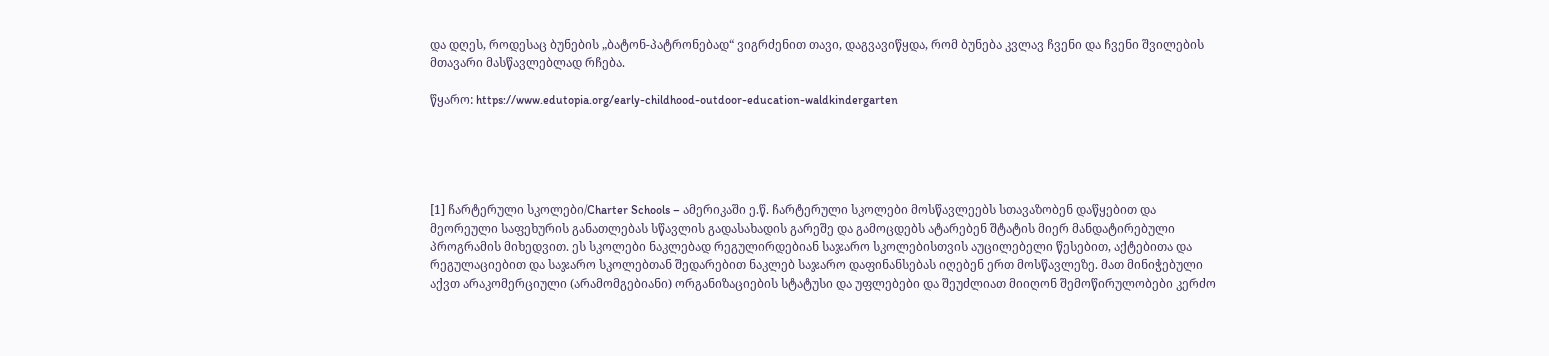და დღეს, როდესაც ბუნების „ბატონ-პატრონებად“ ვიგრძენით თავი, დაგვავიწყდა, რომ ბუნება კვლავ ჩვენი და ჩვენი შვილების მთავარი მასწავლებლად რჩება.

წყარო: https://www.edutopia.org/early-childhood-outdoor-education-waldkindergarten





[1] ჩარტერული სკოლები/Charter Schools – ამერიკაში ე.წ. ჩარტერული სკოლები მოსწავლეებს სთავაზობენ დაწყებით და მეორეული საფეხურის განათლებას სწავლის გადასახადის გარეშე და გამოცდებს ატარებენ შტატის მიერ მანდატირებული პროგრამის მიხედვით. ეს სკოლები ნაკლებად რეგულირდებიან საჯარო სკოლებისთვის აუცილებელი წესებით, აქტებითა და რეგულაციებით და საჯარო სკოლებთან შედარებით ნაკლებ საჯარო დაფინანსებას იღებენ ერთ მოსწავლეზე. მათ მინიჭებული აქვთ არაკომერციული (არამომგებიანი) ორგანიზაციების სტატუსი და უფლებები და შეუძლიათ მიიღონ შემოწირულობები კერძო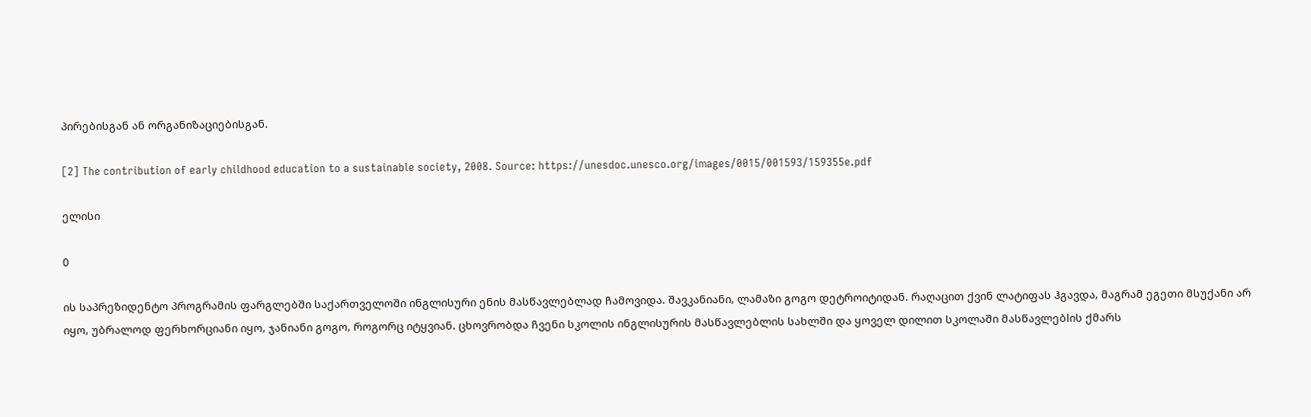პირებისგან ან ორგანიზაციებისგან.

[2] The contribution of early childhood education to a sustainable society, 2008. Source: https://unesdoc.unesco.org/images/0015/001593/159355e.pdf

ელისი

0

ის საპრეზიდენტო პროგრამის ფარგლებში საქართველოში ინგლისური ენის მასწავლებლად ჩამოვიდა. შავკანიანი, ლამაზი გოგო დეტროიტიდან. რაღაცით ქვინ ლატიფას ჰგავდა, მაგრამ ეგეთი მსუქანი არ იყო, უბრალოდ ფერხორციანი იყო, ჯანიანი გოგო, როგორც იტყვიან. ცხოვრობდა ჩვენი სკოლის ინგლისურის მასწავლებლის სახლში და ყოველ დილით სკოლაში მასწავლებlის ქმარს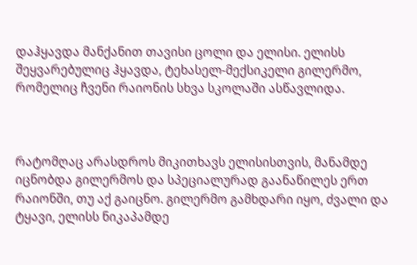დაჰყავდა მანქანით თავისი ცოლი და ელისი. ელისს შეყვარებულიც ჰყავდა, ტეხასელ-მექსიკელი გილერმო, რომელიც ჩვენი რაიონის სხვა სკოლაში ასწავლიდა.



რატომღაც არასდროს მიკითხავს ელისისთვის, მანამდე იცნობდა გილერმოს და სპეციალურად გაანაწილეს ერთ რაიონში, თუ აქ გაიცნო. გილერმო გამხდარი იყო, ძვალი და ტყავი, ელისს ნიკაპამდე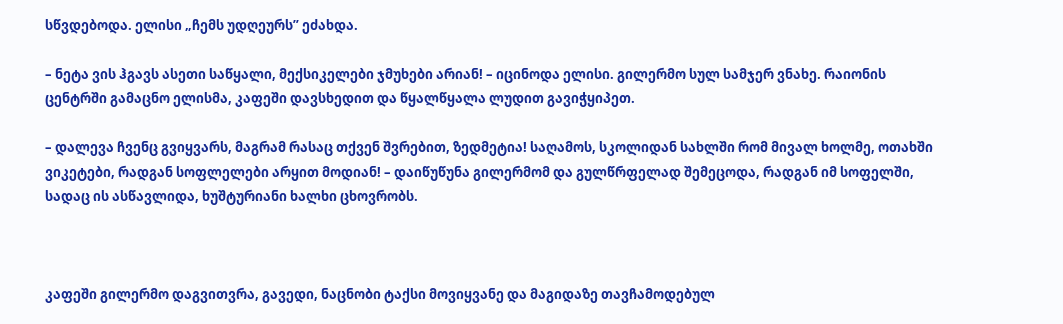სწვდებოდა. ელისი „ჩემს უდღეურს” ეძახდა.

– ნეტა ვის ჰგავს ასეთი საწყალი, მექსიკელები ჯმუხები არიან! – იცინოდა ელისი. გილერმო სულ სამჯერ ვნახე. რაიონის ცენტრში გამაცნო ელისმა, კაფეში დავსხედით და წყალწყალა ლუდით გავიჭყიპეთ.

– დალევა ჩვენც გვიყვარს, მაგრამ რასაც თქვენ შვრებით, ზედმეტია! საღამოს, სკოლიდან სახლში რომ მივალ ხოლმე, ოთახში ვიკეტები, რადგან სოფლელები არყით მოდიან! – დაიწუწუნა გილერმომ და გულწრფელად შემეცოდა, რადგან იმ სოფელში, სადაც ის ასწავლიდა, ხუშტურიანი ხალხი ცხოვრობს.



კაფეში გილერმო დაგვითვრა, გავედი, ნაცნობი ტაქსი მოვიყვანე და მაგიდაზე თავჩამოდებულ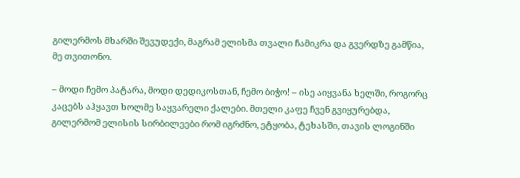გილერმოს მხარში შევუდექი, მაგრამ ელისმა თვალი ჩამიკრა და გვერდზე გამწია, მე თვითონო.

– მოდი ჩემო პატარა, მოდი დედიკოსთან, ჩემო ბიჭო! – ისე აიყვანა ხელში, როგორც კაცებს აჰყავთ ხოლმე საყვარელი ქალები. მთელი კაფე ჩვენ გვიყურებდა, გილერმომ ელისის სირბილეები რომ იგრძნო, ეტყობა, ტეხასში, თავის ლოგინში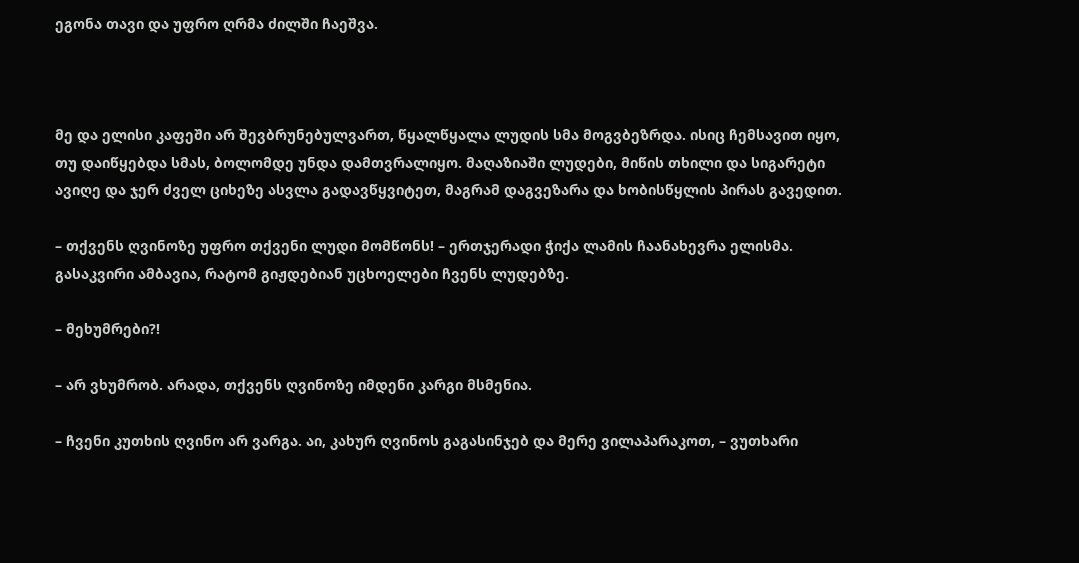ეგონა თავი და უფრო ღრმა ძილში ჩაეშვა.



მე და ელისი კაფეში არ შევბრუნებულვართ, წყალწყალა ლუდის სმა მოგვბეზრდა. ისიც ჩემსავით იყო, თუ დაიწყებდა სმას, ბოლომდე უნდა დამთვრალიყო. მაღაზიაში ლუდები, მიწის თხილი და სიგარეტი ავიღე და ჯერ ძველ ციხეზე ასვლა გადავწყვიტეთ, მაგრამ დაგვეზარა და ხობისწყლის პირას გავედით.

– თქვენს ღვინოზე უფრო თქვენი ლუდი მომწონს! – ერთჯერადი ჭიქა ლამის ჩაანახევრა ელისმა. გასაკვირი ამბავია, რატომ გიჟდებიან უცხოელები ჩვენს ლუდებზე.

– მეხუმრები?!

– არ ვხუმრობ. არადა, თქვენს ღვინოზე იმდენი კარგი მსმენია.

– ჩვენი კუთხის ღვინო არ ვარგა. აი, კახურ ღვინოს გაგასინჯებ და მერე ვილაპარაკოთ, – ვუთხარი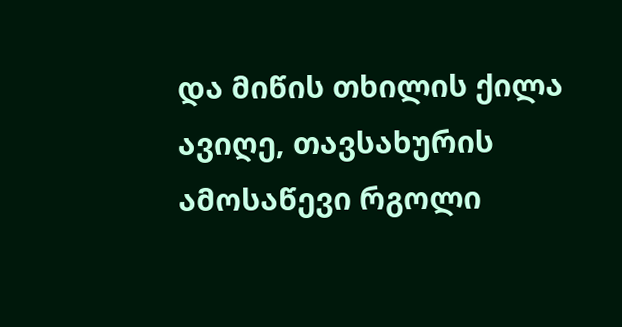და მიწის თხილის ქილა ავიღე, თავსახურის ამოსაწევი რგოლი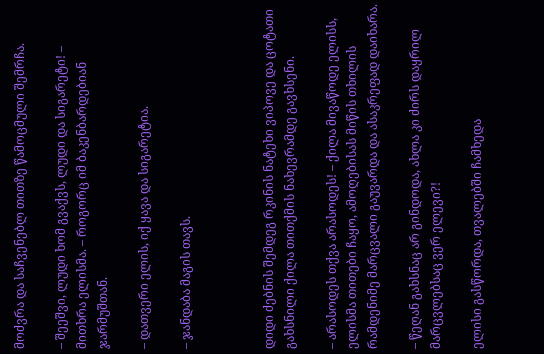მოძვრა და საჩვენებლ თითზე წამოცმული შემრჩა.

– შეეშვი, ლუდი ხომ გვაქვს, ლუდი და სიგარეტი! – მითხრა ელისმა. – როგორც იმ ბაკენბარდებიან ჯარმუშთან.

– დათვერი ელის, იქ ყავა და სიგარეტია.

– ჯანდაბა მაგის თავს.



დიდი ძებნის შემდეგ რკინის ნატეხი ვიპოვე და ცოტათი გახსნილი ქილა თითქმის ნახევრამდე გავხსენი.

– არასოდეს თქვა არასოდეს! – ქილა მივაწოდე ელისს, ელისმა თითები ჩაყო, ამოღებისას მიწის თხილის რამდენიმე მარცვალი გაუვარდა და ასაკრეფად დაიხარა.

– წეღან გახსნაც არ გინდოდა, ახლა კი ძირს დაყრილ მარცვლებსაც ვერ ელევი?!

ელისი გასწორდა, თვალებში ჩამხედა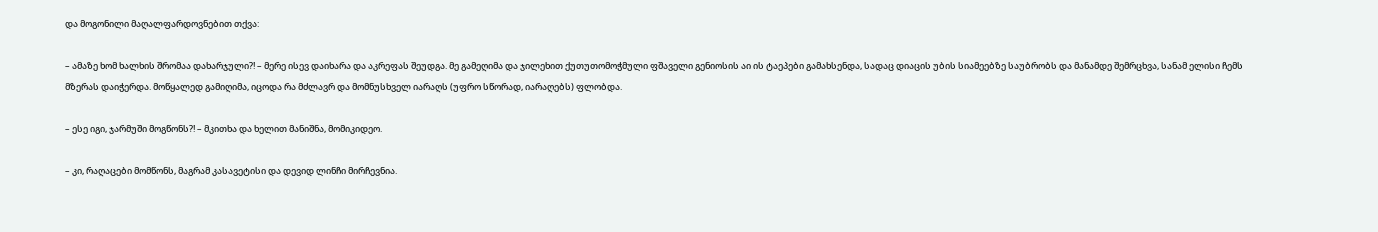და მოგონილი მაღალფარდოვნებით თქვა:

– ამაზე ხომ ხალხის შრომაა დახარჯული?! – მერე ისევ დაიხარა და აკრეფას შეუდგა. მე გამეღიმა და ჯილეხით ქუთუთომოჭმული ფშაველი გენიოსის აი ის ტაეპები გამახსენდა, სადაც დიაცის უბის სიამეებზე საუბრობს და მანამდე შემრცხვა, სანამ ელისი ჩემს მზერას დაიჭერდა. მოწყალედ გამიღიმა, იცოდა რა მძლავრ და მომნუსხველ იარაღს (უფრო სწორად, იარაღებს) ფლობდა.

– ესე იგი, ჯარმუში მოგწონს?! – მკითხა და ხელით მანიშნა, მომიკიდეო.

– კი, რაღაცები მომწონს, მაგრამ კასავეტისი და დევიდ ლინჩი მირჩევნია.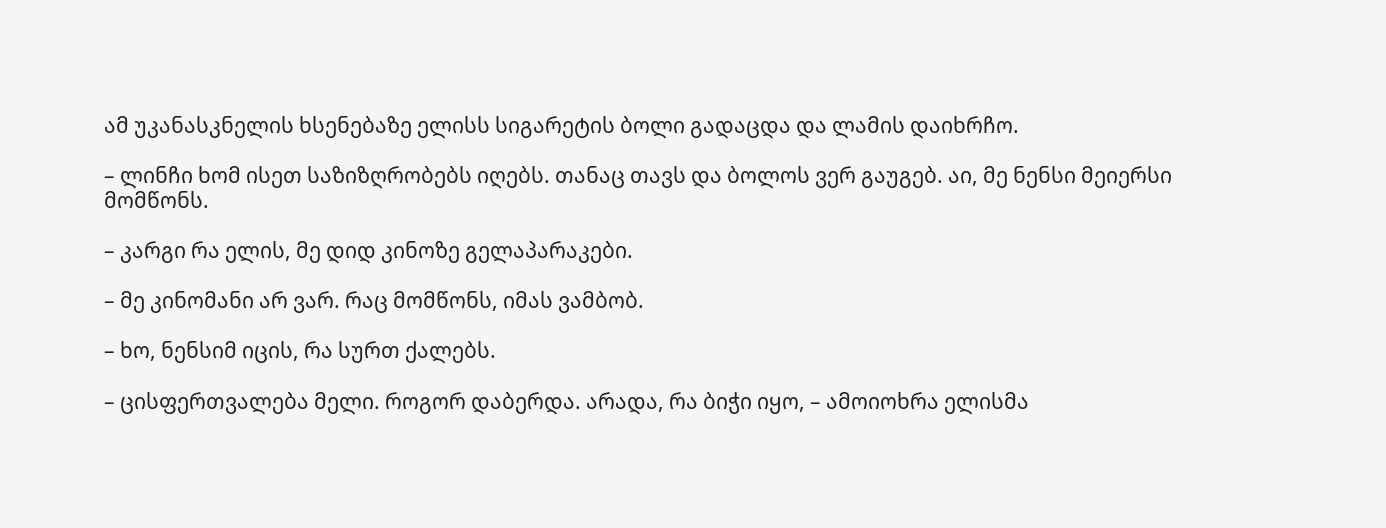ამ უკანასკნელის ხსენებაზე ელისს სიგარეტის ბოლი გადაცდა და ლამის დაიხრჩო.

– ლინჩი ხომ ისეთ საზიზღრობებს იღებს. თანაც თავს და ბოლოს ვერ გაუგებ. აი, მე ნენსი მეიერსი მომწონს.

– კარგი რა ელის, მე დიდ კინოზე გელაპარაკები.

– მე კინომანი არ ვარ. რაც მომწონს, იმას ვამბობ.

– ხო, ნენსიმ იცის, რა სურთ ქალებს.

– ცისფერთვალება მელი. როგორ დაბერდა. არადა, რა ბიჭი იყო, – ამოიოხრა ელისმა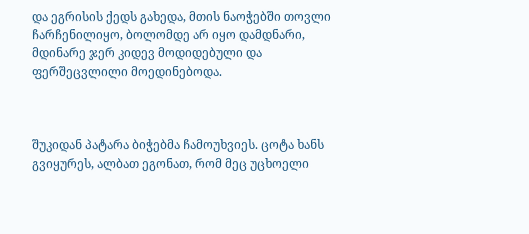და ეგრისის ქედს გახედა, მთის ნაოჭებში თოვლი ჩარჩენილიყო, ბოლომდე არ იყო დამდნარი, მდინარე ჯერ კიდევ მოდიდებული და ფერშეცვლილი მოედინებოდა.



შუკიდან პატარა ბიჭებმა ჩამოუხვიეს. ცოტა ხანს გვიყურეს, ალბათ ეგონათ, რომ მეც უცხოელი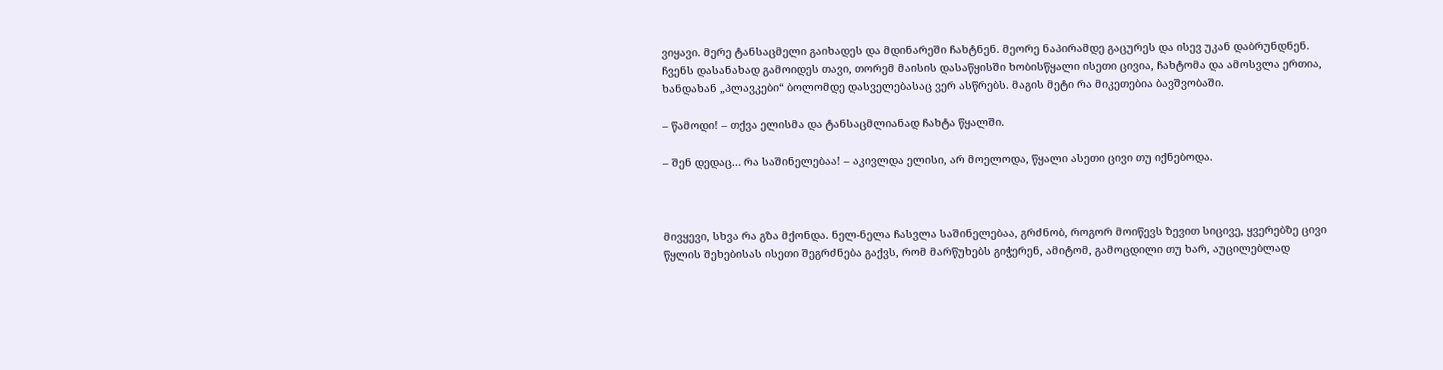ვიყავი. მერე ტანსაცმელი გაიხადეს და მდინარეში ჩახტნენ. მეორე ნაპირამდე გაცურეს და ისევ უკან დაბრუნდნენ. ჩვენს დასანახად გამოიდეს თავი, თორემ მაისის დასაწყისში ხობისწყალი ისეთი ცივია, ჩახტომა და ამოსვლა ერთია, ხანდახან „პლავკები“ ბოლომდე დასველებასაც ვერ ასწრებს. მაგის მეტი რა მიკეთებია ბავშვობაში.

– წამოდი! – თქვა ელისმა და ტანსაცმლიანად ჩახტა წყალში.

– შენ დედაც… რა საშინელებაა! – აკივლდა ელისი, არ მოელოდა, წყალი ასეთი ცივი თუ იქნებოდა.



მივყევი, სხვა რა გზა მქონდა. ნელ-ნელა ჩასვლა საშინელებაა, გრძნობ, როგორ მოიწევს ზევით სიცივე, ყვერებზე ცივი წყლის შეხებისას ისეთი შეგრძნება გაქვს, რომ მარწუხებს გიჭერენ, ამიტომ, გამოცდილი თუ ხარ, აუცილებლად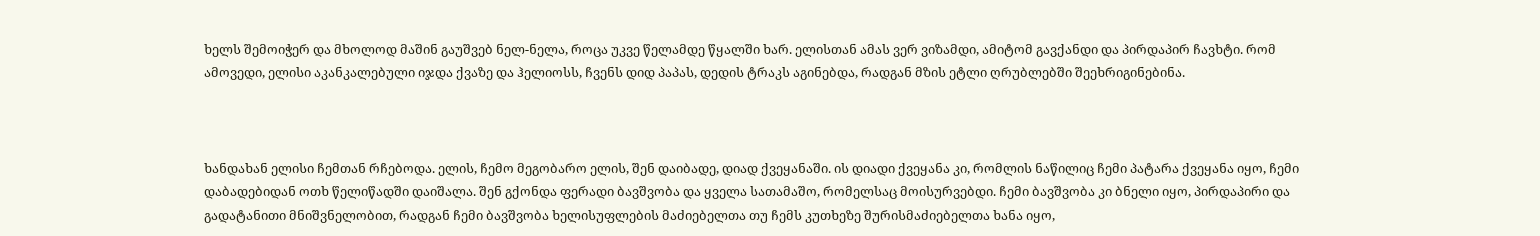ხელს შემოიჭერ და მხოლოდ მაშინ გაუშვებ ნელ-ნელა, როცა უკვე წელამდე წყალში ხარ. ელისთან ამას ვერ ვიზამდი, ამიტომ გავქანდი და პირდაპირ ჩავხტი. რომ ამოვედი, ელისი აკანკალებული იჯდა ქვაზე და ჰელიოსს, ჩვენს დიდ პაპას, დედის ტრაკს აგინებდა, რადგან მზის ეტლი ღრუბლებში შეეხრიგინებინა.



ხანდახან ელისი ჩემთან რჩებოდა. ელის, ჩემო მეგობარო ელის, შენ დაიბადე, დიად ქვეყანაში. ის დიადი ქვეყანა კი, რომლის ნაწილიც ჩემი პატარა ქვეყანა იყო, ჩემი დაბადებიდან ოთხ წელიწადში დაიშალა. შენ გქონდა ფერადი ბავშვობა და ყველა სათამაშო, რომელსაც მოისურვებდი. ჩემი ბავშვობა კი ბნელი იყო, პირდაპირი და გადატანითი მნიშვნელობით, რადგან ჩემი ბავშვობა ხელისუფლების მაძიებელთა თუ ჩემს კუთხეზე შურისმაძიებელთა ხანა იყო,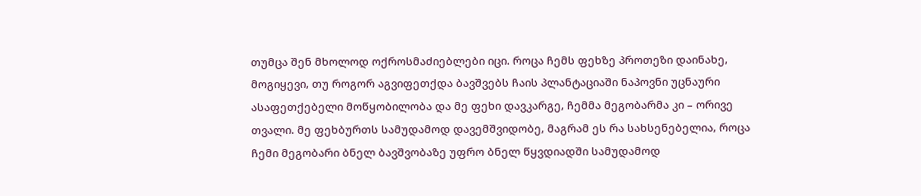თუმცა შენ მხოლოდ ოქროსმაძიებლები იცი. როცა ჩემს ფეხზე პროთეზი დაინახე, მოგიყევი, თუ როგორ აგვიფეთქდა ბავშვებს ჩაის პლანტაციაში ნაპოვნი უცნაური ასაფეთქებელი მოწყობილობა და მე ფეხი დავკარგე, ჩემმა მეგობარმა კი – ორივე თვალი. მე ფეხბურთს სამუდამოდ დავემშვიდობე, მაგრამ ეს რა სახსენებელია, როცა ჩემი მეგობარი ბნელ ბავშვობაზე უფრო ბნელ წყვდიადში სამუდამოდ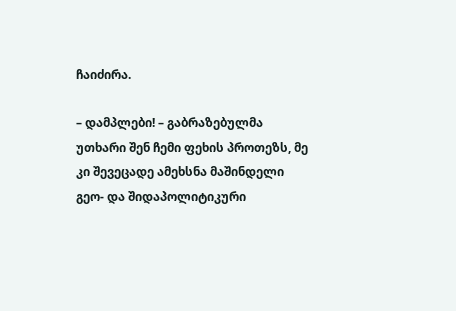ჩაიძირა.

– დამპლები! – გაბრაზებულმა უთხარი შენ ჩემი ფეხის პროთეზს, მე კი შევეცადე ამეხსნა მაშინდელი გეო- და შიდაპოლიტიკური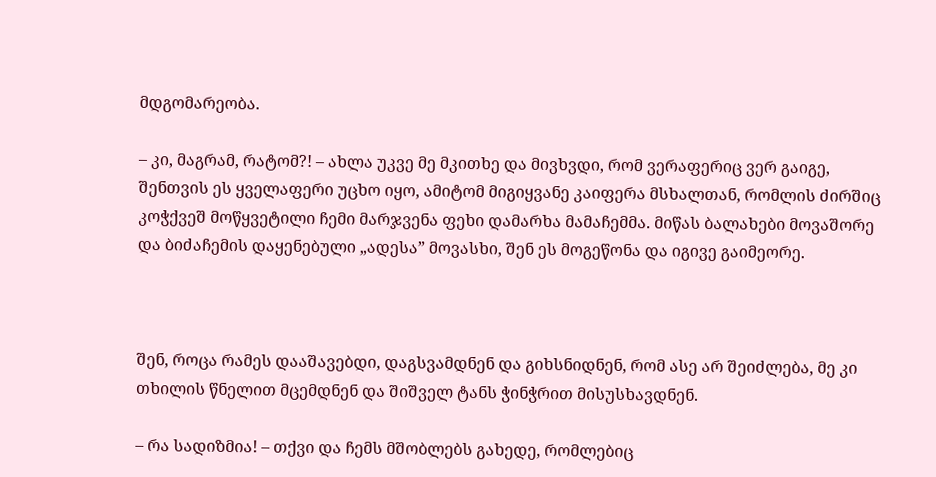მდგომარეობა.

– კი, მაგრამ, რატომ?! – ახლა უკვე მე მკითხე და მივხვდი, რომ ვერაფერიც ვერ გაიგე, შენთვის ეს ყველაფერი უცხო იყო, ამიტომ მიგიყვანე კაიფერა მსხალთან, რომლის ძირშიც კოჭქვეშ მოწყვეტილი ჩემი მარჯვენა ფეხი დამარხა მამაჩემმა. მიწას ბალახები მოვაშორე და ბიძაჩემის დაყენებული „ადესა” მოვასხი, შენ ეს მოგეწონა და იგივე გაიმეორე.



შენ, როცა რამეს დააშავებდი, დაგსვამდნენ და გიხსნიდნენ, რომ ასე არ შეიძლება, მე კი თხილის წნელით მცემდნენ და შიშველ ტანს ჭინჭრით მისუსხავდნენ.

– რა სადიზმია! – თქვი და ჩემს მშობლებს გახედე, რომლებიც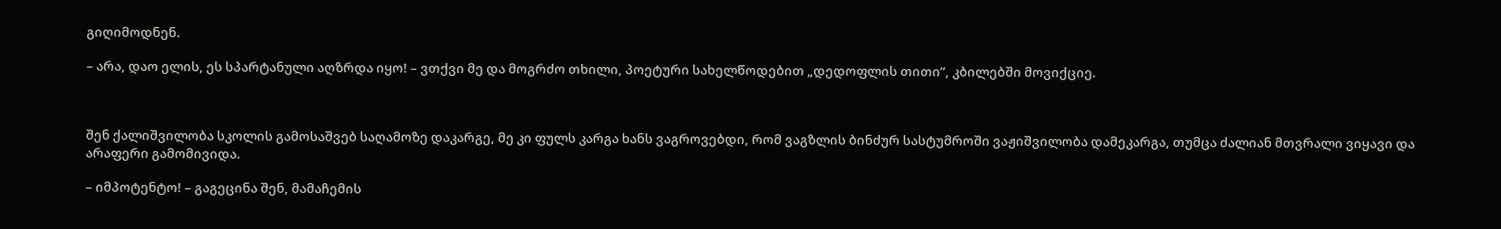გიღიმოდნენ.

– არა, დაო ელის, ეს სპარტანული აღზრდა იყო! – ვთქვი მე და მოგრძო თხილი, პოეტური სახელწოდებით „დედოფლის თითი”, კბილებში მოვიქციე.



შენ ქალიშვილობა სკოლის გამოსაშვებ საღამოზე დაკარგე, მე კი ფულს კარგა ხანს ვაგროვებდი, რომ ვაგზლის ბინძურ სასტუმროში ვაჟიშვილობა დამეკარგა, თუმცა ძალიან მთვრალი ვიყავი და არაფერი გამომივიდა.

– იმპოტენტო! – გაგეცინა შენ, მამაჩემის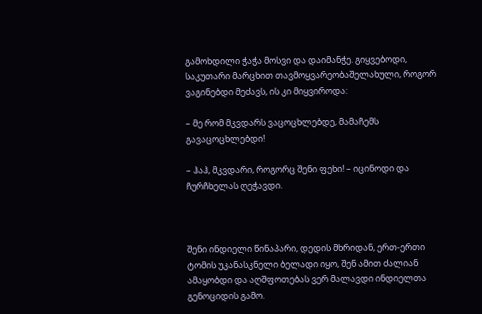გამოხდილი ჭაჭა მოსვი და დაიმანჭე. გიყვებოდი, საკუთარი მარცხით თავმოყვარეობაშელახული, როგორ ვაგინებდი მეძავს, ის კი მიყვიროდა:

– მე რომ მკვდარს ვაცოცხლებდე, მამაჩემს გავაცოცხლებდი!

– ჰაჰ, მკვდარი, როგორც შენი ფეხი! – იცინოდი და ჩურჩხელას ღეჭავდი.



შენი ინდიელი წინაპარი, დედის მხრიდან, ერთ-ერთი ტომის უკანასკნელი ბელადი იყო, შენ ამით ძალიან ამაყობდი და აღშფოთებას ვერ მალავდი ინდიელთა გენოციდის გამო.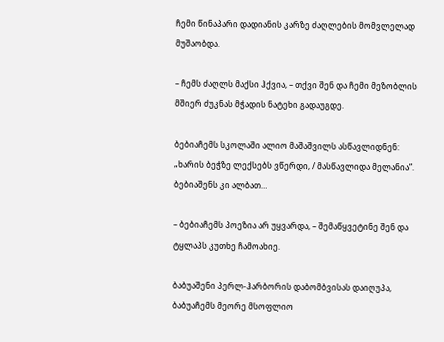ჩემი წინაპარი დადიანის კარზე ძაღლების მომვლელად მუშაობდა.

– ჩემს ძაღლს მაქსი ჰქვია, – თქვი შენ და ჩემი მეზობლის მშიერ ძუკნას მჭადის ნატეხი გადაუგდე.

ბებიაჩემს სკოლაში ალიო მაშაშვილს ასწავლიდნენ: „ხარის ბეჭზე ლექსებს ვწერდი, / მასწავლიდა მელანია”. ბებიაშენს კი ალბათ…

– ბებიაჩემს პოეზია არ უყვარდა, – შემაწყვეტინე შენ და ტყლაპს კუთხე ჩამოახიე.

ბაბუაშენი პერლ-ჰარბორის დაბომბვისას დაიღუპა, ბაბუაჩემს მეორე მსოფლიო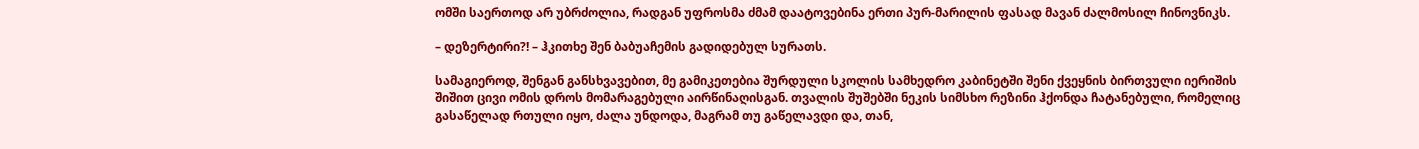ომში საერთოდ არ უბრძოლია, რადგან უფროსმა ძმამ დაატოვებინა ერთი პურ-მარილის ფასად მავან ძალმოსილ ჩინოვნიკს.

– დეზერტირი?! – ჰკითხე შენ ბაბუაჩემის გადიდებულ სურათს.

სამაგიეროდ, შენგან განსხვავებით, მე გამიკეთებია შურდული სკოლის სამხედრო კაბინეტში შენი ქვეყნის ბირთვული იერიშის შიშით ცივი ომის დროს მომარაგებული აირწინაღისგან. თვალის შუშებში ნეკის სიმსხო რეზინი ჰქონდა ჩატანებული, რომელიც გასაწელად რთული იყო, ძალა უნდოდა, მაგრამ თუ გაწელავდი და, თან,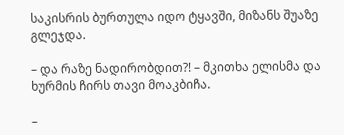საკისრის ბურთულა იდო ტყავში, მიზანს შუაზე გლეჯდა.

– და რაზე ნადირობდით?! – მკითხა ელისმა და ხურმის ჩირს თავი მოაკბიჩა.

–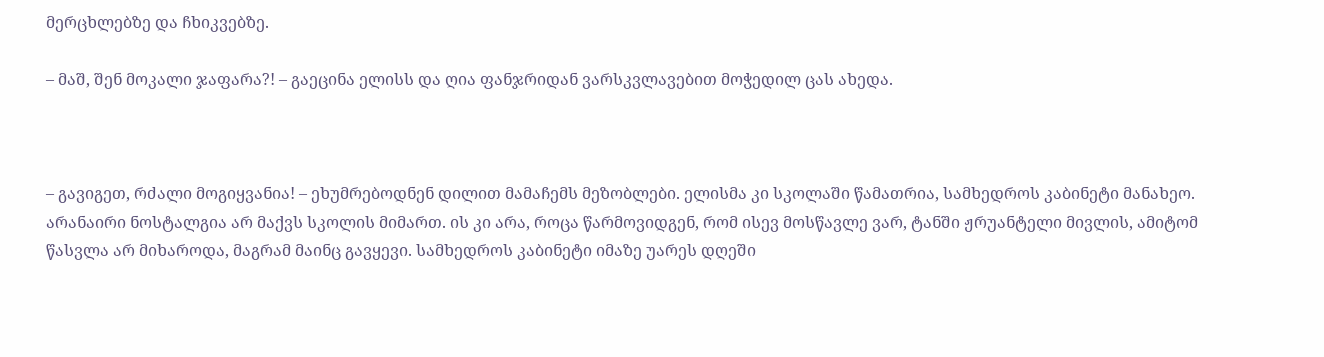მერცხლებზე და ჩხიკვებზე.

– მაშ, შენ მოკალი ჯაფარა?! – გაეცინა ელისს და ღია ფანჯრიდან ვარსკვლავებით მოჭედილ ცას ახედა.



– გავიგეთ, რძალი მოგიყვანია! – ეხუმრებოდნენ დილით მამაჩემს მეზობლები. ელისმა კი სკოლაში წამათრია, სამხედროს კაბინეტი მანახეო. არანაირი ნოსტალგია არ მაქვს სკოლის მიმართ. ის კი არა, როცა წარმოვიდგენ, რომ ისევ მოსწავლე ვარ, ტანში ჟრუანტელი მივლის, ამიტომ წასვლა არ მიხაროდა, მაგრამ მაინც გავყევი. სამხედროს კაბინეტი იმაზე უარეს დღეში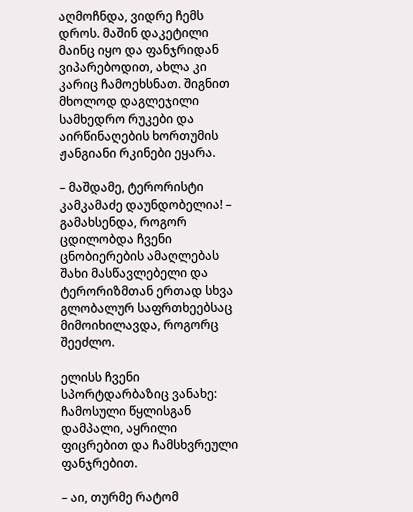აღმოჩნდა, ვიდრე ჩემს დროს. მაშინ დაკეტილი მაინც იყო და ფანჯრიდან ვიპარებოდით, ახლა კი კარიც ჩამოეხსნათ. შიგნით მხოლოდ დაგლეჯილი სამხედრო რუკები და აირწინაღების ხორთუმის ჟანგიანი რკინები ეყარა.

– მაშდამე, ტერორისტი კამკამაძე დაუნდობელია! – გამახსენდა, როგორ ცდილობდა ჩვენი ცნობიერების ამაღლებას შახი მასწავლებელი და ტერორიზმთან ერთად სხვა გლობალურ საფრთხეებსაც მიმოიხილავდა, როგორც შეეძლო.

ელისს ჩვენი სპორტდარბაზიც ვანახე: ჩამოსული წყლისგან დამპალი, აყრილი ფიცრებით და ჩამსხვრეული ფანჯრებით.

– აი, თურმე რატომ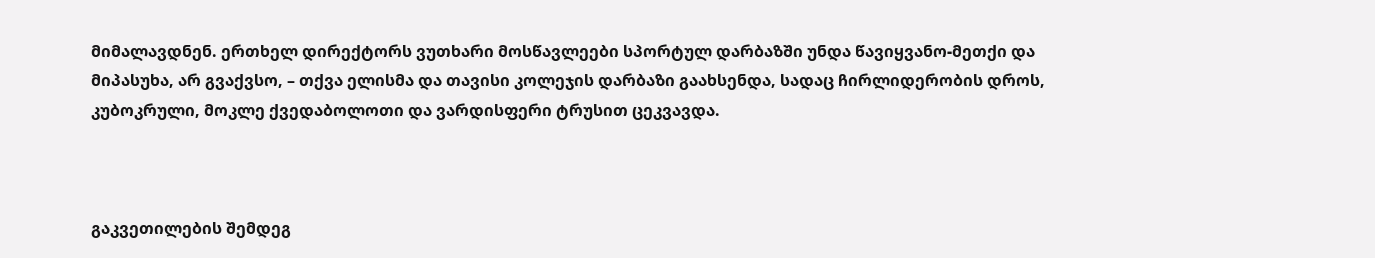მიმალავდნენ. ერთხელ დირექტორს ვუთხარი მოსწავლეები სპორტულ დარბაზში უნდა წავიყვანო-მეთქი და მიპასუხა, არ გვაქვსო, – თქვა ელისმა და თავისი კოლეჯის დარბაზი გაახსენდა, სადაც ჩირლიდერობის დროს, კუბოკრული, მოკლე ქვედაბოლოთი და ვარდისფერი ტრუსით ცეკვავდა.



გაკვეთილების შემდეგ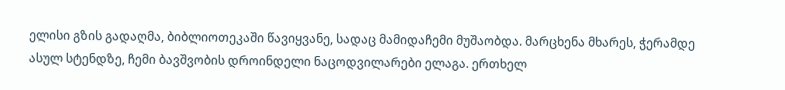ელისი გზის გადაღმა, ბიბლიოთეკაში წავიყვანე, სადაც მამიდაჩემი მუშაობდა. მარცხენა მხარეს, ჭერამდე ასულ სტენდზე, ჩემი ბავშვობის დროინდელი ნაცოდვილარები ელაგა. ერთხელ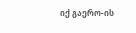იქ გაერო-ის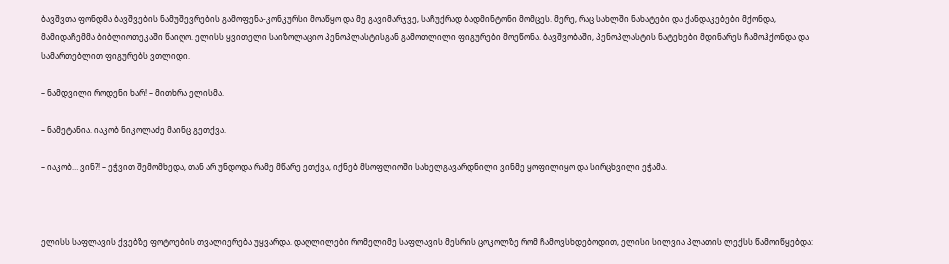ბავშვთა ფონდმა ბავშვების ნამუშევრების გამოფენა-კონკურსი მოაწყო და მე გავიმარჯვე, საჩუქრად ბადმინტონი მომცეს. მერე, რაც სახლში ნახატები და ქანდაკებები მქონდა, მამიდაჩემმა ბიბლიოთეკაში წაიღო. ელისს ყვითელი საიზოლაციო პენოპლასტისგან გამოთლილი ფიგურები მოეწონა. ბავშვობაში, პენოპლასტის ნატეხები მდინარეს ჩამოჰქონდა და სამართებლით ფიგურებს ვთლიდი.

– ნამდვილი როდენი ხარ! – მითხრა ელისმა.

– ნამეტანია. იაკობ ნიკოლაძე მაინც გეთქვა.

– იაკობ… ვინ?! – ეჭვით შემომხედა, თან არ უნდოდა რამე მწარე ეთქვა, იქნებ მსოფლიოში სახელგავარდნილი ვინმე ყოფილიყო და სირცხვილი ეჭამა.



ელისს საფლავის ქვებზე ფოტოების თვალიერება უყვარდა. დაღლილები რომელიმე საფლავის მესრის ცოკოლზე რომ ჩამოვსხდებოდით, ელისი სილვია პლათის ლექსს წამოიწყებდა: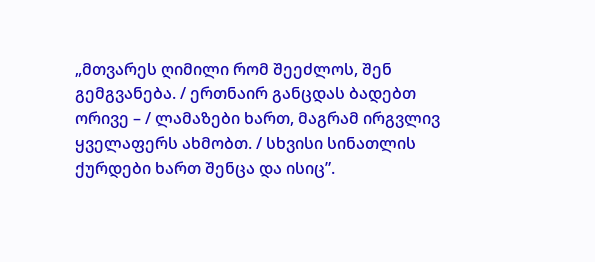„მთვარეს ღიმილი რომ შეეძლოს, შენ გემგვანება. / ერთნაირ განცდას ბადებთ ორივე – / ლამაზები ხართ, მაგრამ ირგვლივ ყველაფერს ახმობთ. / სხვისი სინათლის ქურდები ხართ შენცა და ისიც”.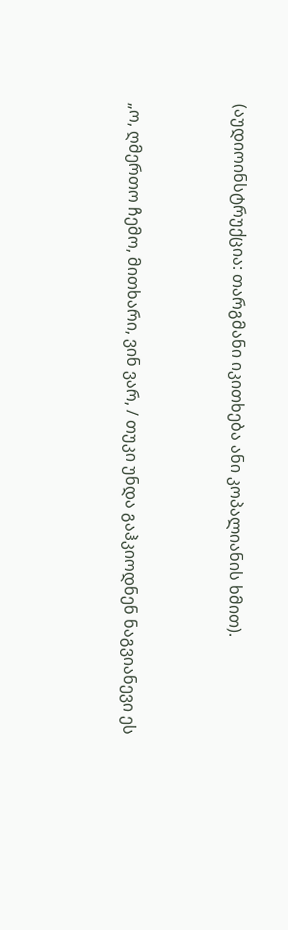(აუდიოინსტრუქცია: თარგმანი იკითხება ანი კოპალიანის ხმით).



„ო, ღმერთო ჩემო, მითხარი, ვინ ვარ, / თუკი უნდა გაჰკიოდნენ ნაგვიანევი ეს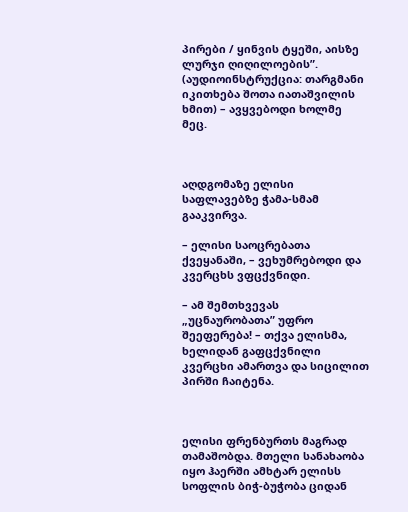პირები / ყინვის ტყეში, აისზე ლურჯი ღიღილოების”. (აუდიოინსტრუქცია: თარგმანი იკითხება შოთა იათაშვილის ხმით) – ავყვებოდი ხოლმე მეც.



აღდგომაზე ელისი საფლავებზე ჭამა-სმამ გააკვირვა.

– ელისი საოცრებათა ქვეყანაში, – ვეხუმრებოდი და კვერცხს ვფცქვნიდი.

– ამ შემთხვევას „უცნაურობათა” უფრო შეეფერება! – თქვა ელისმა, ხელიდან გაფცქვნილი კვერცხი ამართვა და სიცილით პირში ჩაიტენა.



ელისი ფრენბურთს მაგრად თამაშობდა. მთელი სანახაობა იყო ჰაერში ამხტარ ელისს სოფლის ბიჭ-ბუჭობა ციდან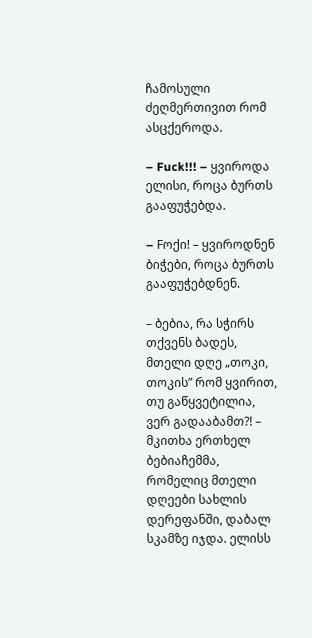ჩამოსული ძეღმერთივით რომ ასცქეროდა.

– Fuck!!! – ყვიროდა ელისი, როცა ბურთს გააფუჭებდა.

– Fოქი! – ყვიროდნენ ბიჭები, როცა ბურთს გააფუჭებდნენ.

– ბებია, რა სჭირს თქვენს ბადეს, მთელი დღე „თოკი, თოკის” რომ ყვირით, თუ გაწყვეტილია, ვერ გადააბამთ?! – მკითხა ერთხელ ბებიაჩემმა, რომელიც მთელი დღეები სახლის დერეფანში, დაბალ სკამზე იჯდა. ელისს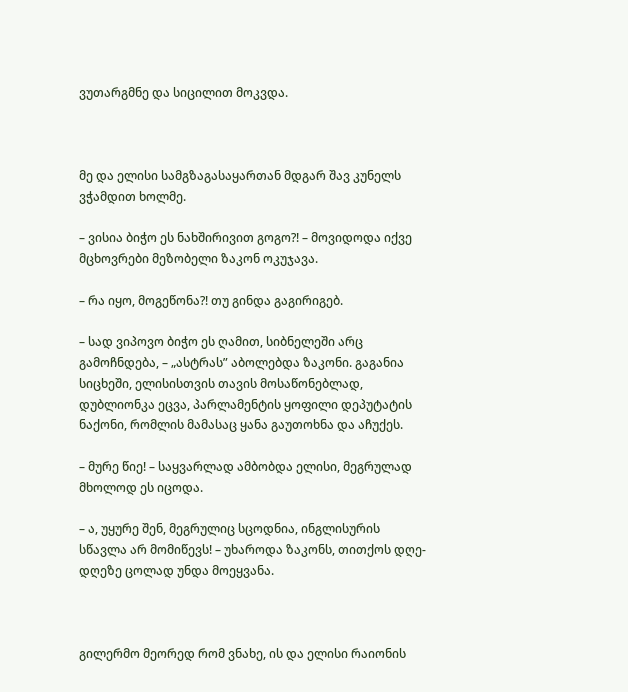ვუთარგმნე და სიცილით მოკვდა.



მე და ელისი სამგზაგასაყართან მდგარ შავ კუნელს ვჭამდით ხოლმე.

– ვისია ბიჭო ეს ნახშირივით გოგო?! – მოვიდოდა იქვე მცხოვრები მეზობელი ზაკონ ოკუჯავა.

– რა იყო, მოგეწონა?! თუ გინდა გაგირიგებ.

– სად ვიპოვო ბიჭო ეს ღამით, სიბნელეში არც გამოჩნდება, – „ასტრას” აბოლებდა ზაკონი. გაგანია სიცხეში, ელისისთვის თავის მოსაწონებლად, დუბლიონკა ეცვა, პარლამენტის ყოფილი დეპუტატის ნაქონი, რომლის მამასაც ყანა გაუთოხნა და აჩუქეს.

– მურე წიე! – საყვარლად ამბობდა ელისი, მეგრულად მხოლოდ ეს იცოდა.

– ა, უყურე შენ, მეგრულიც სცოდნია, ინგლისურის სწავლა არ მომიწევს! – უხაროდა ზაკონს, თითქოს დღე-დღეზე ცოლად უნდა მოეყვანა.



გილერმო მეორედ რომ ვნახე, ის და ელისი რაიონის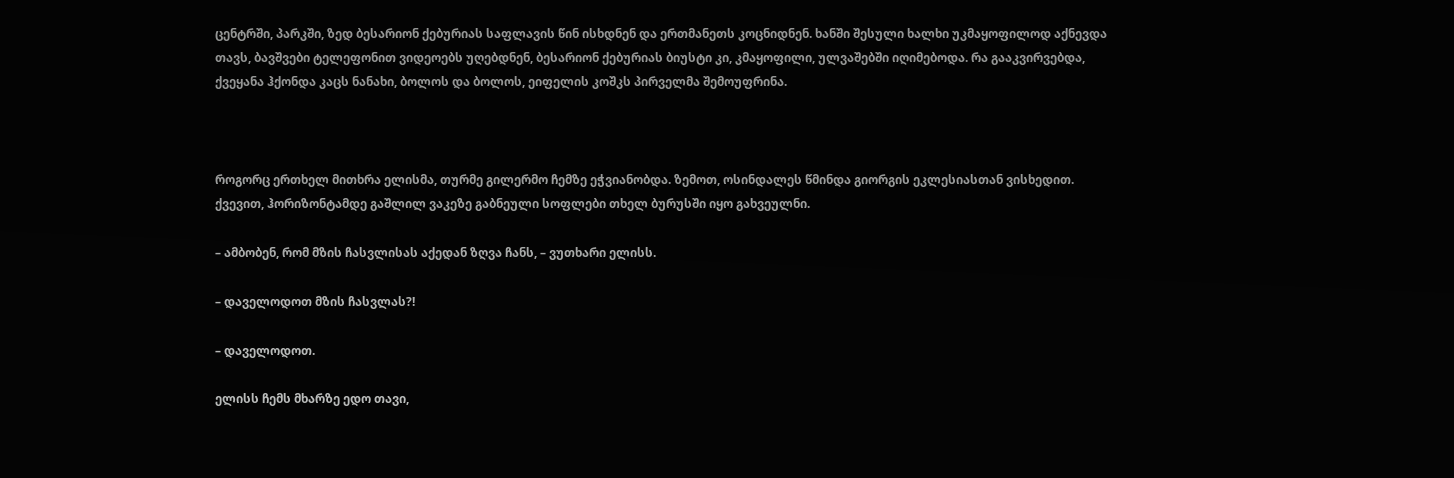ცენტრში, პარკში, ზედ ბესარიონ ქებურიას საფლავის წინ ისხდნენ და ერთმანეთს კოცნიდნენ. ხანში შესული ხალხი უკმაყოფილოდ აქნევდა თავს, ბავშვები ტელეფონით ვიდეოებს უღებდნენ, ბესარიონ ქებურიას ბიუსტი კი, კმაყოფილი, ულვაშებში იღიმებოდა. რა გააკვირვებდა, ქვეყანა ჰქონდა კაცს ნანახი, ბოლოს და ბოლოს, ეიფელის კოშკს პირველმა შემოუფრინა.



როგორც ერთხელ მითხრა ელისმა, თურმე გილერმო ჩემზე ეჭვიანობდა. ზემოთ, ოსინდალეს წმინდა გიორგის ეკლესიასთან ვისხედით. ქვევით, ჰორიზონტამდე გაშლილ ვაკეზე გაბნეული სოფლები თხელ ბურუსში იყო გახვეულნი.

– ამბობენ, რომ მზის ჩასვლისას აქედან ზღვა ჩანს, – ვუთხარი ელისს.

– დაველოდოთ მზის ჩასვლას?!

– დაველოდოთ.

ელისს ჩემს მხარზე ედო თავი,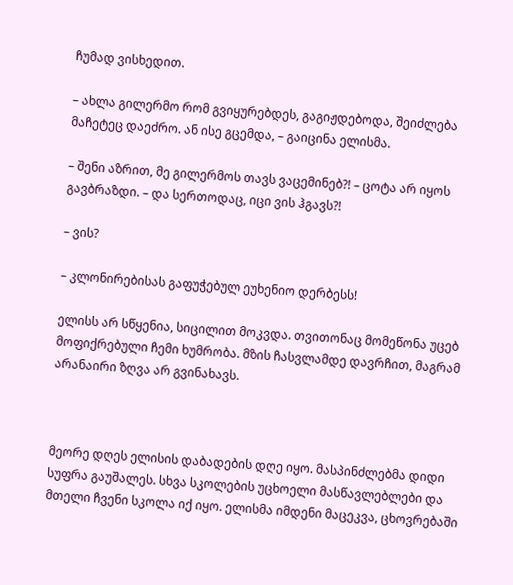ჩუმად ვისხედით.

– ახლა გილერმო რომ გვიყურებდეს, გაგიჟდებოდა, შეიძლება მაჩეტეც დაეძრო. ან ისე გცემდა, – გაიცინა ელისმა.

– შენი აზრით, მე გილერმოს თავს ვაცემინებ?! – ცოტა არ იყოს გავბრაზდი. – და სერთოდაც, იცი ვის ჰგავს?!

– ვის?

– კლონირებისას გაფუჭებულ ეუხენიო დერბესს!

ელისს არ სწყენია, სიცილით მოკვდა. თვითონაც მომეწონა უცებ მოფიქრებული ჩემი ხუმრობა. მზის ჩასვლამდე დავრჩით, მაგრამ არანაირი ზღვა არ გვინახავს.



მეორე დღეს ელისის დაბადების დღე იყო. მასპინძლებმა დიდი სუფრა გაუშალეს. სხვა სკოლების უცხოელი მასწავლებლები და მთელი ჩვენი სკოლა იქ იყო. ელისმა იმდენი მაცეკვა, ცხოვრებაში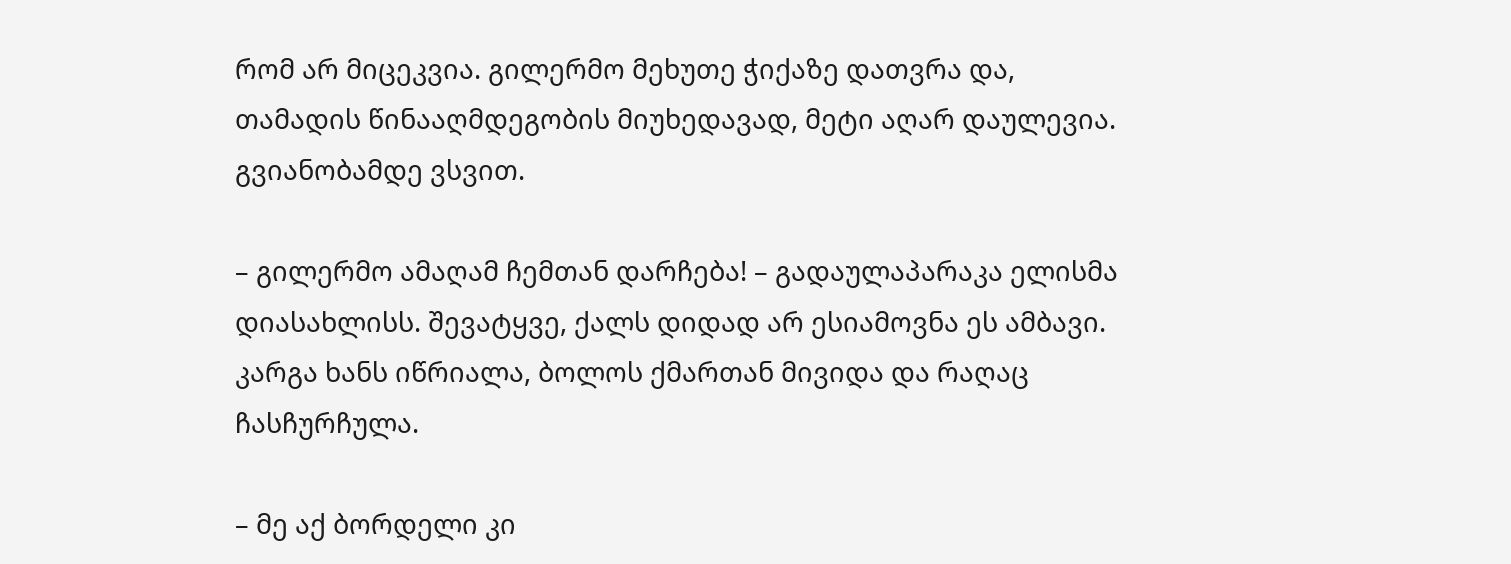რომ არ მიცეკვია. გილერმო მეხუთე ჭიქაზე დათვრა და, თამადის წინააღმდეგობის მიუხედავად, მეტი აღარ დაულევია. გვიანობამდე ვსვით.

– გილერმო ამაღამ ჩემთან დარჩება! – გადაულაპარაკა ელისმა დიასახლისს. შევატყვე, ქალს დიდად არ ესიამოვნა ეს ამბავი. კარგა ხანს იწრიალა, ბოლოს ქმართან მივიდა და რაღაც ჩასჩურჩულა.

– მე აქ ბორდელი კი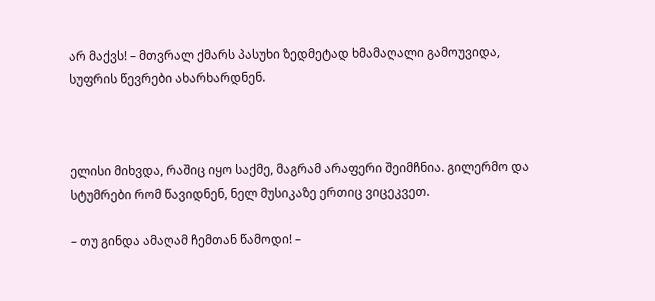არ მაქვს! – მთვრალ ქმარს პასუხი ზედმეტად ხმამაღალი გამოუვიდა, სუფრის წევრები ახარხარდნენ.



ელისი მიხვდა, რაშიც იყო საქმე, მაგრამ არაფერი შეიმჩნია. გილერმო და სტუმრები რომ წავიდნენ, ნელ მუსიკაზე ერთიც ვიცეკვეთ.

– თუ გინდა ამაღამ ჩემთან წამოდი! –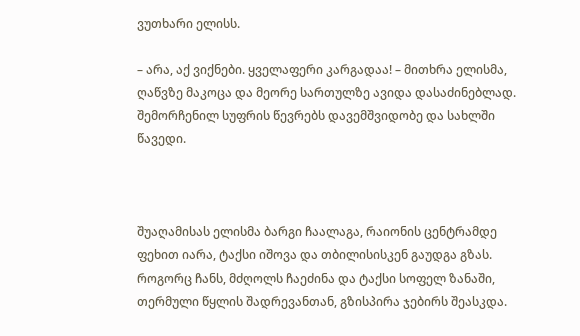ვუთხარი ელისს.

– არა, აქ ვიქნები. ყველაფერი კარგადაა! – მითხრა ელისმა, ღაწვზე მაკოცა და მეორე სართულზე ავიდა დასაძინებლად. შემორჩენილ სუფრის წევრებს დავემშვიდობე და სახლში წავედი.



შუაღამისას ელისმა ბარგი ჩაალაგა, რაიონის ცენტრამდე ფეხით იარა, ტაქსი იშოვა და თბილისისკენ გაუდგა გზას. როგორც ჩანს, მძღოლს ჩაეძინა და ტაქსი სოფელ ზანაში, თერმული წყლის შადრევანთან, გზისპირა ჯებირს შეასკდა.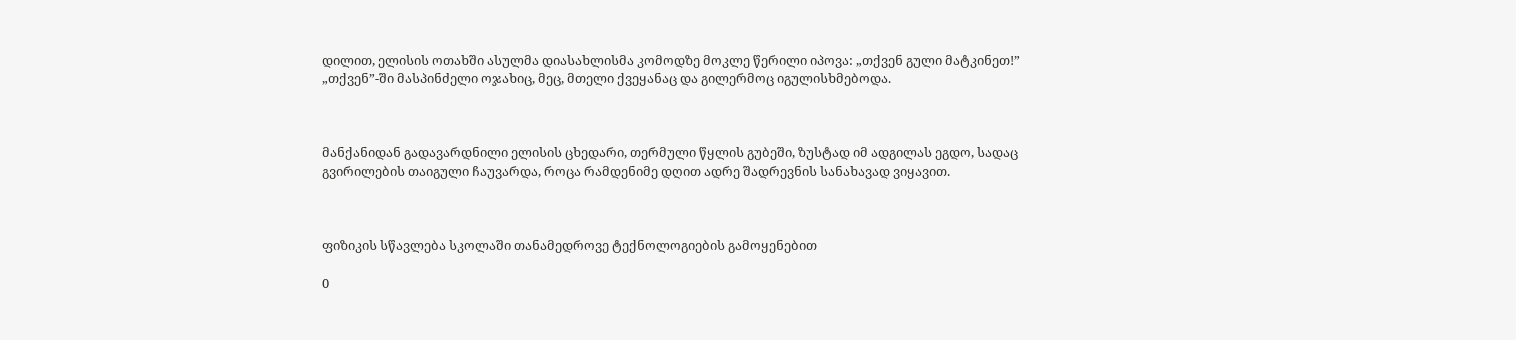დილით, ელისის ოთახში ასულმა დიასახლისმა კომოდზე მოკლე წერილი იპოვა: „თქვენ გული მატკინეთ!” „თქვენ”-ში მასპინძელი ოჯახიც, მეც, მთელი ქვეყანაც და გილერმოც იგულისხმებოდა.



მანქანიდან გადავარდნილი ელისის ცხედარი, თერმული წყლის გუბეში, ზუსტად იმ ადგილას ეგდო, სადაც გვირილების თაიგული ჩაუვარდა, როცა რამდენიმე დღით ადრე შადრევნის სანახავად ვიყავით.



ფიზიკის სწავლება სკოლაში თანამედროვე ტექნოლოგიების გამოყენებით

0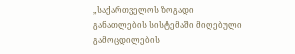„საქართველოს ზოგადი განათლების სისტემაში მიღებული გამოცდილების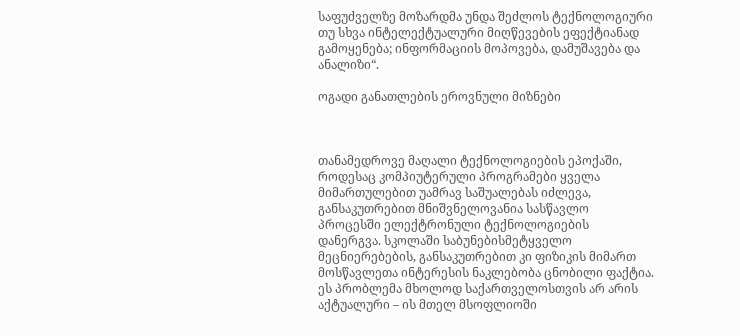საფუძველზე მოზარდმა უნდა შეძლოს ტექნოლოგიური თუ სხვა ინტელექტუალური მიღწევების ეფექტიანად გამოყენება; ინფორმაციის მოპოვება, დამუშავება და ანალიზი“.

ოგადი განათლების ეროვნული მიზნები



თანამედროვე მაღალი ტექნოლოგიების ეპოქაში, როდესაც კომპიუტერული პროგრამები ყველა მიმართულებით უამრავ საშუალებას იძლევა, განსაკუთრებით მნიშვნელოვანია სასწავლო პროცესში ელექტრონული ტექნოლოგიების დანერგვა. სკოლაში საბუნებისმეტყველო მეცნიერებების, განსაკუთრებით კი ფიზიკის მიმართ მოსწავლეთა ინტერესის ნაკლებობა ცნობილი ფაქტია. ეს პრობლემა მხოლოდ საქართველოსთვის არ არის აქტუალური – ის მთელ მსოფლიოში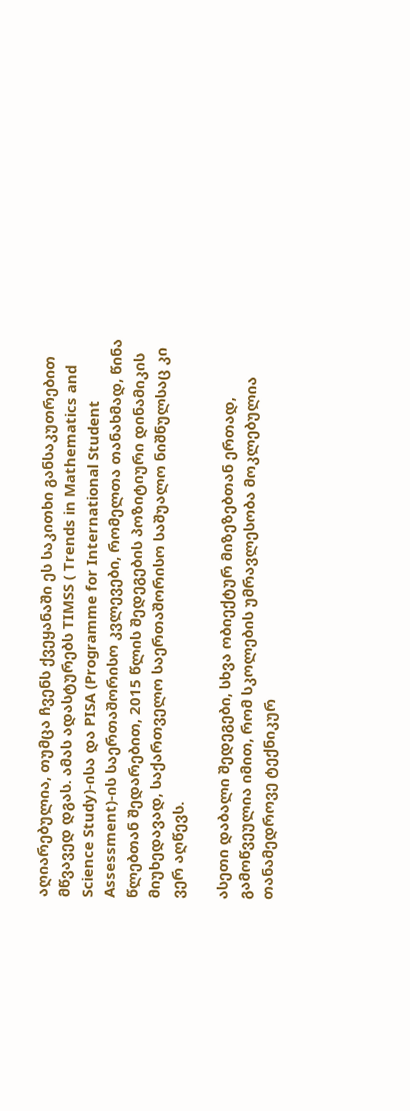აღიარებულია, თუმცა ჩვენს ქვეყანაში ეს საკითხი განსაკუთრებით მწვავედ დგას. ამას ადასტურებს TIMSS ( Trends in Mathematics and Science Study)-ისა და PISA (Programme for International Student Assessment)-ის საერთაშორისო კვლევები, რომელთა თანახმად, წინა წლებთან შედარებით, 2015 წლის შედეგების პოზიტიური დინამიკის მიუხედავად, საქართველო საერთაშორისო საშუალო ნიშნულსაც კი ვერ აღწევს.

ასეთი დაბალი შედეგები, სხვა ობიექტურ მიზეზებთან ერთად, გამოწვეულია იმით, რომ სკოლების უმრავლესობა მოკლებულია თანამედროვე ტექნიკურ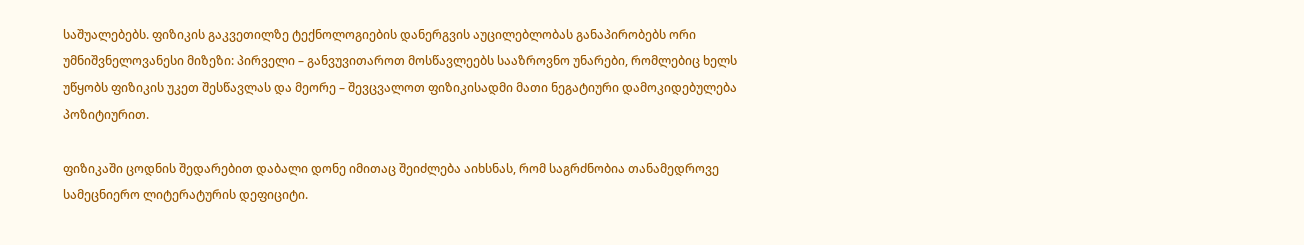საშუალებებს. ფიზიკის გაკვეთილზე ტექნოლოგიების დანერგვის აუცილებლობას განაპირობებს ორი უმნიშვნელოვანესი მიზეზი: პირველი – განვუვითაროთ მოსწავლეებს სააზროვნო უნარები, რომლებიც ხელს უწყობს ფიზიკის უკეთ შესწავლას და მეორე – შევცვალოთ ფიზიკისადმი მათი ნეგატიური დამოკიდებულება პოზიტიურით.

ფიზიკაში ცოდნის შედარებით დაბალი დონე იმითაც შეიძლება აიხსნას, რომ საგრძნობია თანამედროვე სამეცნიერო ლიტერატურის დეფიციტი.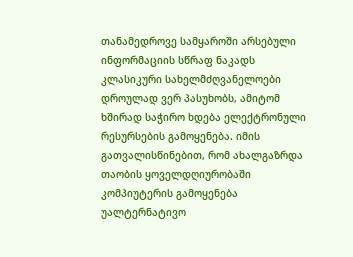თანამედროვე სამყაროში არსებული ინფორმაციის სწრაფ ნაკადს კლასიკური სახელმძღვანელოები დროულად ვერ პასუხობს, ამიტომ ხშირად საჭირო ხდება ელექტრონული რესურსების გამოყენება. იმის გათვალისწინებით, რომ ახალგაზრდა თაობის ყოველდღიურობაში კომპიუტერის გამოყენება უალტერნატივო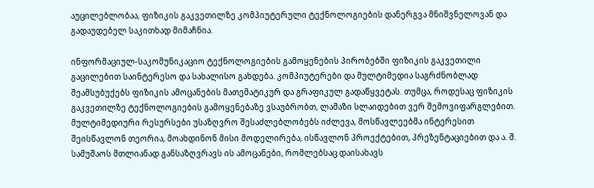აუცილებლობაა, ფიზიკის გაკვეთილზე კომპიუტერული ტექნოლოგიების დანერგვა მნიშვნელოვან და გადაუდებელ საკითხად მიმაჩნია.

ინფორმაციულ-საკომუნიკაციო ტექნოლოგიების გამოყენების პირობებში ფიზიკის გაკვეთილი გაცილებით საინტერესო და სახალისო გახდება. კომპიუტერები და მულტიმედია საგრძნობლად შეამსუბუქებს ფიზიკის ამოცანების მათემატიკურ და გრაფიკულ გადაწყვეტას. თუმცა, როდესაც ფიზიკის გაკვეთილზე ტექნოლოგიების გამოყენებაზე ვსაუბრობთ, ლამაზი სლაიდებით ვერ შემოვიფარგლებით. მულტიმედიური რესურსები უსაზღვრო შესაძლებლობებს იძლევა, მოსწავლეებმა ინტერესით შეისწავლონ თეორია, მოახდინონ მისი მოდელირება, ისწავლონ პროექტებით, პრეზენტაციებით და ა. შ. სამუშაოს მთლიანად განსაზღვრავს ის ამოცანები, რომლებსაც დაისახავს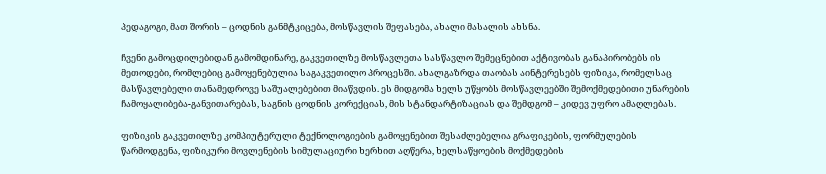პედაგოგი, მათ შორის – ცოდნის განმტკიცება, მოსწავლის შეფასება, ახალი მასალის ახსნა.

ჩვენი გამოცდილებიდან გამომდინარე, გაკვეთილზე მოსწავლეთა სასწავლო შემეცნებით აქტივობას განაპირობებს ის მეთოდები, რომლებიც გამოყენებულია საგაკვეთილო პროცესში. ახალგაზრდა თაობას აინტერესებს ფიზიკა, რომელსაც მასწავლებელი თანამედროვე საშუალებებით მიაწვდის. ეს მიდგომა ხელს უწყობს მოსწავლეებში შემოქმედებითი უნარების ჩამოყალიბება-განვითარებას, საგნის ცოდნის კორექციას, მის სტანდარტიზაციას და შემდგომ – კიდევ უფრო ამაღლებას.

ფიზიკის გაკვეთილზე კომპიუტერული ტექნოლოგიების გამოყენებით შესაძლებელია გრაფიკების, ფორმულების წარმოდგენა, ფიზიკური მოვლენების სიმულაციური ხერხით აღწერა, ხელსაწყოების მოქმედების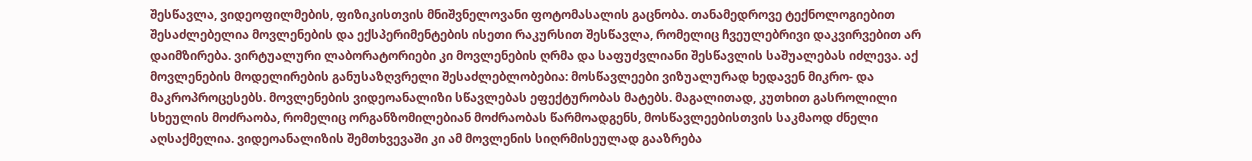შესწავლა, ვიდეოფილმების, ფიზიკისთვის მნიშვნელოვანი ფოტომასალის გაცნობა. თანამედროვე ტექნოლოგიებით შესაძლებელია მოვლენების და ექსპერიმენტების ისეთი რაკურსით შესწავლა, რომელიც ჩვეულებრივი დაკვირვებით არ დაიმზირება. ვირტუალური ლაბორატორიები კი მოვლენების ღრმა და საფუძვლიანი შესწავლის საშუალებას იძლევა. აქ მოვლენების მოდელირების განუსაზღვრელი შესაძლებლობებია: მოსწავლეები ვიზუალურად ხედავენ მიკრო- და მაკროპროცესებს. მოვლენების ვიდეოანალიზი სწავლებას ეფექტურობას მატებს. მაგალითად, კუთხით გასროლილი სხეულის მოძრაობა, რომელიც ორგანზომილებიან მოძრაობას წარმოადგენს, მოსწავლეებისთვის საკმაოდ ძნელი აღსაქმელია. ვიდეოანალიზის შემთხვევაში კი ამ მოვლენის სიღრმისეულად გააზრება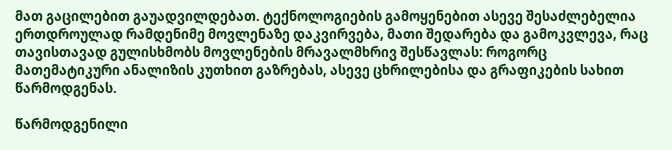მათ გაცილებით გაუადვილდებათ. ტექნოლოგიების გამოყენებით ასევე შესაძლებელია ერთდროულად რამდენიმე მოვლენაზე დაკვირვება, მათი შედარება და გამოკვლევა, რაც თავისთავად გულისხმობს მოვლენების მრავალმხრივ შესწავლას: როგორც მათემატიკური ანალიზის კუთხით გაზრებას, ასევე ცხრილებისა და გრაფიკების სახით წარმოდგენას.

წარმოდგენილი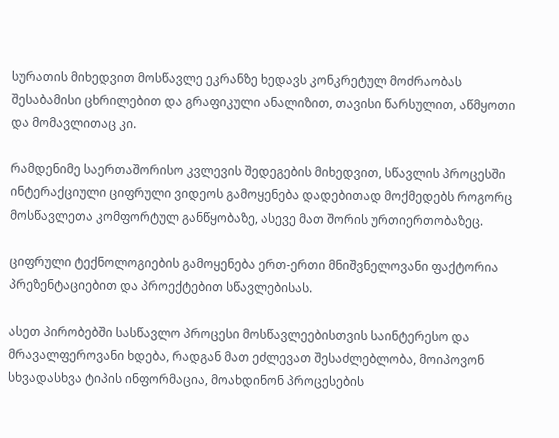სურათის მიხედვით მოსწავლე ეკრანზე ხედავს კონკრეტულ მოძრაობას შესაბამისი ცხრილებით და გრაფიკული ანალიზით, თავისი წარსულით, აწმყოთი და მომავლითაც კი.

რამდენიმე საერთაშორისო კვლევის შედეგების მიხედვით, სწავლის პროცესში ინტერაქციული ციფრული ვიდეოს გამოყენება დადებითად მოქმედებს როგორც მოსწავლეთა კომფორტულ განწყობაზე, ასევე მათ შორის ურთიერთობაზეც.

ციფრული ტექნოლოგიების გამოყენება ერთ-ერთი მნიშვნელოვანი ფაქტორია პრეზენტაციებით და პროექტებით სწავლებისას.

ასეთ პირობებში სასწავლო პროცესი მოსწავლეებისთვის საინტერესო და მრავალფეროვანი ხდება, რადგან მათ ეძლევათ შესაძლებლობა, მოიპოვონ სხვადასხვა ტიპის ინფორმაცია, მოახდინონ პროცესების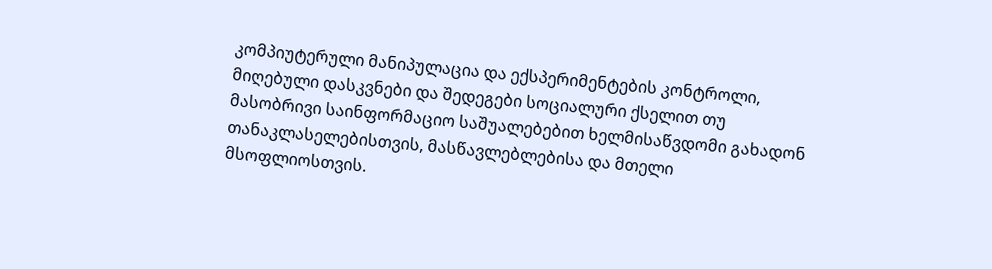კომპიუტერული მანიპულაცია და ექსპერიმენტების კონტროლი, მიღებული დასკვნები და შედეგები სოციალური ქსელით თუ მასობრივი საინფორმაციო საშუალებებით ხელმისაწვდომი გახადონ თანაკლასელებისთვის, მასწავლებლებისა და მთელი მსოფლიოსთვის.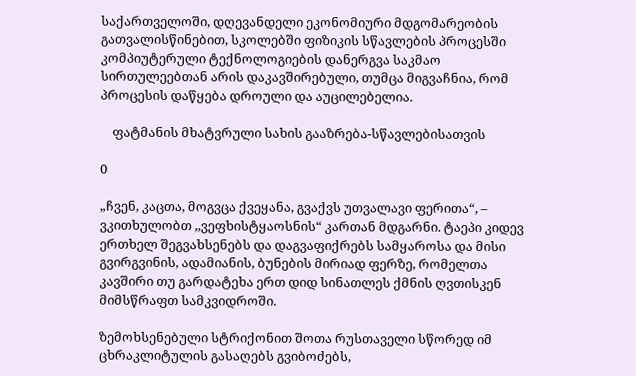საქართველოში, დღევანდელი ეკონომიური მდგომარეობის გათვალისწინებით, სკოლებში ფიზიკის სწავლების პროცესში კომპიუტერული ტექნოლოგიების დანერგვა საკმაო სირთულეებთან არის დაკავშირებული, თუმცა მიგვაჩნია, რომ პროცესის დაწყება დროული და აუცილებელია.

    ფატმანის მხატვრული სახის გააზრება-სწავლებისათვის

0

„ჩვენ, კაცთა, მოგვცა ქვეყანა, გვაქვს უთვალავი ფერითა“, – ვკითხულობთ ,,ვეფხისტყაოსნის“ კართან მდგარნი. ტაეპი კიდევ ერთხელ შეგვახსენებს და დაგვაფიქრებს სამყაროსა და მისი გვირგვინის, ადამიანის, ბუნების მირიად ფერზე, რომელთა კავშირი თუ გარდატეხა ერთ დიდ სინათლეს ქმნის ღვთისკენ მიმსწრაფთ სამკვიდროში.

ზემოხსენებული სტრიქონით შოთა რუსთაველი სწორედ იმ ცხრაკლიტულის გასაღებს გვიბოძებს,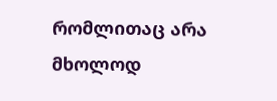რომლითაც არა მხოლოდ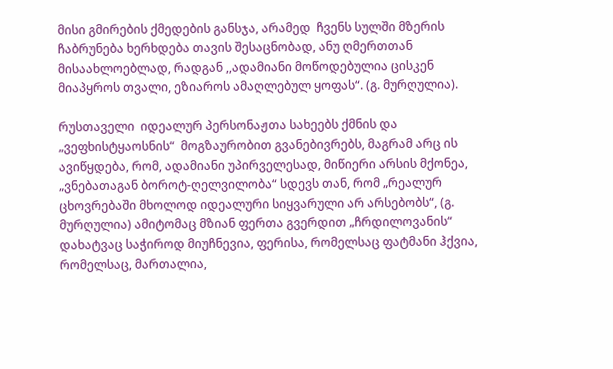მისი გმირების ქმედების განსჯა, არამედ  ჩვენს სულში მზერის ჩაბრუნება ხერხდება თავის შესაცნობად, ანუ ღმერთთან მისაახლოებლად, რადგან ,,ადამიანი მოწოდებულია ცისკენ მიაპყროს თვალი, ეზიაროს ამაღლებულ ყოფას“. (გ. მურღულია).

რუსთაველი  იდეალურ პერსონაჟთა სახეებს ქმნის და „ვეფხისტყაოსნის“  მოგზაურობით გვანებივრებს, მაგრამ არც ის ავიწყდება, რომ, ადამიანი უპირველესად, მიწიერი არსის მქონეა, „ვნებათაგან ბოროტ-ღელვილობა“ სდევს თან, რომ „რეალურ ცხოვრებაში მხოლოდ იდეალური სიყვარული არ არსებობს“, (გ. მურღულია) ამიტომაც მზიან ფერთა გვერდით „ჩრდილოვანის“ დახატვაც საჭიროდ მიუჩნევია, ფერისა, რომელსაც ფატმანი ჰქვია, რომელსაც, მართალია,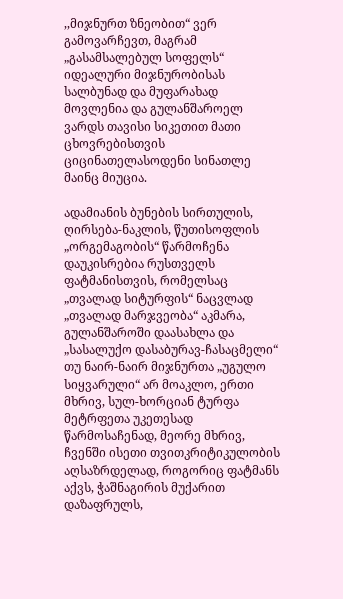,,მიჯნურთ ზნეობით“ ვერ გამოვარჩევთ, მაგრამ „გასამსალებულ სოფელს“ იდეალური მიჯნურობისას სალბუნად და მუფარახად მოვლენია და გულანშაროელ ვარდს თავისი სიკეთით მათი ცხოვრებისთვის ციცინათელასოდენი სინათლე მაინც მიუცია.

ადამიანის ბუნების სირთულის, ღირსება-ნაკლის, წუთისოფლის „ორგემაგობის“ წარმოჩენა დაუკისრებია რუსთველს ფატმანისთვის, რომელსაც „თვალად სიტურფის“ ნაცვლად „თვალად მარჯვეობა“ აკმარა, გულანშაროში დაასახლა და „სასალუქო დასაბურავ-ჩასაცმელი“ თუ ნაირ-ნაირ მიჯნურთა „უგულო სიყვარული“ არ მოაკლო, ერთი მხრივ, სულ-ხორციან ტურფა მეტრფეთა უკეთესად წარმოსაჩენად, მეორე მხრივ, ჩვენში ისეთი თვითკრიტიკულობის აღსაზრდელად, როგორიც ფატმანს აქვს, ჭაშნაგირის მუქარით დაზაფრულს,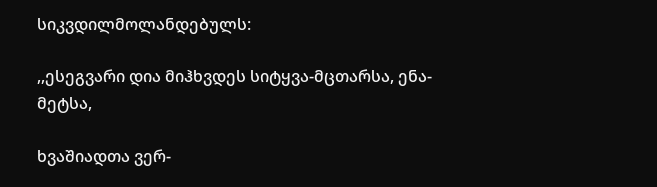სიკვდილმოლანდებულს:

,,ესეგვარი დია მიჰხვდეს სიტყვა-მცთარსა, ენა-მეტსა,

ხვაშიადთა ვერ-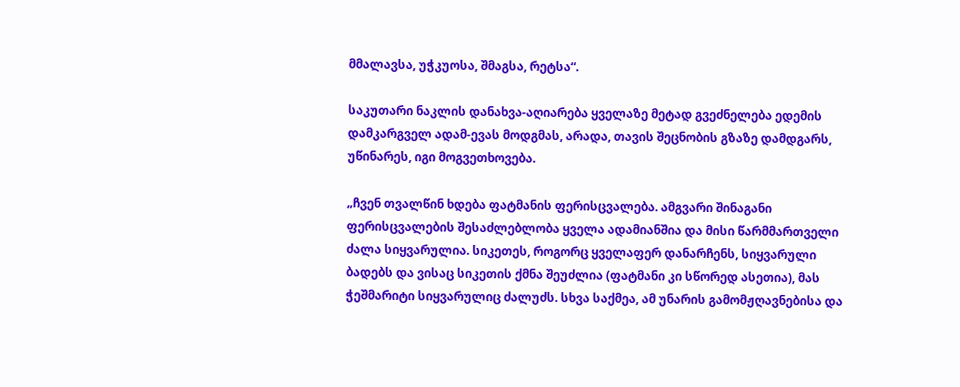მმალავსა, უჭკუოსა, შმაგსა, რეტსა“.

საკუთარი ნაკლის დანახვა-აღიარება ყველაზე მეტად გვეძნელება ედემის დამკარგველ ადამ-ევას მოდგმას, არადა, თავის შეცნობის გზაზე დამდგარს, უწინარეს, იგი მოგვეთხოვება.

„ჩვენ თვალწინ ხდება ფატმანის ფერისცვალება. ამგვარი შინაგანი ფერისცვალების შესაძლებლობა ყველა ადამიანშია და მისი წარმმართველი ძალა სიყვარულია. სიკეთეს, როგორც ყველაფერ დანარჩენს, სიყვარული ბადებს და ვისაც სიკეთის ქმნა შეუძლია (ფატმანი კი სწორედ ასეთია), მას ჭეშმარიტი სიყვარულიც ძალუძს. სხვა საქმეა, ამ უნარის გამომჟღავნებისა და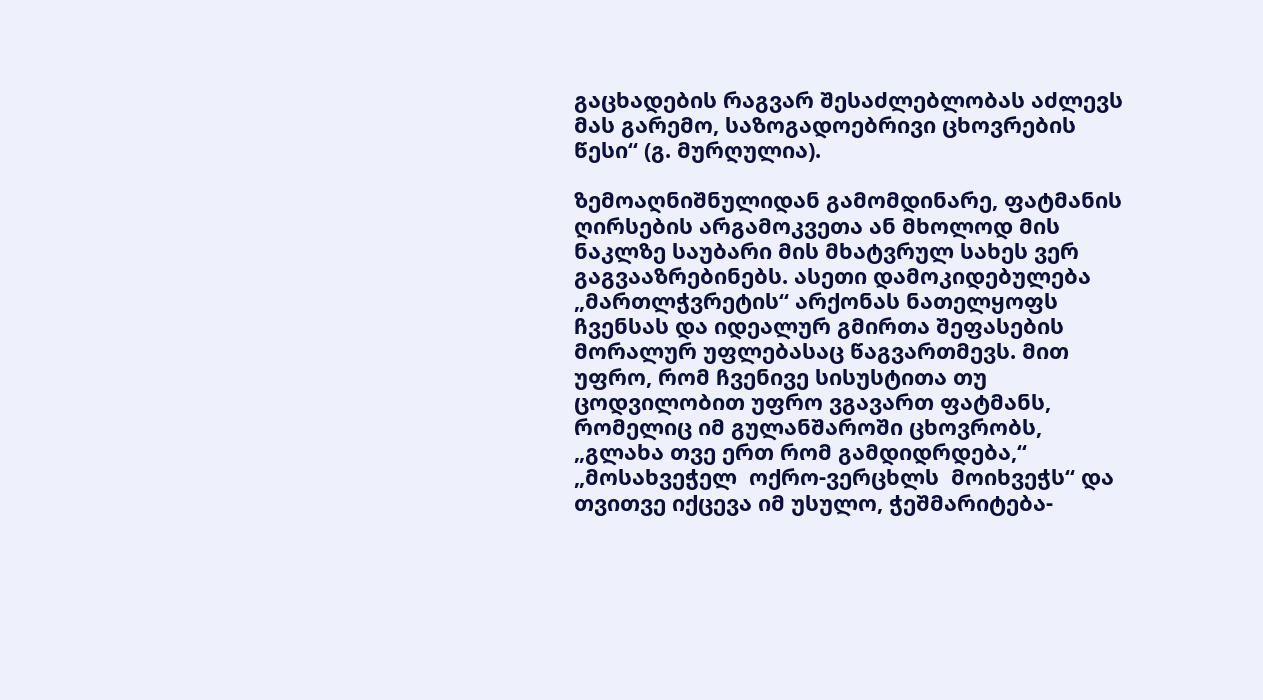გაცხადების რაგვარ შესაძლებლობას აძლევს მას გარემო, საზოგადოებრივი ცხოვრების წესი“ (გ. მურღულია).

ზემოაღნიშნულიდან გამომდინარე, ფატმანის  ღირსების არგამოკვეთა ან მხოლოდ მის ნაკლზე საუბარი მის მხატვრულ სახეს ვერ გაგვააზრებინებს. ასეთი დამოკიდებულება „მართლჭვრეტის“ არქონას ნათელყოფს ჩვენსას და იდეალურ გმირთა შეფასების მორალურ უფლებასაც წაგვართმევს. მით უფრო, რომ ჩვენივე სისუსტითა თუ ცოდვილობით უფრო ვგავართ ფატმანს, რომელიც იმ გულანშაროში ცხოვრობს, „გლახა თვე ერთ რომ გამდიდრდება,“ „მოსახვეჭელ  ოქრო-ვერცხლს  მოიხვეჭს“ და თვითვე იქცევა იმ უსულო, ჭეშმარიტება-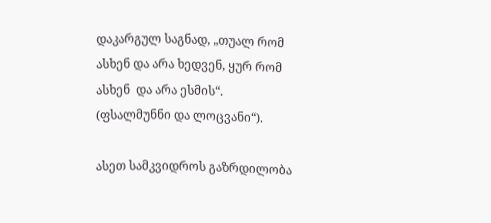დაკარგულ საგნად, „თუალ რომ ასხენ და არა ხედვენ, ყურ რომ ასხენ  და არა ესმის“. (ფსალმუნნი და ლოცვანი“).

ასეთ სამკვიდროს გაზრდილობა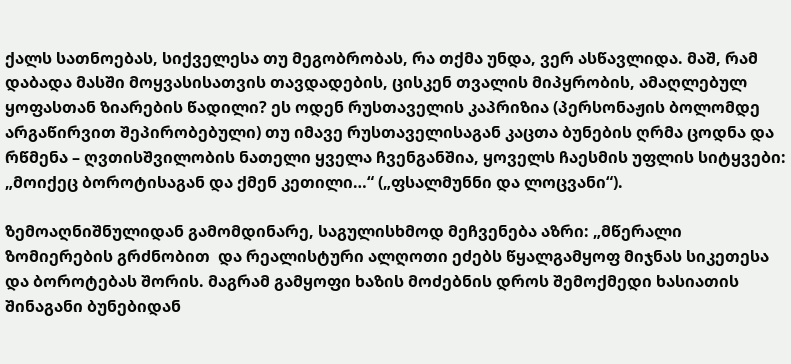ქალს სათნოებას, სიქველესა თუ მეგობრობას, რა თქმა უნდა, ვერ ასწავლიდა. მაშ, რამ დაბადა მასში მოყვასისათვის თავდადების, ცისკენ თვალის მიპყრობის, ამაღლებულ ყოფასთან ზიარების წადილი? ეს ოდენ რუსთაველის კაპრიზია (პერსონაჟის ბოლომდე არგაწირვით შეპირობებული) თუ იმავე რუსთაველისაგან კაცთა ბუნების ღრმა ცოდნა და რწმენა – ღვთისშვილობის ნათელი ყველა ჩვენგანშია, ყოველს ჩაესმის უფლის სიტყვები: „მოიქეც ბოროტისაგან და ქმენ კეთილი…“ („ფსალმუნნი და ლოცვანი“).

ზემოაღნიშნულიდან გამომდინარე, საგულისხმოდ მეჩვენება აზრი: „მწერალი ზომიერების გრძნობით  და რეალისტური ალღოთი ეძებს წყალგამყოფ მიჯნას სიკეთესა და ბოროტებას შორის. მაგრამ გამყოფი ხაზის მოძებნის დროს შემოქმედი ხასიათის შინაგანი ბუნებიდან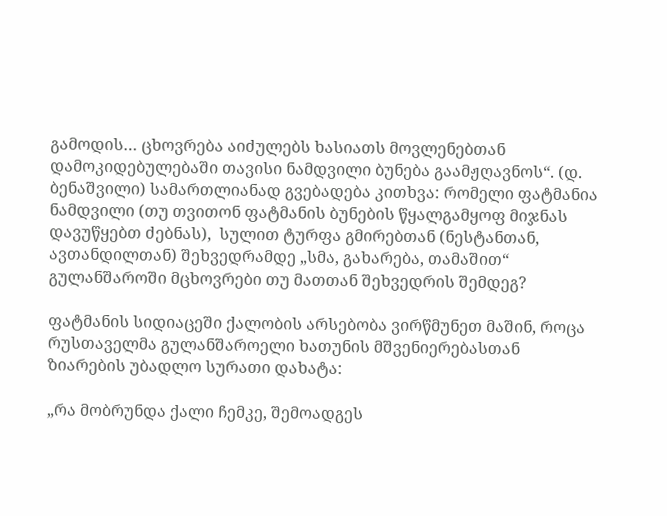გამოდის… ცხოვრება აიძულებს ხასიათს მოვლენებთან დამოკიდებულებაში თავისი ნამდვილი ბუნება გაამჟღავნოს“. (დ. ბენაშვილი) სამართლიანად გვებადება კითხვა: რომელი ფატმანია ნამდვილი (თუ თვითონ ფატმანის ბუნების წყალგამყოფ მიჯნას დავუწყებთ ძებნას),  სულით ტურფა გმირებთან (ნესტანთან, ავთანდილთან) შეხვედრამდე „სმა, გახარება, თამაშით“ გულანშაროში მცხოვრები თუ მათთან შეხვედრის შემდეგ?

ფატმანის სიდიაცეში ქალობის არსებობა ვირწმუნეთ მაშინ, როცა რუსთაველმა გულანშაროელი ხათუნის მშვენიერებასთან ზიარების უბადლო სურათი დახატა:

„რა მობრუნდა ქალი ჩემკე, შემოადგეს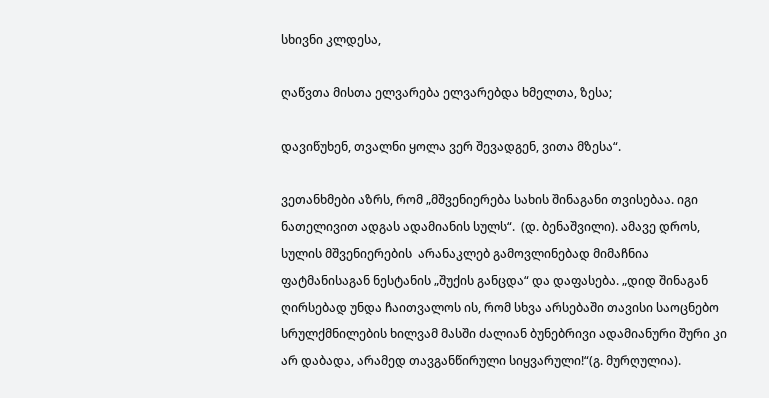სხივნი კლდესა,

ღაწვთა მისთა ელვარება ელვარებდა ხმელთა, ზესა;

დავიწუხენ, თვალნი ყოლა ვერ შევადგენ, ვითა მზესა“.

ვეთანხმები აზრს, რომ „მშვენიერება სახის შინაგანი თვისებაა. იგი ნათელივით ადგას ადამიანის სულს“.  (დ. ბენაშვილი). ამავე დროს, სულის მშვენიერების  არანაკლებ გამოვლინებად მიმაჩნია ფატმანისაგან ნესტანის „შუქის განცდა“ და დაფასება. „დიდ შინაგან ღირსებად უნდა ჩაითვალოს ის, რომ სხვა არსებაში თავისი საოცნებო სრულქმნილების ხილვამ მასში ძალიან ბუნებრივი ადამიანური შური კი არ დაბადა, არამედ თავგანწირული სიყვარული!“(გ. მურღულია).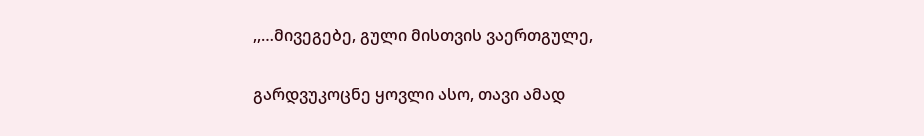,,…მივეგებე, გული მისთვის ვაერთგულე,

გარდვუკოცნე ყოვლი ასო, თავი ამად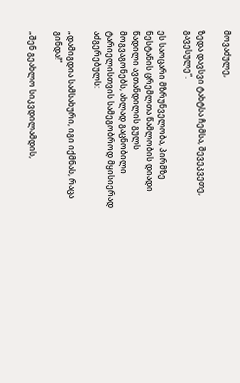მოვაძულე,

ზედა დავსვი ტახტსა ჩემსა, შევეკვეთე, გავესულე“.

ეს საოცარი მზრუნველობა, პირმზე ნესტანის ცრემლთა წამლობის დიადი წადილი ავთანდილის გულს მოგვაგონებს, ახლად გაცნობილი ტარიელისთვის სამეგობროდ მყისიერად აძგერებულს:

„დამიგდია სამსახური, იგი იქმნას, რაცა გინდა!“

„შენ გეახლო სიკვდილამდის,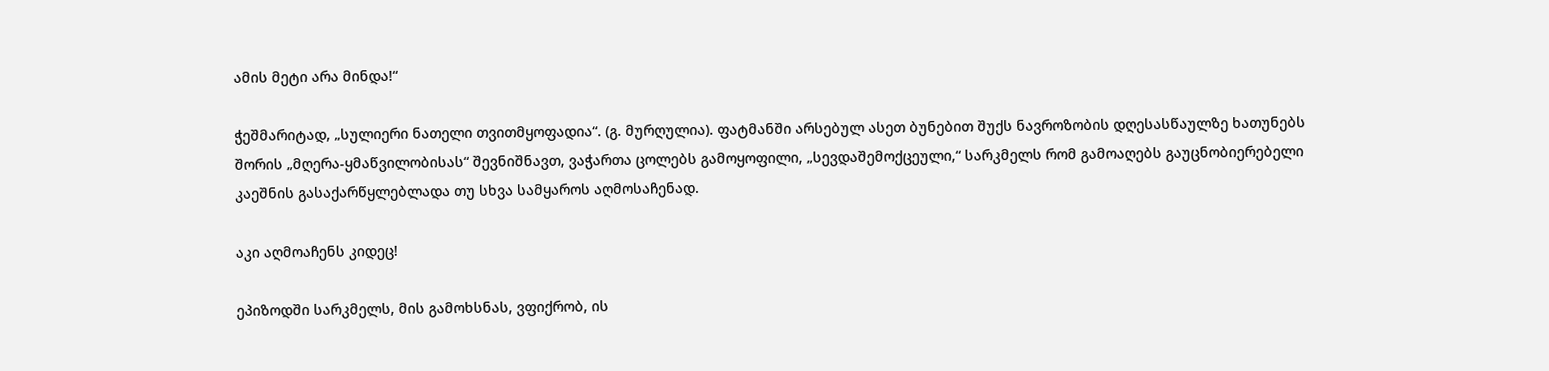ამის მეტი არა მინდა!“

ჭეშმარიტად, „სულიერი ნათელი თვითმყოფადია“. (გ. მურღულია). ფატმანში არსებულ ასეთ ბუნებით შუქს ნავროზობის დღესასწაულზე ხათუნებს შორის „მღერა-ყმაწვილობისას“ შევნიშნავთ, ვაჭართა ცოლებს გამოყოფილი, „სევდაშემოქცეული,“ სარკმელს რომ გამოაღებს გაუცნობიერებელი კაეშნის გასაქარწყლებლადა თუ სხვა სამყაროს აღმოსაჩენად.

აკი აღმოაჩენს კიდეც!

ეპიზოდში სარკმელს, მის გამოხსნას, ვფიქრობ, ის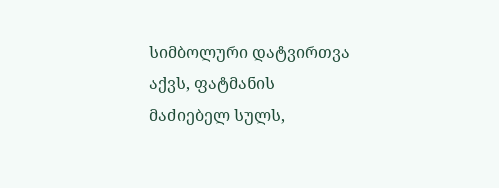სიმბოლური დატვირთვა აქვს, ფატმანის მაძიებელ სულს,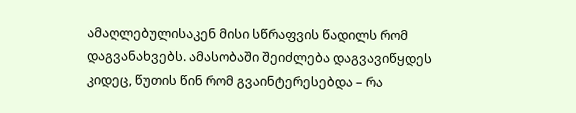ამაღლებულისაკენ მისი სწრაფვის წადილს რომ დაგვანახვებს. ამასობაში შეიძლება დაგვავიწყდეს კიდეც, წუთის წინ რომ გვაინტერესებდა – რა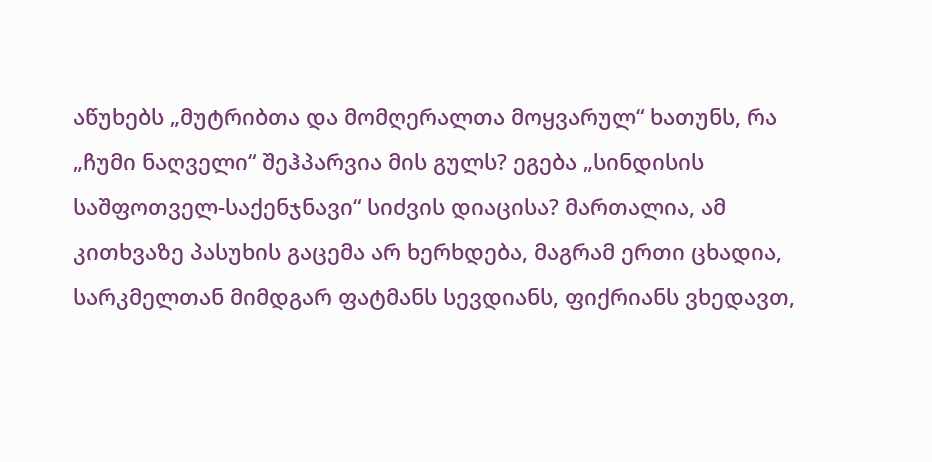აწუხებს „მუტრიბთა და მომღერალთა მოყვარულ“ ხათუნს, რა „ჩუმი ნაღველი“ შეჰპარვია მის გულს? ეგება „სინდისის საშფოთველ-საქენჯნავი“ სიძვის დიაცისა? მართალია, ამ კითხვაზე პასუხის გაცემა არ ხერხდება, მაგრამ ერთი ცხადია, სარკმელთან მიმდგარ ფატმანს სევდიანს, ფიქრიანს ვხედავთ,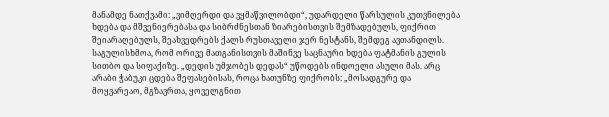მანამდე ნათქვამი: „ვიმღერდი და ვყმაწვილობდი“, უდარდელი წარსულის კუთვნილება ხდება და მშვენიერებასა და სიბრძნესთან ზიარებისთვის შემზადებულს, ფიქრით შეიარაღებულს, შეახვედრებს ქალს რუსთაველი ჯერ ნესტანს, შემდეგ ავთანდილს. საგულისხმოა, რომ ორივე მათგანისთვის მაშინვე საცნაური ხდება ფატმანის გულის სითბო და სიფაქიზე. „დედის უმჯობეს დედას“ უწოდებს ინდოელი ასული მას. არც არაბი ჭაბუკი ცდება შეფასებისას, როცა ხათუნზე ფიქრობს: „მოსადგურე და მოყვარეაო, მგზავრთა, ყოველგნით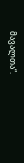მავალთა“.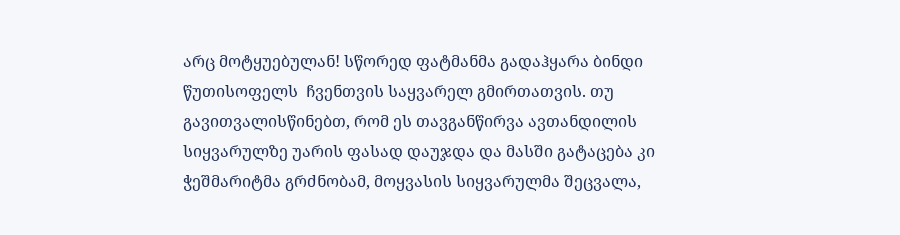არც მოტყუებულან! სწორედ ფატმანმა გადაჰყარა ბინდი წუთისოფელს  ჩვენთვის საყვარელ გმირთათვის. თუ გავითვალისწინებთ, რომ ეს თავგანწირვა ავთანდილის სიყვარულზე უარის ფასად დაუჯდა და მასში გატაცება კი ჭეშმარიტმა გრძნობამ, მოყვასის სიყვარულმა შეცვალა,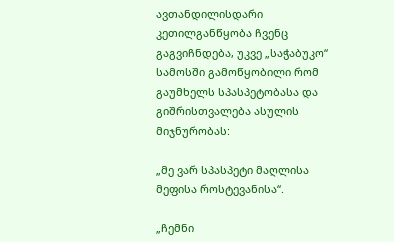ავთანდილისდარი კეთილგანწყობა ჩვენც გაგვიჩნდება, უკვე „საჭაბუკო“ სამოსში გამოწყობილი რომ გაუმხელს სპასპეტობასა და გიშრისთვალება ასულის მიჯნურობას:

„მე ვარ სპასპეტი მაღლისა მეფისა როსტევანისა“.

„ჩემნი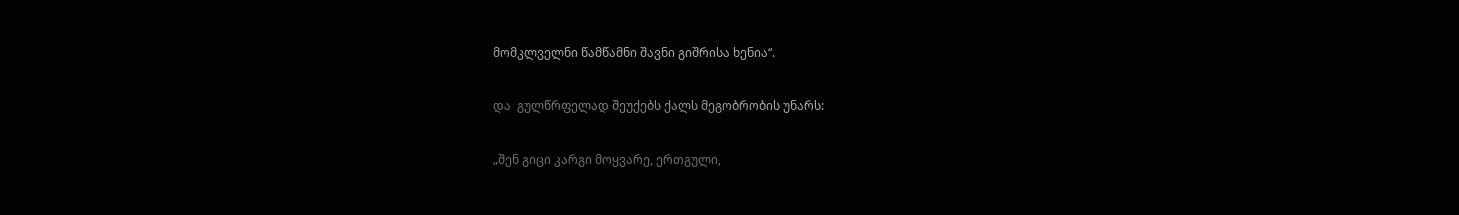მომკლველნი წამწამნი შავნი გიშრისა ხენია“.

და  გულწრფელად შეუქებს ქალს მეგობრობის უნარს:

„შენ გიცი კარგი მოყვარე, ერთგული,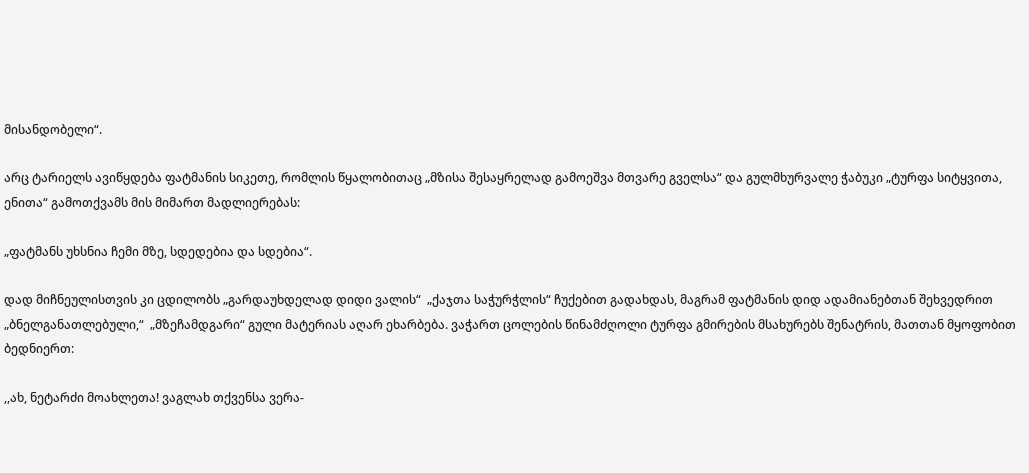მისანდობელი“.

არც ტარიელს ავიწყდება ფატმანის სიკეთე, რომლის წყალობითაც „მზისა შესაყრელად გამოეშვა მთვარე გველსა“ და გულმხურვალე ჭაბუკი „ტურფა სიტყვითა, ენითა“ გამოთქვამს მის მიმართ მადლიერებას:

„ფატმანს უხსნია ჩემი მზე, სდედებია და სდებია“.

დად მიჩნეულისთვის კი ცდილობს „გარდაუხდელად დიდი ვალის“  „ქაჯთა საჭურჭლის“ ჩუქებით გადახდას, მაგრამ ფატმანის დიდ ადამიანებთან შეხვედრით „ბნელგანათლებული,“  „მზეჩამდგარი“ გული მატერიას აღარ ეხარბება. ვაჭართ ცოლების წინამძღოლი ტურფა გმირების მსახურებს შენატრის, მათთან მყოფობით ბედნიერთ:

,,ახ, ნეტარძი მოახლეთა! ვაგლახ თქვენსა ვერა-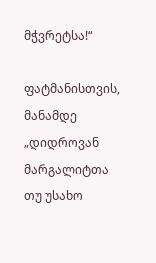მჭვრეტსა!“

ფატმანისთვის, მანამდე „დიდროვან მარგალიტთა თუ უსახო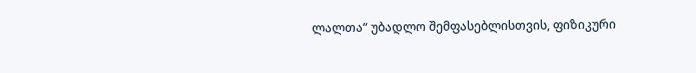ლალთა“ უბადლო შემფასებლისთვის, ფიზიკური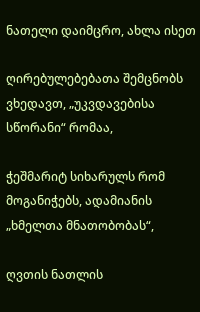ნათელი დაიმცრო, ახლა ისეთ

ღირებულებებათა შემცნობს ვხედავთ, „უკვდავებისა სწორანი“ რომაა,

ჭეშმარიტ სიხარულს რომ მოგანიჭებს, ადამიანის „ხმელთა მნათობობას“,

ღვთის ნათლის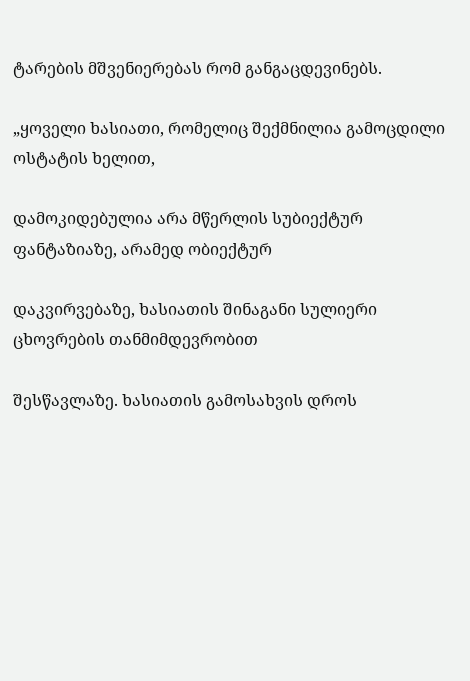ტარების მშვენიერებას რომ განგაცდევინებს.

„ყოველი ხასიათი, რომელიც შექმნილია გამოცდილი ოსტატის ხელით,

დამოკიდებულია არა მწერლის სუბიექტურ ფანტაზიაზე, არამედ ობიექტურ

დაკვირვებაზე, ხასიათის შინაგანი სულიერი ცხოვრების თანმიმდევრობით

შესწავლაზე. ხასიათის გამოსახვის დროს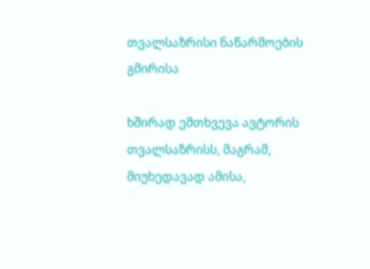თვალსაზრისი ნაწარმოების გმირისა

ხშირად ემთხვევა ავტორის თვალსაზრისს, მაგრამ, მიუხედავად ამისა,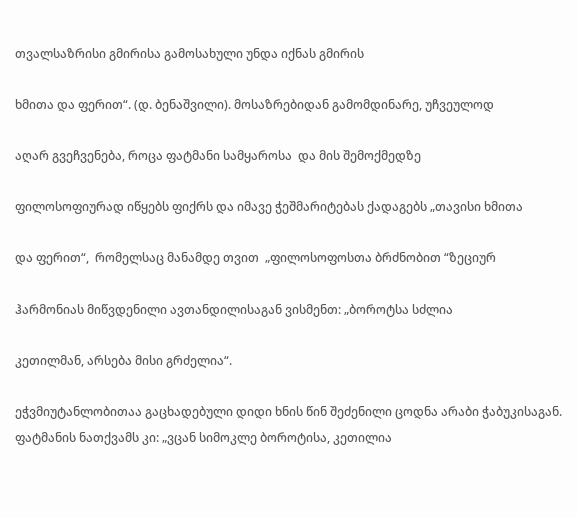თვალსაზრისი გმირისა გამოსახული უნდა იქნას გმირის

ხმითა და ფერით“. (დ. ბენაშვილი). მოსაზრებიდან გამომდინარე, უჩვეულოდ

აღარ გვეჩვენება, როცა ფატმანი სამყაროსა  და მის შემოქმედზე

ფილოსოფიურად იწყებს ფიქრს და იმავე ჭეშმარიტებას ქადაგებს „თავისი ხმითა

და ფერით“,  რომელსაც მანამდე თვით  „ფილოსოფოსთა ბრძნობით “ზეციურ

ჰარმონიას მიწვდენილი ავთანდილისაგან ვისმენთ: „ბოროტსა სძლია

კეთილმან, არსება მისი გრძელია“.

ეჭვმიუტანლობითაა გაცხადებული დიდი ხნის წინ შეძენილი ცოდნა არაბი ჭაბუკისაგან. ფატმანის ნათქვამს კი: „ვცან სიმოკლე ბოროტისა, კეთილია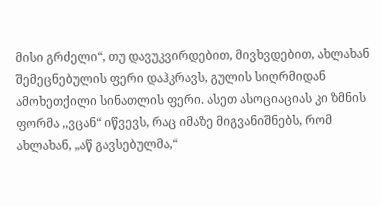მისი გრძელი“, თუ დავუკვირდებით, მივხვდებით, ახლახან შემეცნებულის ფერი დაჰკრავს, გულის სიღრმიდან ამოხეთქილი სინათლის ფერი. ასეთ ასოციაციას კი ზმნის ფორმა ,,ვცან“ იწვევს, რაც იმაზე მიგვანიშნებს, რომ ახლახან, „აწ გავსებულმა,“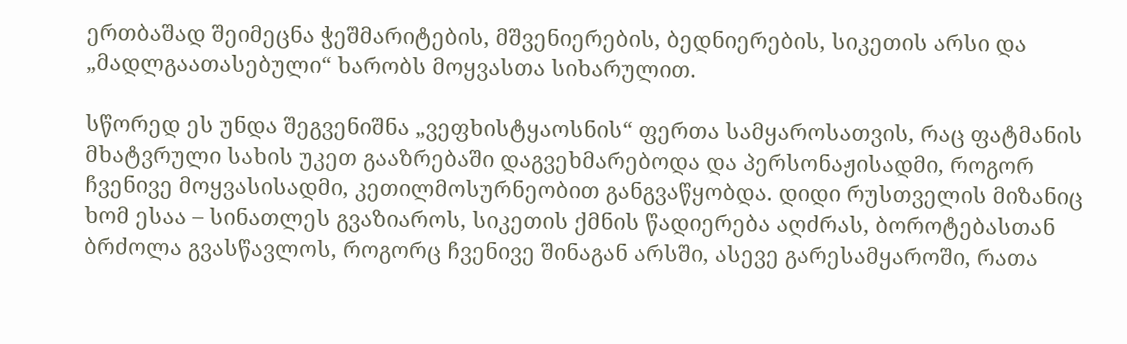ერთბაშად შეიმეცნა ჭეშმარიტების, მშვენიერების, ბედნიერების, სიკეთის არსი და „მადლგაათასებული“ ხარობს მოყვასთა სიხარულით.

სწორედ ეს უნდა შეგვენიშნა „ვეფხისტყაოსნის“ ფერთა სამყაროსათვის, რაც ფატმანის მხატვრული სახის უკეთ გააზრებაში დაგვეხმარებოდა და პერსონაჟისადმი, როგორ ჩვენივე მოყვასისადმი, კეთილმოსურნეობით განგვაწყობდა. დიდი რუსთველის მიზანიც ხომ ესაა – სინათლეს გვაზიაროს, სიკეთის ქმნის წადიერება აღძრას, ბოროტებასთან ბრძოლა გვასწავლოს, როგორც ჩვენივე შინაგან არსში, ასევე გარესამყაროში, რათა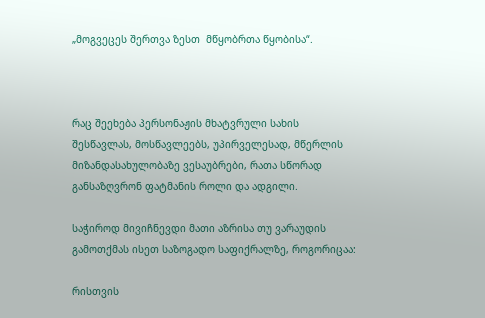„მოგვეცეს შერთვა ზესთ  მწყობრთა წყობისა“.



რაც შეეხება პერსონაჟის მხატვრული სახის შესწავლას, მოსწავლეებს, უპირველესად, მწერლის მიზანდასახულობაზე ვესაუბრები, რათა სწორად განსაზღვრონ ფატმანის როლი და ადგილი.

საჭიროდ მივიჩნევდი მათი აზრისა თუ ვარაუდის გამოთქმას ისეთ საზოგადო საფიქრალზე, როგორიცაა:

რისთვის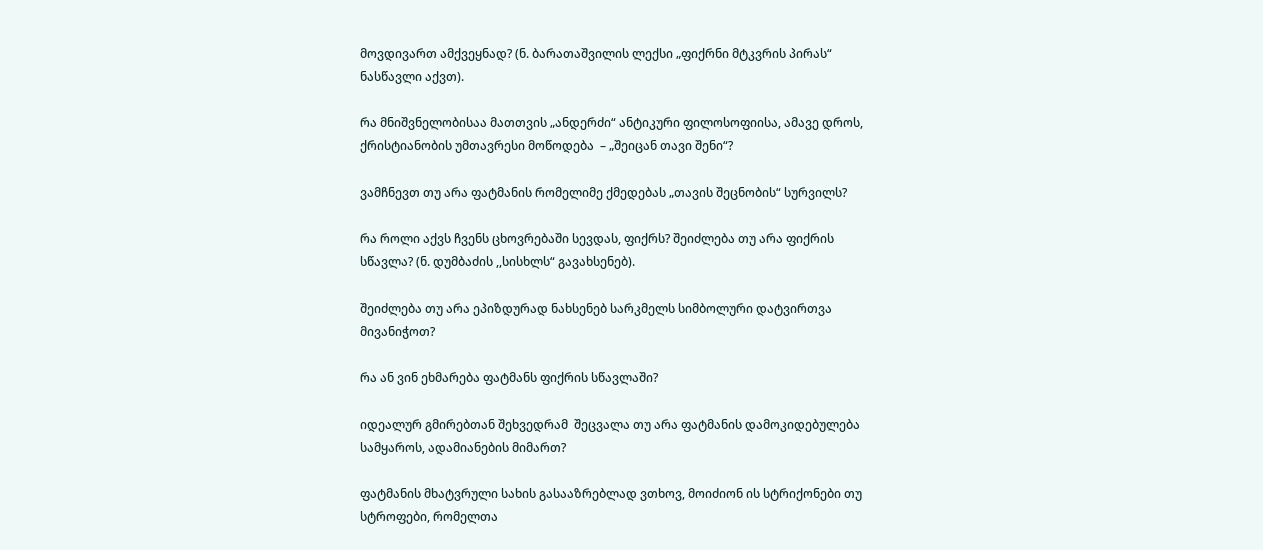მოვდივართ ამქვეყნად? (ნ. ბარათაშვილის ლექსი „ფიქრნი მტკვრის პირას“ ნასწავლი აქვთ).

რა მნიშვნელობისაა მათთვის „ანდერძი“ ანტიკური ფილოსოფიისა, ამავე დროს, ქრისტიანობის უმთავრესი მოწოდება  – „შეიცან თავი შენი“?

ვამჩნევთ თუ არა ფატმანის რომელიმე ქმედებას „თავის შეცნობის“ სურვილს?

რა როლი აქვს ჩვენს ცხოვრებაში სევდას, ფიქრს? შეიძლება თუ არა ფიქრის სწავლა? (ნ. დუმბაძის ,,სისხლს“ გავახსენებ).

შეიძლება თუ არა ეპიზდურად ნახსენებ სარკმელს სიმბოლური დატვირთვა მივანიჭოთ?

რა ან ვინ ეხმარება ფატმანს ფიქრის სწავლაში?

იდეალურ გმირებთან შეხვედრამ  შეცვალა თუ არა ფატმანის დამოკიდებულება სამყაროს, ადამიანების მიმართ?

ფატმანის მხატვრული სახის გასააზრებლად ვთხოვ, მოიძიონ ის სტრიქონები თუ სტროფები, რომელთა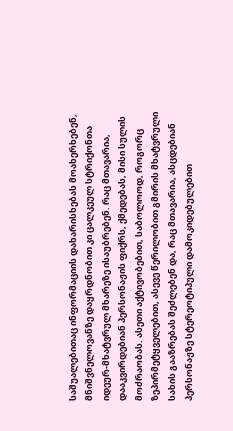საშუალებითაც ინფორმაციის დახარისხებას მოახერხებენ, მნიშვნელოვანზე დაყრდნობით კი ცალკეულ სტრიქონთა იდეურ-მხატვრულ მხარეზე ისაუბრებენ. რაც მთავარია,  დააკვირდებიან პერსონაჟის ფიქრს, ქმედებას, მისი სულის მოძრაობას. ასეთი აქტივობებით, საბოლოოდ, როგორც ზეპირმეტყველებით, ასევე წერილობით გმირის მხატვრული სახის გააზრებას შეძლებენ და, რაც მთავარია, ასცდებიან პერსონაჟზე სტერეოტიპული დამოკიდებულებით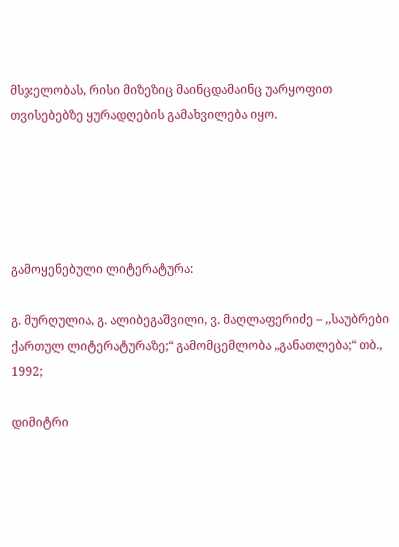მსჯელობას, რისი მიზეზიც მაინცდამაინც უარყოფით თვისებებზე ყურადღების გამახვილება იყო.





გამოყენებული ლიტერატურა:

გ. მურღულია, გ. ალიბეგაშვილი, ვ. მაღლაფერიძე – ,,საუბრები ქართულ ლიტერატურაზე;“ გამომცემლობა „განათლება;“ თბ., 1992;

დიმიტრი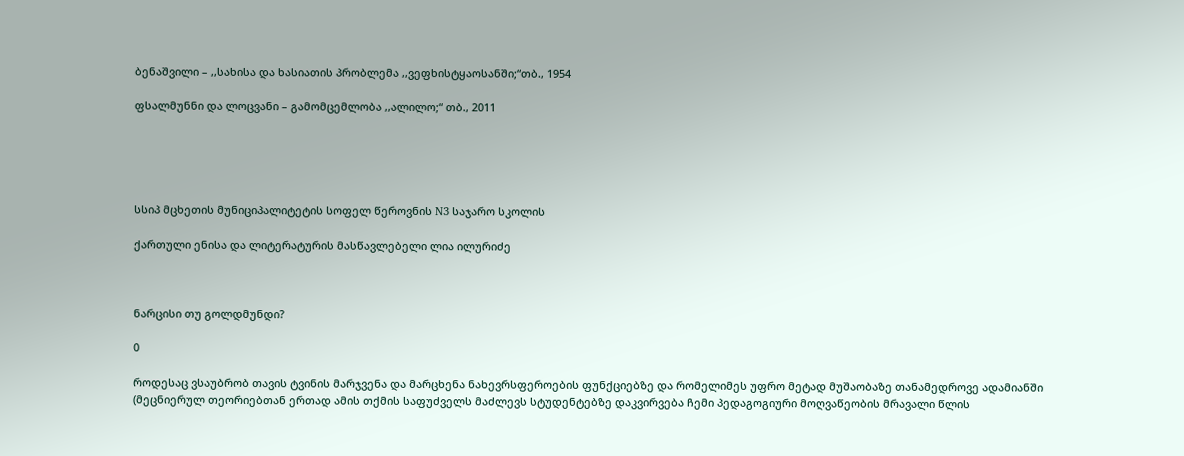ბენაშვილი – ,,სახისა და ხასიათის პრობლემა ,,ვეფხისტყაოსანში;“თბ., 1954

ფსალმუნნი და ლოცვანი – გამომცემლობა ,,ალილო;“ თბ., 2011





სსიპ მცხეთის მუნიციპალიტეტის სოფელ წეროვნის N3 საჯარო სკოლის

ქართული ენისა და ლიტერატურის მასწავლებელი ლია ილურიძე



ნარცისი თუ გოლდმუნდი?

0

როდესაც ვსაუბრობ თავის ტვინის მარჯვენა და მარცხენა ნახევრსფეროების ფუნქციებზე და რომელიმეს უფრო მეტად მუშაობაზე თანამედროვე ადამიანში (მეცნიერულ თეორიებთან ერთად ამის თქმის საფუძველს მაძლევს სტუდენტებზე დაკვირვება ჩემი პედაგოგიური მოღვაწეობის მრავალი წლის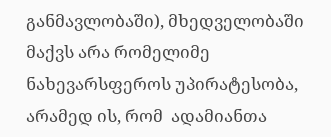განმავლობაში), მხედველობაში მაქვს არა რომელიმე ნახევარსფეროს უპირატესობა, არამედ ის, რომ  ადამიანთა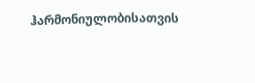ჰარმონიულობისათვის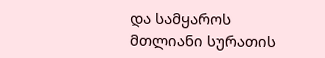და სამყაროს მთლიანი სურათის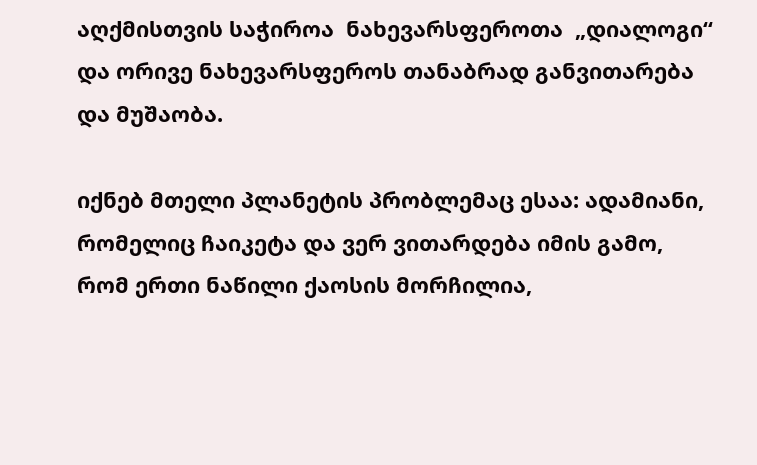აღქმისთვის საჭიროა  ნახევარსფეროთა  „დიალოგი“ და ორივე ნახევარსფეროს თანაბრად განვითარება და მუშაობა.

იქნებ მთელი პლანეტის პრობლემაც ესაა: ადამიანი, რომელიც ჩაიკეტა და ვერ ვითარდება იმის გამო, რომ ერთი ნაწილი ქაოსის მორჩილია,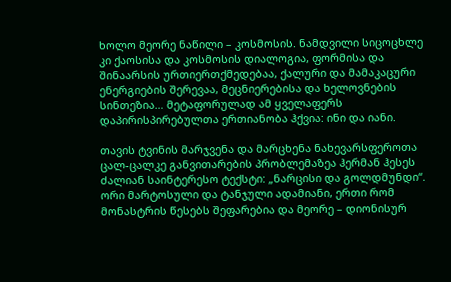ხოლო მეორე ნაწილი – კოსმოსის. ნამდვილი სიცოცხლე კი ქაოსისა და კოსმოსის დიალოგია, ფორმისა და შინაარსის ურთიერთქმედებაა, ქალური და მამაკაცური ენერგიების შერევაა, მეცნიერებისა და ხელოვნების სინთეზია… მეტაფორულად ამ ყველაფერს დაპირისპირებულთა ერთიანობა ჰქვია: ინი და იანი.

თავის ტვინის მარჯვენა და მარცხენა ნახევარსფეროთა ცალ-ცალკე განვითარების პრობლემაზეა ჰერმან ჰესეს ძალიან საინტერესო ტექსტი: „ნარცისი და გოლდმუნდი“. ორი მარტოსული და ტანჯული ადამიანი, ერთი რომ მონასტრის წესებს შეფარებია და მეორე – დიონისურ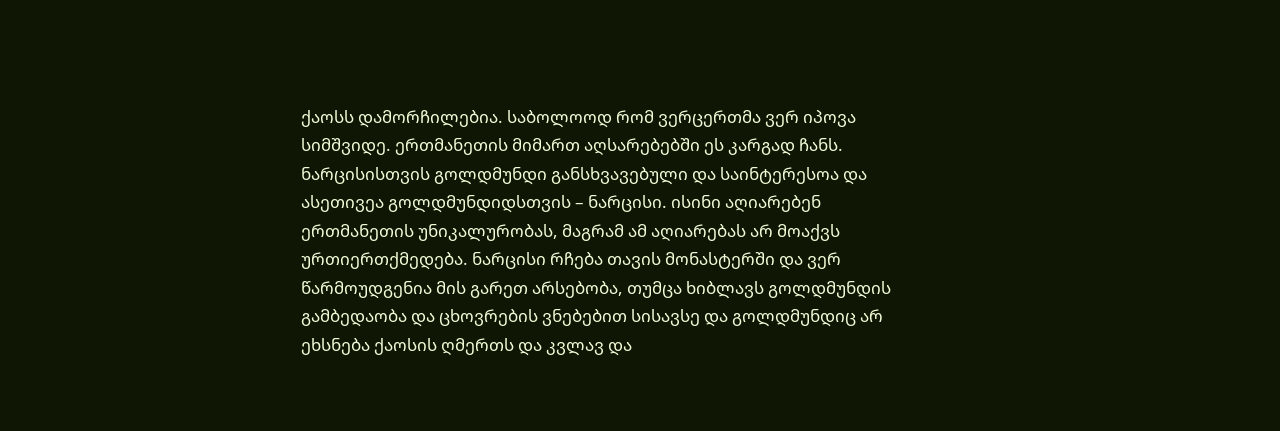ქაოსს დამორჩილებია. საბოლოოდ რომ ვერცერთმა ვერ იპოვა სიმშვიდე. ერთმანეთის მიმართ აღსარებებში ეს კარგად ჩანს. ნარცისისთვის გოლდმუნდი განსხვავებული და საინტერესოა და ასეთივეა გოლდმუნდიდსთვის – ნარცისი. ისინი აღიარებენ ერთმანეთის უნიკალურობას, მაგრამ ამ აღიარებას არ მოაქვს ურთიერთქმედება. ნარცისი რჩება თავის მონასტერში და ვერ წარმოუდგენია მის გარეთ არსებობა, თუმცა ხიბლავს გოლდმუნდის გამბედაობა და ცხოვრების ვნებებით სისავსე და გოლდმუნდიც არ ეხსნება ქაოსის ღმერთს და კვლავ და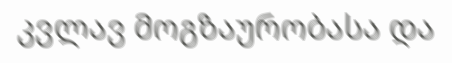კვლავ მოგზაურობასა და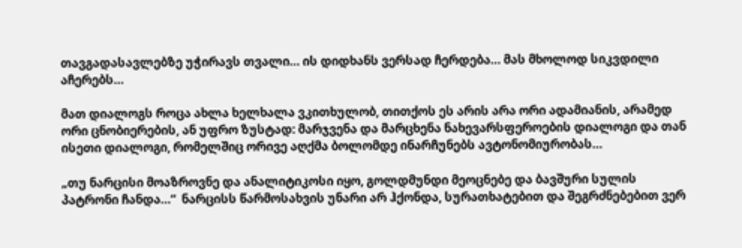თავგადასავლებზე უჭირავს თვალი… ის დიდხანს ვერსად ჩერდება… მას მხოლოდ სიკვდილი აჩერებს…

მათ დიალოგს როცა ახლა ხელხალა ვკითხულობ, თითქოს ეს არის არა ორი ადამიანის, არამედ ორი ცნობიერების, ან უფრო ზუსტად: მარჯვენა და მარცხენა ნახევარსფეროების დიალოგი და თან ისეთი დიალოგი, რომელშიც ორივე აღქმა ბოლომდე ინარჩუნებს ავტონომიურობას…

„თუ ნარცისი მოაზროვნე და ანალიტიკოსი იყო, გოლდმუნდი მეოცნებე და ბავშური სულის პატრონი ჩანდა…“  ნარცისს წარმოსახვის უნარი არ ჰქონდა, სურათხატებით და შეგრძნებებით ვერ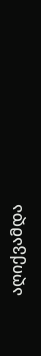აღიქვამდა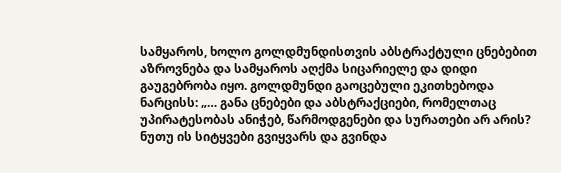სამყაროს, ხოლო გოლდმუნდისთვის აბსტრაქტული ცნებებით აზროვნება და სამყაროს აღქმა სიცარიელე და დიდი გაუგებრობა იყო. გოლდმუნდი გაოცებული ეკითხებოდა ნარცისს: „… განა ცნებები და აბსტრაქციები, რომელთაც უპირატესობას ანიჭებ, წარმოდგენები და სურათები არ არის? ნუთუ ის სიტყვები გვიყვარს და გვინდა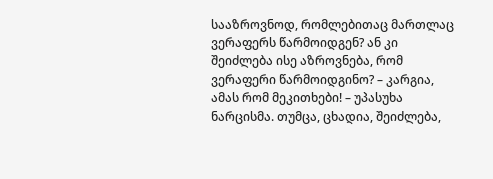სააზროვნოდ, რომლებითაც მართლაც ვერაფერს წარმოიდგენ? ან კი შეიძლება ისე აზროვნება, რომ ვერაფერი წარმოიდგინო? – კარგია, ამას რომ მეკითხები! – უპასუხა ნარცისმა. თუმცა, ცხადია, შეიძლება,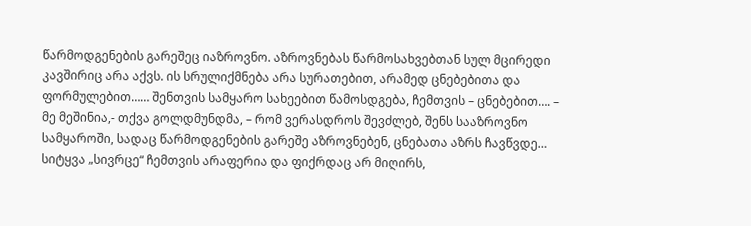წარმოდგენების გარეშეც იაზროვნო. აზროვნებას წარმოსახვებთან სულ მცირედი კავშირიც არა აქვს. ის სრულიქმნება არა სურათებით, არამედ ცნებებითა და ფორმულებით…… შენთვის სამყარო სახეებით წამოსდგება, ჩემთვის – ცნებებით…. – მე მეშინია,- თქვა გოლდმუნდმა, – რომ ვერასდროს შევძლებ, შენს სააზროვნო სამყაროში, სადაც წარმოდგენების გარეშე აზროვნებენ, ცნებათა აზრს ჩავწვდე… სიტყვა „სივრცე“ ჩემთვის არაფერია და ფიქრდაც არ მიღირს,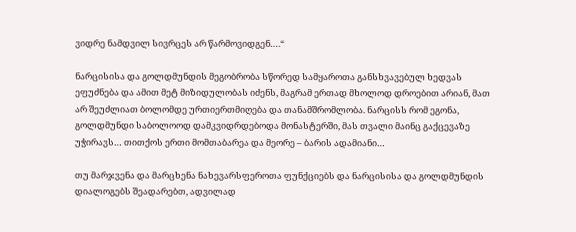ვიდრე ნამდვილ სივრცეს არ წარმოვიდგენ….“

ნარცისისა და გოლდმუნდის მეგობრობა სწორედ სამყაროთა განსხვავებულ ხედვას ეფუძნება და ამით მეტ მიზიდულობას იძენს, მაგრამ ერთად მხოლოდ დროებით არიან, მათ არ შეუძლიათ ბოლომდე ურთიერთმიღება და თანამშრომლობა. ნარცისს რომ ეგონა, გოლდმუნდი საბოლოოდ დამკვიდრდებოდა მონასტერში, მას თვალი მაინც გაქცევაზე უჭირავს… თითქოს ერთი მომთაბარეა და მეორე – ბარის ადამიანი…

თუ მარჯვენა და მარცხენა ნახევარსფეროთა ფუნქციებს და ნარცისისა და გოლდმუნდის დიალოგებს შეადარებთ, ადვილად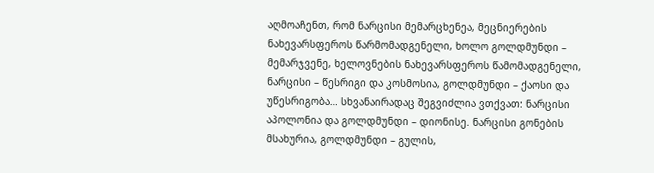აღმოაჩენთ, რომ ნარცისი მემარცხენეა, მეცნიერების ნახევარსფეროს წარმომადგენელი, ხოლო გოლდმუნდი – მემარჯვენე, ხელოვნების ნახევარსფეროს წამომადგენელი, ნარცისი – წესრიგი და კოსმოსია, გოლდმუნდი – ქაოსი და უწესრიგობა… სხვანაირადაც შეგვიძლია ვთქვათ: ნარცისი აპოლონია და გოლდმუნდი – დიონისე. ნარცისი გონების მსახურია, გოლდმუნდი – გულის,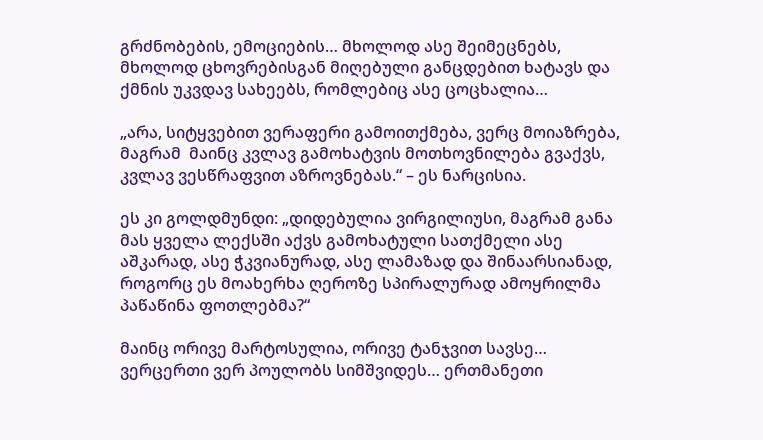გრძნობების, ემოციების… მხოლოდ ასე შეიმეცნებს, მხოლოდ ცხოვრებისგან მიღებული განცდებით ხატავს და ქმნის უკვდავ სახეებს, რომლებიც ასე ცოცხალია…

„არა, სიტყვებით ვერაფერი გამოითქმება, ვერც მოიაზრება, მაგრამ  მაინც კვლავ გამოხატვის მოთხოვნილება გვაქვს, კვლავ ვესწრაფვით აზროვნებას.“ – ეს ნარცისია.

ეს კი გოლდმუნდი: „დიდებულია ვირგილიუსი, მაგრამ განა მას ყველა ლექსში აქვს გამოხატული სათქმელი ასე აშკარად, ასე ჭკვიანურად, ასე ლამაზად და შინაარსიანად, როგორც ეს მოახერხა ღეროზე სპირალურად ამოყრილმა პაწაწინა ფოთლებმა?“

მაინც ორივე მარტოსულია, ორივე ტანჯვით სავსე… ვერცერთი ვერ პოულობს სიმშვიდეს… ერთმანეთი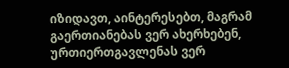იზიდავთ, აინტერესებთ, მაგრამ გაერთიანებას ვერ ახერხებენ, ურთიერთგავლენას ვერ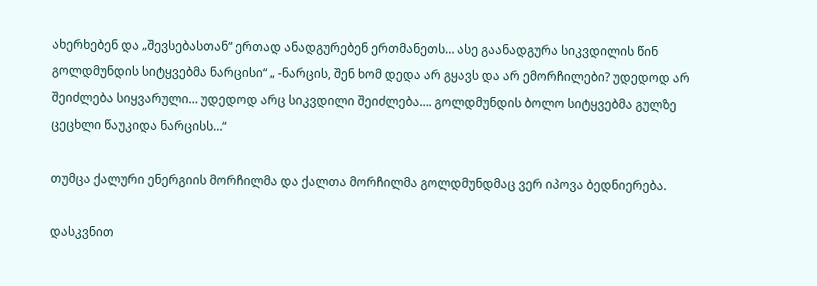ახერხებენ და „შევსებასთან“ ერთად ანადგურებენ ერთმანეთს… ასე გაანადგურა სიკვდილის წინ გოლდმუნდის სიტყვებმა ნარცისი“ „ -ნარცის, შენ ხომ დედა არ გყავს და არ ემორჩილები? უდედოდ არ შეიძლება სიყვარული… უდედოდ არც სიკვდილი შეიძლება…. გოლდმუნდის ბოლო სიტყვებმა გულზე ცეცხლი წაუკიდა ნარცისს…“

თუმცა ქალური ენერგიის მორჩილმა და ქალთა მორჩილმა გოლდმუნდმაც ვერ იპოვა ბედნიერება.

დასკვნით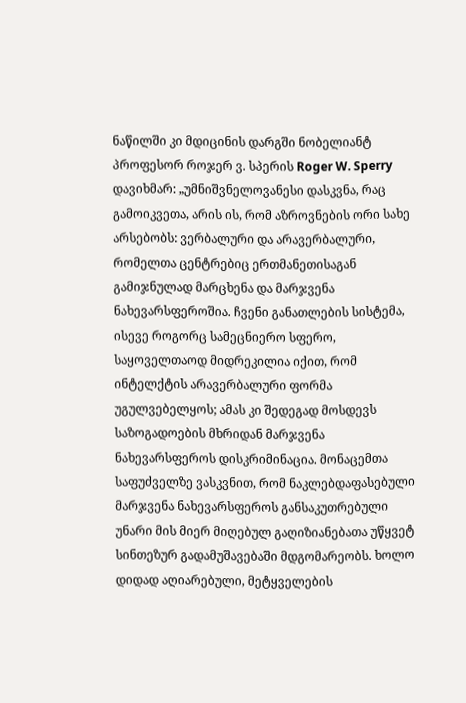ნაწილში კი მდიცინის დარგში ნობელიანტ პროფესორ როჯერ ვ. სპერის Roger W. Sperry დავიხმარ: „უმნიშვნელოვანესი დასკვნა, რაც გამოიკვეთა, არის ის, რომ აზროვნების ორი სახე არსებობს: ვერბალური და არავერბალური, რომელთა ცენტრებიც ერთმანეთისაგან გამიჯნულად მარცხენა და მარჯვენა ნახევარსფეროშია. ჩვენი განათლების სისტემა, ისევე როგორც სამეცნიერო სფერო, საყოველთაოდ მიდრეკილია იქით, რომ ინტელქტის არავერბალური ფორმა უგულვებელყოს; ამას კი შედეგად მოსდევს საზოგადოების მხრიდან მარჯვენა ნახევარსფეროს დისკრიმინაცია. მონაცემთა საფუძველზე ვასკვნით, რომ ნაკლებდაფასებული მარჯვენა ნახევარსფეროს განსაკუთრებული უნარი მის მიერ მიღებულ გაღიზიანებათა უწყვეტ სინთეზურ გადამუშავებაში მდგომარეობს. ხოლო დიდად აღიარებული, მეტყველების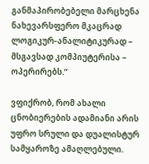განმაპირობებელი მარცხენა ნახევარსფერო მკაცრად ლოგიკურ-ანალიტიკურად – მსგავსად კომპიუტერისა – ოპერირებს.”

ვფიქრობ, რომ ახალი ცნობიერების ადამიანი არის უფრო სრული და დუალისტურ სამყაროზე ამაღლებული.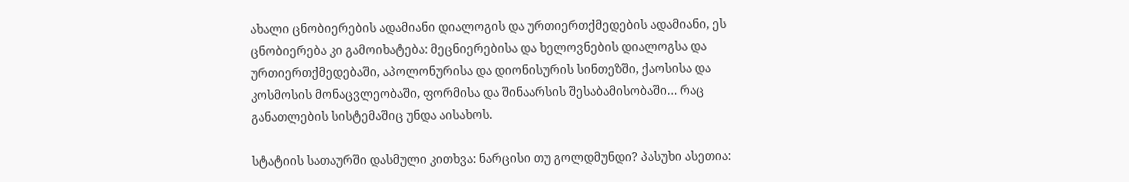ახალი ცნობიერების ადამიანი დიალოგის და ურთიერთქმედების ადამიანი, ეს ცნობიერება კი გამოიხატება: მეცნიერებისა და ხელოვნების დიალოგსა და ურთიერთქმედებაში, აპოლონურისა და დიონისურის სინთეზში, ქაოსისა და კოსმოსის მონაცვლეობაში, ფორმისა და შინაარსის შესაბამისობაში… რაც განათლების სისტემაშიც უნდა აისახოს.

სტატიის სათაურში დასმული კითხვა: ნარცისი თუ გოლდმუნდი? პასუხი ასეთია: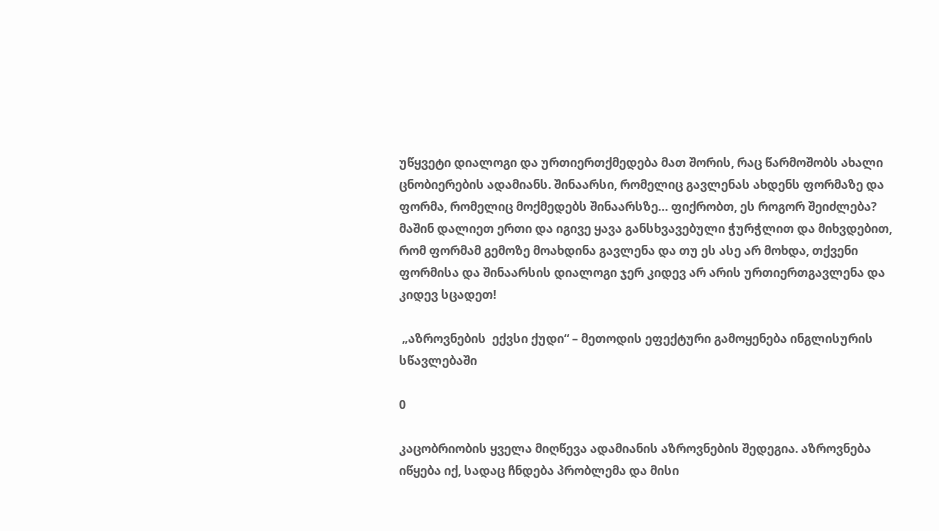უწყვეტი დიალოგი და ურთიერთქმედება მათ შორის, რაც წარმოშობს ახალი ცნობიერების ადამიანს. შინაარსი, რომელიც გავლენას ახდენს ფორმაზე და ფორმა, რომელიც მოქმედებს შინაარსზე… ფიქრობთ, ეს როგორ შეიძლება? მაშინ დალიეთ ერთი და იგივე ყავა განსხვავებული ჭურჭლით და მიხვდებით, რომ ფორმამ გემოზე მოახდინა გავლენა და თუ ეს ასე არ მოხდა, თქვენი ფორმისა და შინაარსის დიალოგი ჯერ კიდევ არ არის ურთიერთგავლენა და კიდევ სცადეთ!

 „აზროვნების  ექვსი ქუდი“ – მეთოდის ეფექტური გამოყენება ინგლისურის სწავლებაში

0

კაცობრიობის ყველა მიღწევა ადამიანის აზროვნების შედეგია. აზროვნება იწყება იქ, სადაც ჩნდება პრობლემა და მისი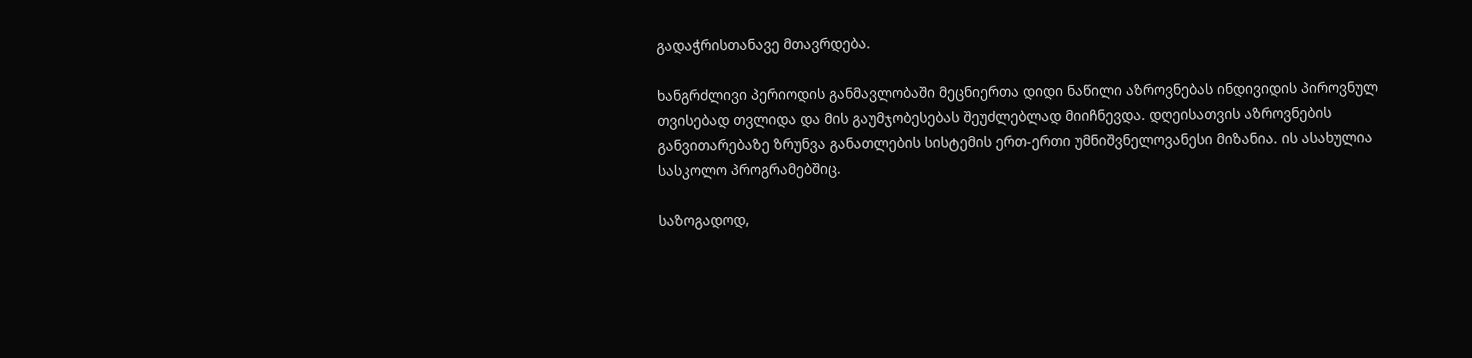გადაჭრისთანავე მთავრდება.

ხანგრძლივი პერიოდის განმავლობაში მეცნიერთა დიდი ნაწილი აზროვნებას ინდივიდის პიროვნულ თვისებად თვლიდა და მის გაუმჯობესებას შეუძლებლად მიიჩნევდა. დღეისათვის აზროვნების განვითარებაზე ზრუნვა განათლების სისტემის ერთ-ერთი უმნიშვნელოვანესი მიზანია. ის ასახულია სასკოლო პროგრამებშიც.

საზოგადოდ,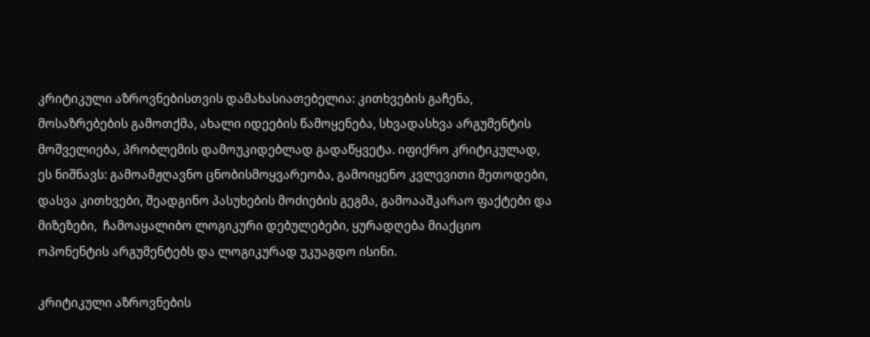კრიტიკული აზროვნებისთვის დამახასიათებელია: კითხვების გაჩენა, მოსაზრებების გამოთქმა, ახალი იდეების წამოყენება, სხვადასხვა არგუმენტის მოშველიება, პრობლემის დამოუკიდებლად გადაწყვეტა. იფიქრო კრიტიკულად, ეს ნიშნავს: გამოამჟღავნო ცნობისმოყვარეობა, გამოიყენო კვლევითი მეთოდები, დასვა კითხვები, შეადგინო პასუხების მოძიების გეგმა, გამოააშკარაო ფაქტები და მიზეზები,  ჩამოაყალიბო ლოგიკური დებულებები, ყურადღება მიაქციო ოპონენტის არგუმენტებს და ლოგიკურად უკუაგდო ისინი.

კრიტიკული აზროვნების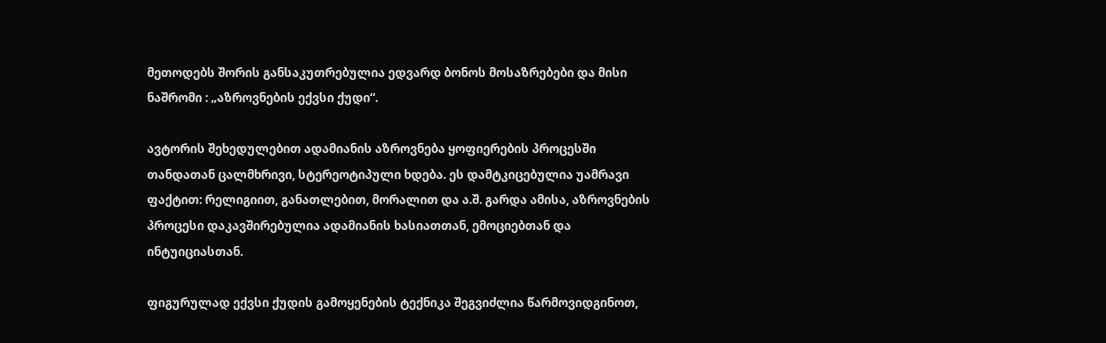მეთოდებს შორის განსაკუთრებულია ედვარდ ბონოს მოსაზრებები და მისი ნაშრომი : „აზროვნების ექვსი ქუდი“.

ავტორის შეხედულებით ადამიანის აზროვნება ყოფიერების პროცესში თანდათან ცალმხრივი, სტერეოტიპული ხდება. ეს დამტკიცებულია უამრავი ფაქტით: რელიგიით, განათლებით, მორალით და ა.შ. გარდა ამისა, აზროვნების პროცესი დაკავშირებულია ადამიანის ხასიათთან, ემოციებთან და ინტუიციასთან.

ფიგურულად ექვსი ქუდის გამოყენების ტექნიკა შეგვიძლია წარმოვიდგინოთ,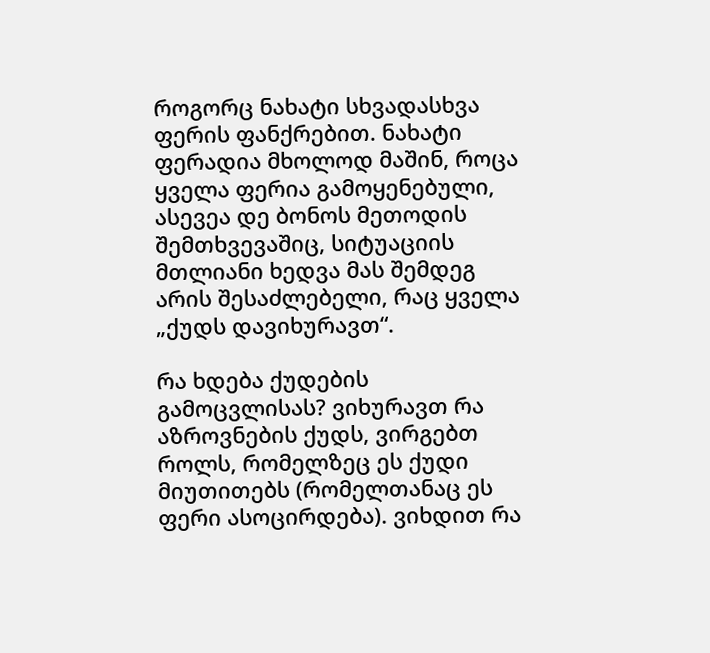როგორც ნახატი სხვადასხვა ფერის ფანქრებით. ნახატი ფერადია მხოლოდ მაშინ, როცა ყველა ფერია გამოყენებული, ასევეა დე ბონოს მეთოდის შემთხვევაშიც, სიტუაციის მთლიანი ხედვა მას შემდეგ არის შესაძლებელი, რაც ყველა „ქუდს დავიხურავთ“.

რა ხდება ქუდების გამოცვლისას? ვიხურავთ რა აზროვნების ქუდს, ვირგებთ როლს, რომელზეც ეს ქუდი მიუთითებს (რომელთანაც ეს ფერი ასოცირდება). ვიხდით რა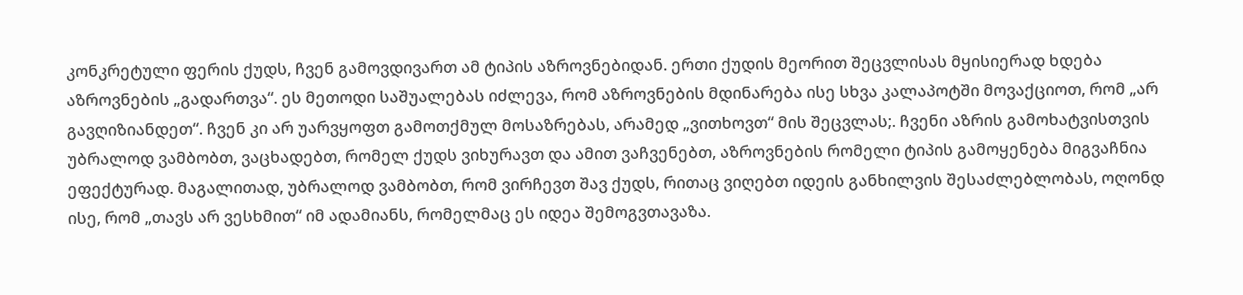კონკრეტული ფერის ქუდს, ჩვენ გამოვდივართ ამ ტიპის აზროვნებიდან. ერთი ქუდის მეორით შეცვლისას მყისიერად ხდება აზროვნების „გადართვა“. ეს მეთოდი საშუალებას იძლევა, რომ აზროვნების მდინარება ისე სხვა კალაპოტში მოვაქციოთ, რომ „არ გავღიზიანდეთ“. ჩვენ კი არ უარვყოფთ გამოთქმულ მოსაზრებას, არამედ „ვითხოვთ“ მის შეცვლას;. ჩვენი აზრის გამოხატვისთვის უბრალოდ ვამბობთ, ვაცხადებთ, რომელ ქუდს ვიხურავთ და ამით ვაჩვენებთ, აზროვნების რომელი ტიპის გამოყენება მიგვაჩნია ეფექტურად. მაგალითად, უბრალოდ ვამბობთ, რომ ვირჩევთ შავ ქუდს, რითაც ვიღებთ იდეის განხილვის შესაძლებლობას, ოღონდ ისე, რომ „თავს არ ვესხმით“ იმ ადამიანს, რომელმაც ეს იდეა შემოგვთავაზა.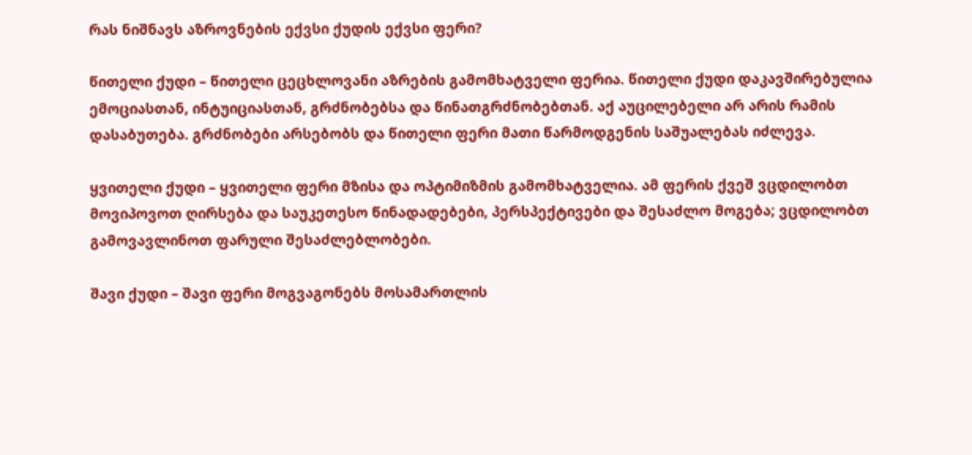რას ნიშნავს აზროვნების ექვსი ქუდის ექვსი ფერი?

წითელი ქუდი – წითელი ცეცხლოვანი აზრების გამომხატველი ფერია. წითელი ქუდი დაკავშირებულია ემოციასთან, ინტუიციასთან, გრძნობებსა და წინათგრძნობებთან. აქ აუცილებელი არ არის რამის დასაბუთება. გრძნობები არსებობს და წითელი ფერი მათი წარმოდგენის საშუალებას იძლევა.

ყვითელი ქუდი – ყვითელი ფერი მზისა და ოპტიმიზმის გამომხატველია. ამ ფერის ქვეშ ვცდილობთ მოვიპოვოთ ღირსება და საუკეთესო წინადადებები, პერსპექტივები და შესაძლო მოგება; ვცდილობთ გამოვავლინოთ ფარული შესაძლებლობები.

შავი ქუდი – შავი ფერი მოგვაგონებს მოსამართლის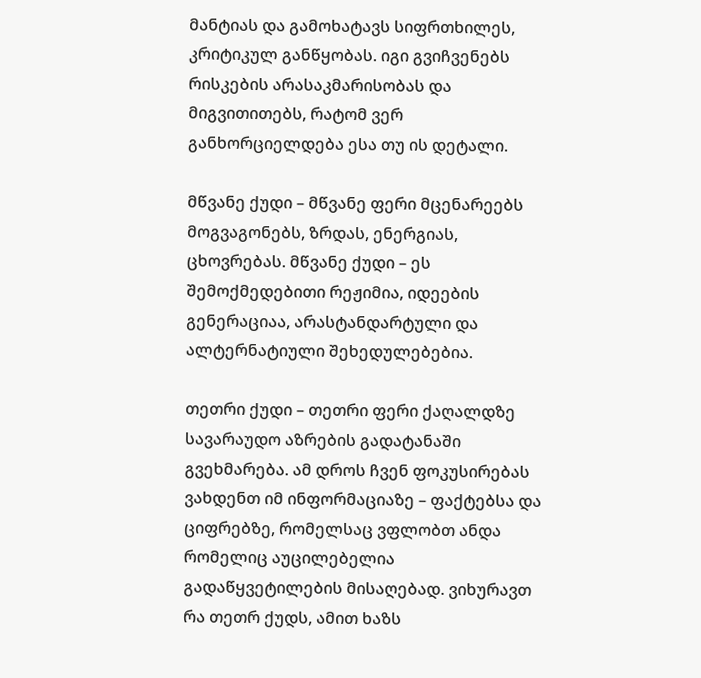მანტიას და გამოხატავს სიფრთხილეს, კრიტიკულ განწყობას. იგი გვიჩვენებს რისკების არასაკმარისობას და მიგვითითებს, რატომ ვერ განხორციელდება ესა თუ ის დეტალი.

მწვანე ქუდი – მწვანე ფერი მცენარეებს მოგვაგონებს, ზრდას, ენერგიას, ცხოვრებას. მწვანე ქუდი – ეს შემოქმედებითი რეჟიმია, იდეების გენერაციაა, არასტანდარტული და ალტერნატიული შეხედულებებია.

თეთრი ქუდი – თეთრი ფერი ქაღალდზე სავარაუდო აზრების გადატანაში გვეხმარება. ამ დროს ჩვენ ფოკუსირებას ვახდენთ იმ ინფორმაციაზე – ფაქტებსა და ციფრებზე, რომელსაც ვფლობთ ანდა რომელიც აუცილებელია გადაწყვეტილების მისაღებად. ვიხურავთ რა თეთრ ქუდს, ამით ხაზს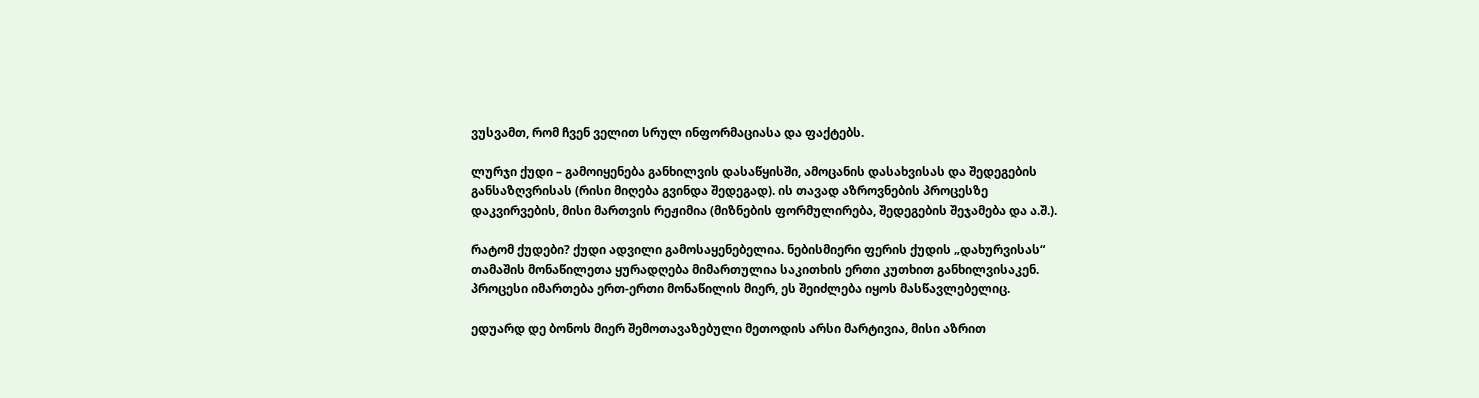ვუსვამთ, რომ ჩვენ ველით სრულ ინფორმაციასა და ფაქტებს.

ლურჯი ქუდი – გამოიყენება განხილვის დასაწყისში, ამოცანის დასახვისას და შედეგების განსაზღვრისას (რისი მიღება გვინდა შედეგად). ის თავად აზროვნების პროცესზე დაკვირვების, მისი მართვის რეჟიმია (მიზნების ფორმულირება, შედეგების შეჯამება და ა.შ.).

რატომ ქუდები? ქუდი ადვილი გამოსაყენებელია. ნებისმიერი ფერის ქუდის „დახურვისას“ თამაშის მონაწილეთა ყურადღება მიმართულია საკითხის ერთი კუთხით განხილვისაკენ. პროცესი იმართება ერთ-ერთი მონაწილის მიერ, ეს შეიძლება იყოს მასწავლებელიც.

ედუარდ დე ბონოს მიერ შემოთავაზებული მეთოდის არსი მარტივია, მისი აზრით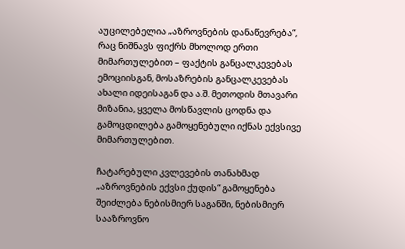აუცილებელია „აზროვნების დანაწევრება“, რაც ნიშნავს ფიქრს მხოლოდ ერთი მიმართულებით – ფაქტის განცალკევებას ემოციისგან, მოსაზრების განცალკევებას ახალი იდეისაგან და ა.შ. მეთოდის მთავარი მიზანია, ყველა მოსწავლის ცოდნა და გამოცდილება გამოყენებული იქნას ექვსივე მიმართულებით.

ჩატარებული კვლევების თანახმად „აზროვნების ექვსი ქუდის“ გამოყენება შეიძლება ნებისმიერ საგანში, ნებისმიერ სააზროვნო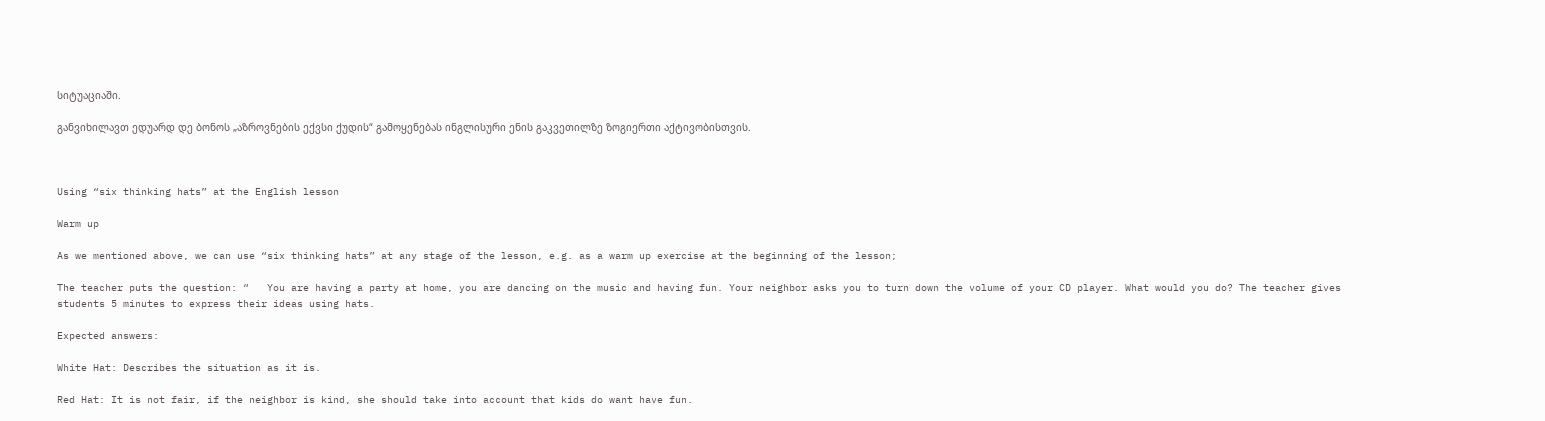სიტუაციაში.

განვიხილავთ ედუარდ დე ბონოს „აზროვნების ექვსი ქუდის“ გამოყენებას ინგლისური ენის გაკვეთილზე ზოგიერთი აქტივობისთვის.



Using “six thinking hats” at the English lesson

Warm up

As we mentioned above, we can use “six thinking hats” at any stage of the lesson, e.g. as a warm up exercise at the beginning of the lesson;

The teacher puts the question: “   You are having a party at home, you are dancing on the music and having fun. Your neighbor asks you to turn down the volume of your CD player. What would you do? The teacher gives students 5 minutes to express their ideas using hats.

Expected answers:

White Hat: Describes the situation as it is.

Red Hat: It is not fair, if the neighbor is kind, she should take into account that kids do want have fun.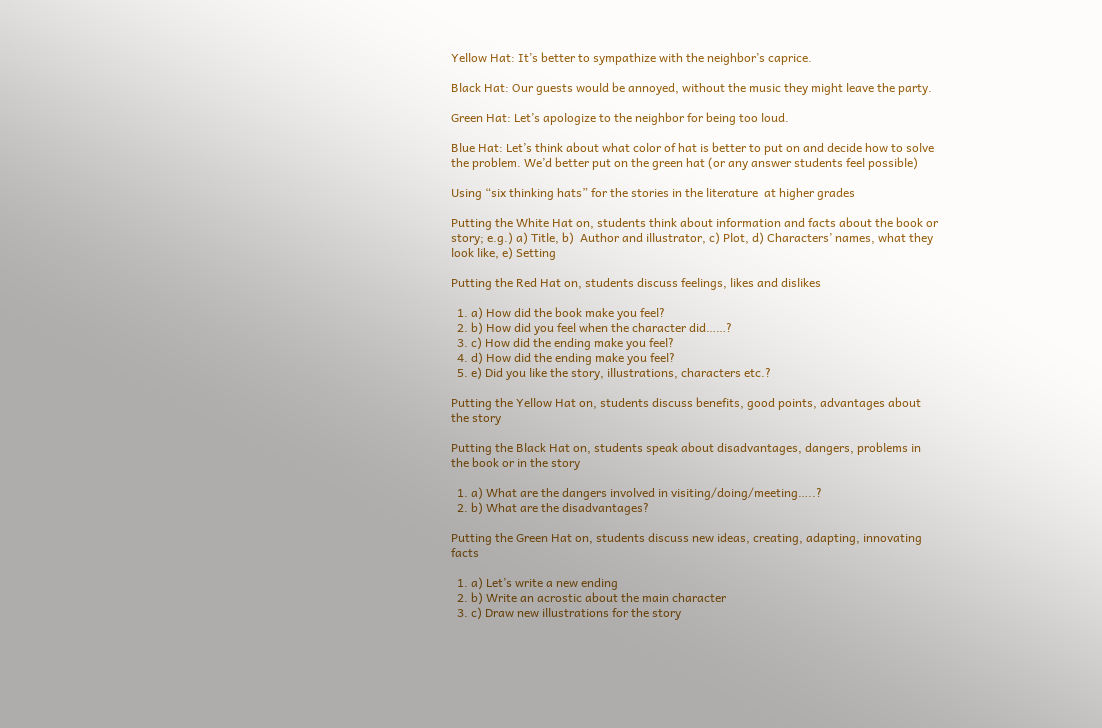Yellow Hat: It’s better to sympathize with the neighbor’s caprice.

Black Hat: Our guests would be annoyed, without the music they might leave the party.

Green Hat: Let’s apologize to the neighbor for being too loud.

Blue Hat: Let’s think about what color of hat is better to put on and decide how to solve the problem. We’d better put on the green hat (or any answer students feel possible)

Using “six thinking hats” for the stories in the literature  at higher grades

Putting the White Hat on, students think about information and facts about the book or story; e.g.) a) Title, b)  Author and illustrator, c) Plot, d) Characters’ names, what they look like, e) Setting

Putting the Red Hat on, students discuss feelings, likes and dislikes

  1. a) How did the book make you feel?
  2. b) How did you feel when the character did……?
  3. c) How did the ending make you feel?
  4. d) How did the ending make you feel?
  5. e) Did you like the story, illustrations, characters etc.?

Putting the Yellow Hat on, students discuss benefits, good points, advantages about the story

Putting the Black Hat on, students speak about disadvantages, dangers, problems in the book or in the story

  1. a) What are the dangers involved in visiting/doing/meeting…..?
  2. b) What are the disadvantages?

Putting the Green Hat on, students discuss new ideas, creating, adapting, innovating facts

  1. a) Let’s write a new ending
  2. b) Write an acrostic about the main character
  3. c) Draw new illustrations for the story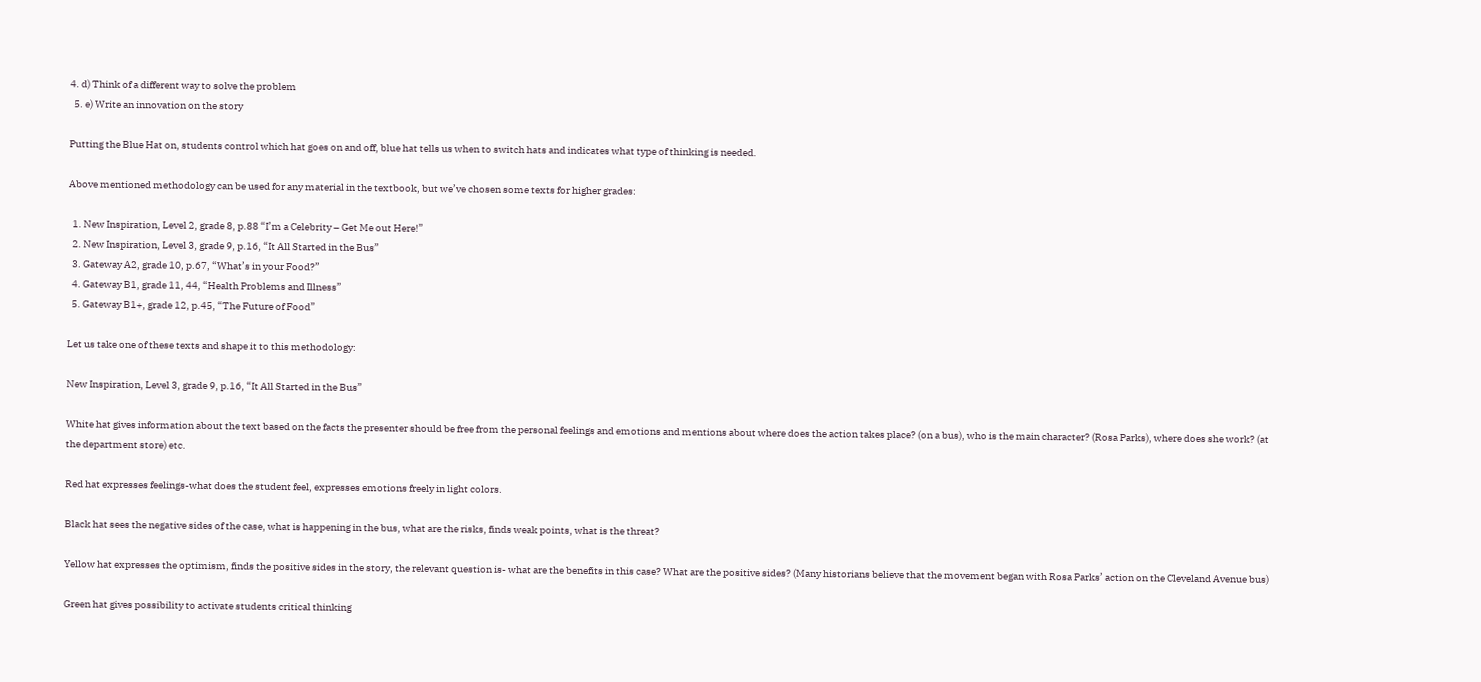4. d) Think of a different way to solve the problem
  5. e) Write an innovation on the story

Putting the Blue Hat on, students control which hat goes on and off, blue hat tells us when to switch hats and indicates what type of thinking is needed.

Above mentioned methodology can be used for any material in the textbook, but we’ve chosen some texts for higher grades:

  1. New Inspiration, Level 2, grade 8, p.88 “I’m a Celebrity – Get Me out Here!”
  2. New Inspiration, Level 3, grade 9, p.16, “It All Started in the Bus”
  3. Gateway A2, grade 10, p.67, “What’s in your Food?”
  4. Gateway B1, grade 11, 44, “Health Problems and Illness”
  5. Gateway B1+, grade 12, p.45, “The Future of Food”

Let us take one of these texts and shape it to this methodology:

New Inspiration, Level 3, grade 9, p.16, “It All Started in the Bus”

White hat gives information about the text based on the facts the presenter should be free from the personal feelings and emotions and mentions about where does the action takes place? (on a bus), who is the main character? (Rosa Parks), where does she work? (at the department store) etc.

Red hat expresses feelings-what does the student feel, expresses emotions freely in light colors.

Black hat sees the negative sides of the case, what is happening in the bus, what are the risks, finds weak points, what is the threat?

Yellow hat expresses the optimism, finds the positive sides in the story, the relevant question is- what are the benefits in this case? What are the positive sides? (Many historians believe that the movement began with Rosa Parks’ action on the Cleveland Avenue bus)

Green hat gives possibility to activate students critical thinking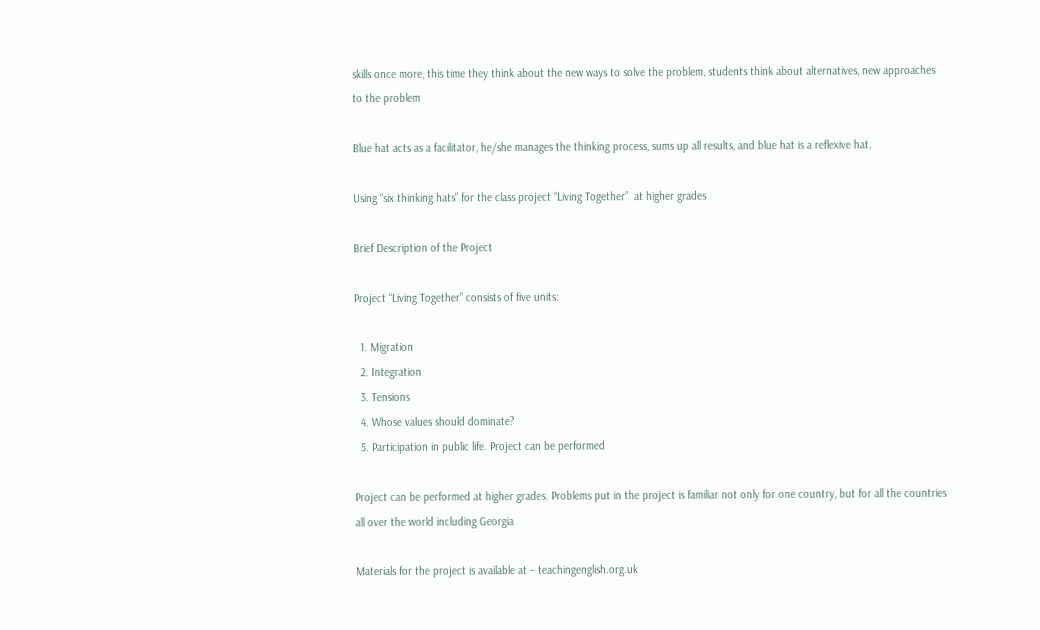skills once more, this time they think about the new ways to solve the problem, students think about alternatives, new approaches to the problem

Blue hat acts as a facilitator, he/she manages the thinking process, sums up all results, and blue hat is a reflexive hat.

Using “six thinking hats” for the class project “Living Together”  at higher grades

Brief Description of the Project

Project “Living Together” consists of five units:

  1. Migration
  2. Integration
  3. Tensions
  4. Whose values should dominate?
  5. Participation in public life. Project can be performed

Project can be performed at higher grades. Problems put in the project is familiar not only for one country, but for all the countries all over the world including Georgia

Materials for the project is available at – teachingenglish.org.uk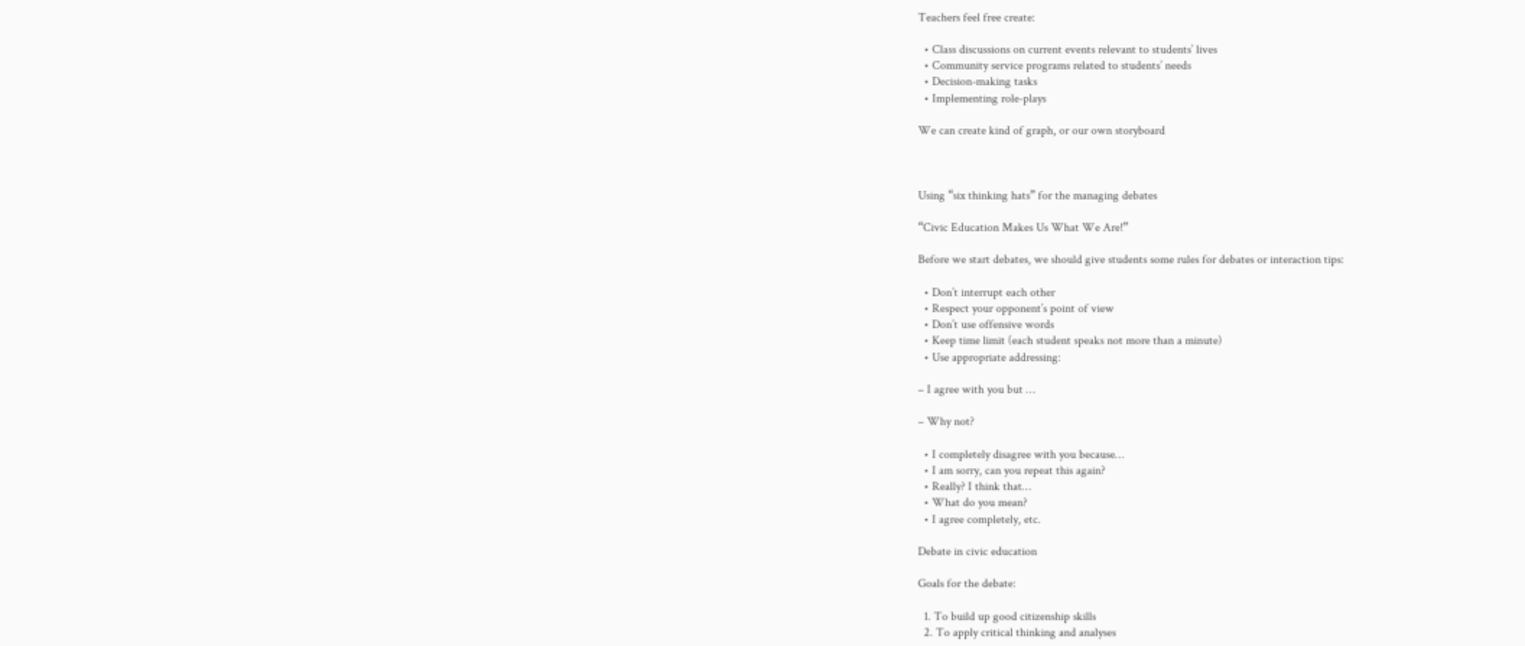Teachers feel free create:

  • Class discussions on current events relevant to students’ lives
  • Community service programs related to students’ needs
  • Decision-making tasks
  • Implementing role-plays

We can create kind of graph, or our own storyboard



Using “six thinking hats” for the managing debates

“Civic Education Makes Us What We Are!”

Before we start debates, we should give students some rules for debates or interaction tips:

  • Don’t interrupt each other
  • Respect your opponent’s point of view
  • Don’t use offensive words
  • Keep time limit (each student speaks not more than a minute)
  • Use appropriate addressing:

– I agree with you but …

– Why not?

  • I completely disagree with you because…
  • I am sorry, can you repeat this again?
  • Really? I think that…
  • What do you mean?
  • I agree completely, etc.

Debate in civic education

Goals for the debate:

  1. To build up good citizenship skills
  2. To apply critical thinking and analyses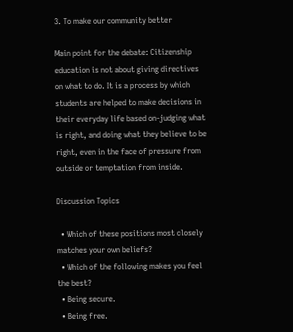3. To make our community better

Main point for the debate: Citizenship education is not about giving directives on what to do. It is a process by which students are helped to make decisions in their everyday life based on-judging what is right, and doing what they believe to be right, even in the face of pressure from outside or temptation from inside.

Discussion Topics

  • Which of these positions most closely matches your own beliefs?
  • Which of the following makes you feel the best?
  • Being secure.
  • Being free.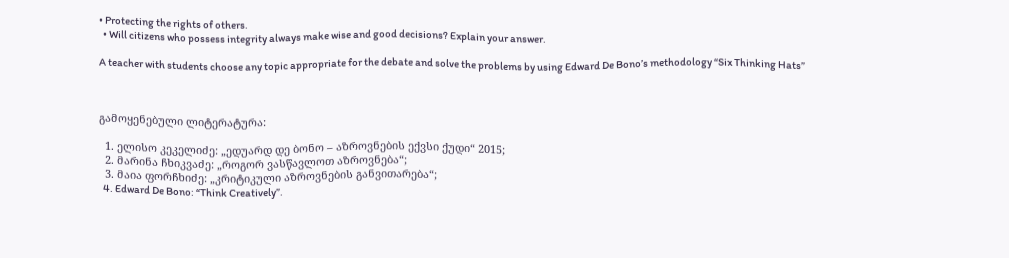• Protecting the rights of others.
  • Will citizens who possess integrity always make wise and good decisions? Explain your answer.

A teacher with students choose any topic appropriate for the debate and solve the problems by using Edward De Bono’s methodology “Six Thinking Hats”



გამოყენებული ლიტერატურა:

  1. ელისო კეკელიძე: „ედუარდ დე ბონო – აზროვნების ექვსი ქუდი“ 2015;
  2. მარინა ჩხიკვაძე: „როგორ ვასწავლოთ აზროვნება“;
  3. მაია ფორჩხიძე: „კრიტიკული აზროვნების განვითარება“;
  4. Edward De Bono: “Think Creatively”.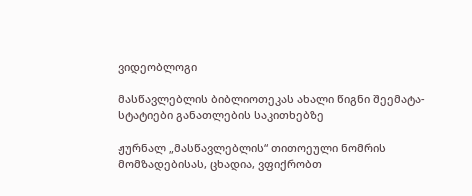ვიდეობლოგი

მასწავლებლის ბიბლიოთეკას ახალი წიგნი შეემატა- სტატიები განათლების საკითხებზე

ჟურნალ „მასწავლებლის“ თითოეული ნომრის მომზადებისას, ცხადია, ვფიქრობთ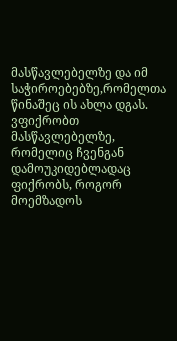მასწავლებელზე და იმ საჭიროებებზე,რომელთა წინაშეც ის ახლა დგას. ვფიქრობთ მასწავლებელზე, რომელიც ჩვენგან დამოუკიდებლადაც ფიქრობს, როგორ მოემზადოს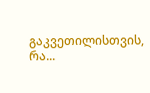გაკვეთილისთვის, რა...